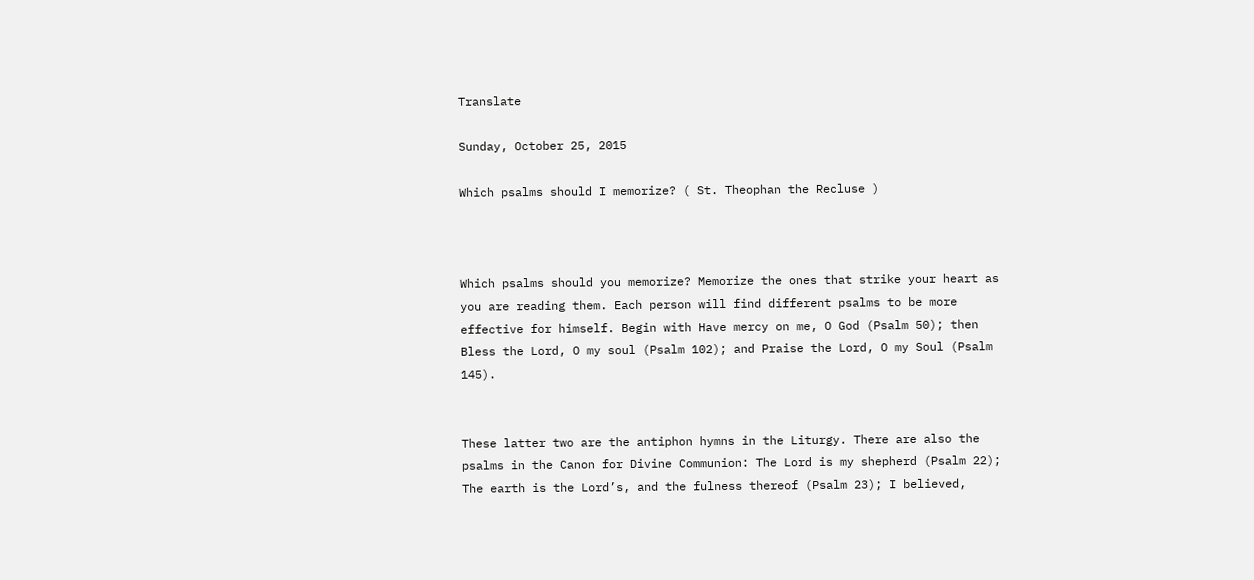Translate

Sunday, October 25, 2015

Which psalms should I memorize? ( St. Theophan the Recluse )



Which psalms should you memorize? Memorize the ones that strike your heart as you are reading them. Each person will find different psalms to be more effective for himself. Begin with Have mercy on me, O God (Psalm 50); then Bless the Lord, O my soul (Psalm 102); and Praise the Lord, O my Soul (Psalm 145).


These latter two are the antiphon hymns in the Liturgy. There are also the psalms in the Canon for Divine Communion: The Lord is my shepherd (Psalm 22); The earth is the Lord’s, and the fulness thereof (Psalm 23); I believed,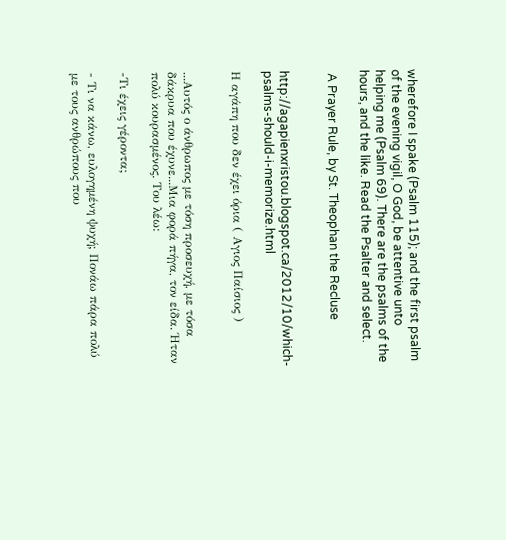wherefore I spake (Psalm 115); and the first psalm of the evening vigil, O God, be attentive unto helping me (Psalm 69). There are the psalms of the hours, and the like. Read the Psalter and select.

 A Prayer Rule, by St. Theophan the Recluse


http://agapienxristou.blogspot.ca/2012/10/which-psalms-should-i-memorize.html

Η αγάπη που δεν έχει όρια ( Αγιος Παίσιος )


...Αυτός ο άνθρωπος με τόση προσευχή, με τόσα δάκρυα που έχυνε...Μια φορά πήγα, τον είδα. Ήταν πολύ κουρασμένος. Του λέω:

-Τι έχεις γέροντα;

- Τι να κάνω, ευλογημένη ψυχή; Πονάω πάρα πολύ με τους ανθρώπους που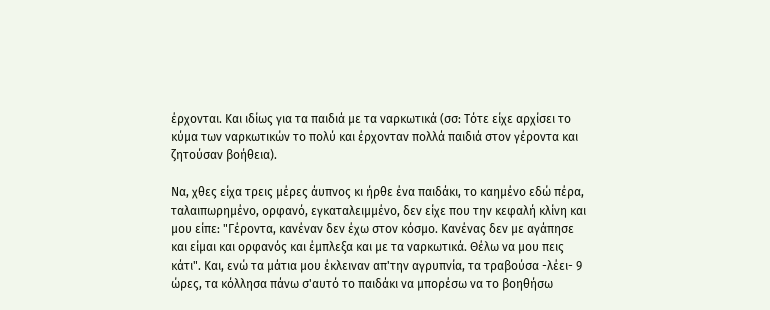έρχονται. Και ιδίως για τα παιδιά με τα ναρκωτικά (σσ: Τότε είχε αρχίσει το κύμα των ναρκωτικών το πολύ και έρχονταν πολλά παιδιά στον γέροντα και ζητούσαν βοήθεια).

Να, χθες είχα τρεις μέρες άυπνος κι ήρθε ένα παιδάκι, το καημένο εδώ πέρα, ταλαιπωρημένο, ορφανό, εγκαταλειμμένο, δεν είχε που την κεφαλή κλίνη και μου είπε: "Γέροντα, κανέναν δεν έχω στον κόσμο. Κανένας δεν με αγάπησε και είμαι και ορφανός και έμπλεξα και με τα ναρκωτικά. Θέλω να μου πεις κάτι". Και, ενώ τα μάτια μου έκλειναν απ'την αγρυπνία, τα τραβούσα -λέει- 9 ώρες, τα κόλλησα πάνω σ'αυτό το παιδάκι να μπορέσω να το βοηθήσω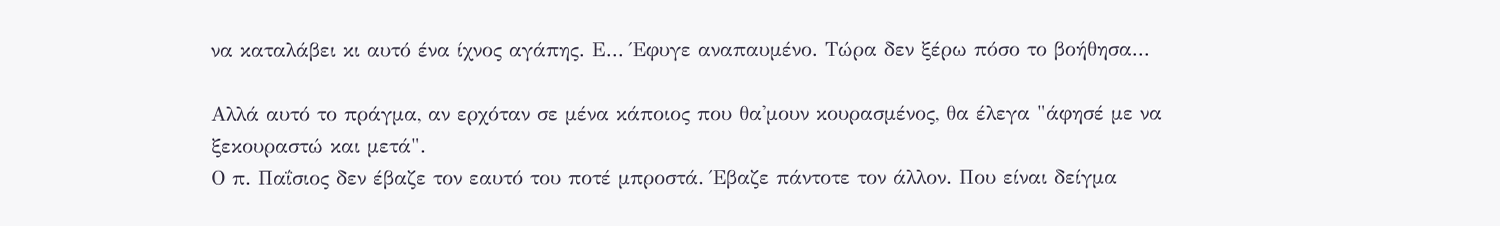να καταλάβει κι αυτό ένα ίχνος αγάπης. Ε... Έφυγε αναπαυμένο. Τώρα δεν ξέρω πόσο το βοήθησα...

Αλλά αυτό το πράγμα, αν ερχόταν σε μένα κάποιος που θα'μουν κουρασμένος, θα έλεγα "άφησέ με να ξεκουραστώ και μετά".
Ο π. Παΐσιος δεν έβαζε τον εαυτό του ποτέ μπροστά. Έβαζε πάντοτε τον άλλον. Που είναι δείγμα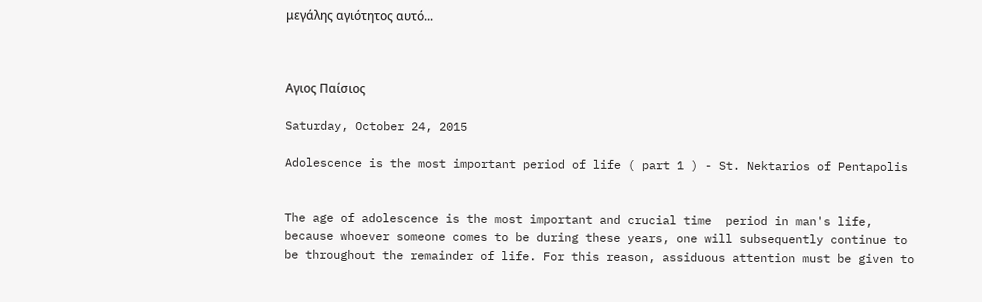μεγάλης αγιότητος αυτό...



Αγιος Παίσιος

Saturday, October 24, 2015

Adolescence is the most important period of life ( part 1 ) - St. Nektarios of Pentapolis


The age of adolescence is the most important and crucial time  period in man's life, because whoever someone comes to be during these years, one will subsequently continue to be throughout the remainder of life. For this reason, assiduous attention must be given to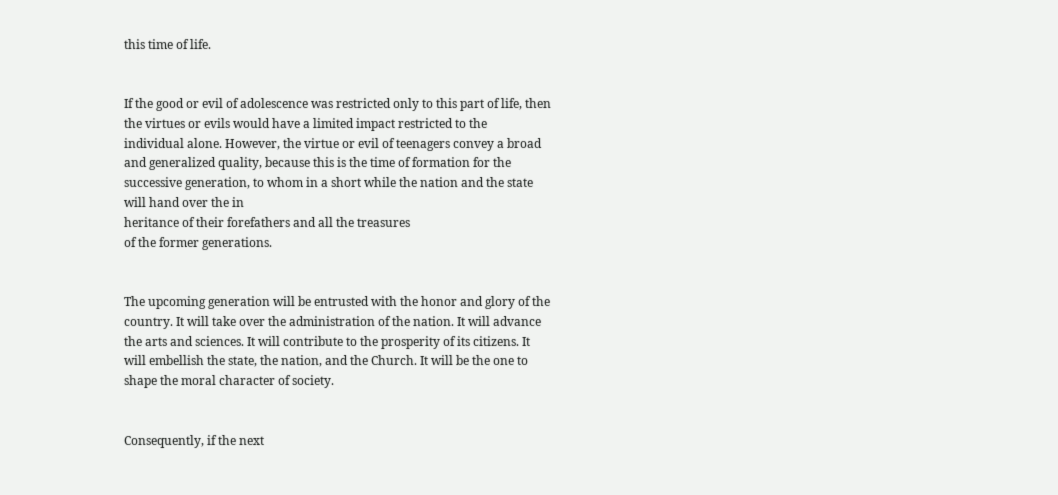this time of life.


If the good or evil of adolescence was restricted only to this part of life, then the virtues or evils would have a limited impact restricted to the
individual alone. However, the virtue or evil of teenagers convey a broad and generalized quality, because this is the time of formation for the
successive generation, to whom in a short while the nation and the state will hand over the in
heritance of their forefathers and all the treasures
of the former generations.


The upcoming generation will be entrusted with the honor and glory of the country. It will take over the administration of the nation. It will advance the arts and sciences. It will contribute to the prosperity of its citizens. It will embellish the state, the nation, and the Church. It will be the one to shape the moral character of society.


Consequently, if the next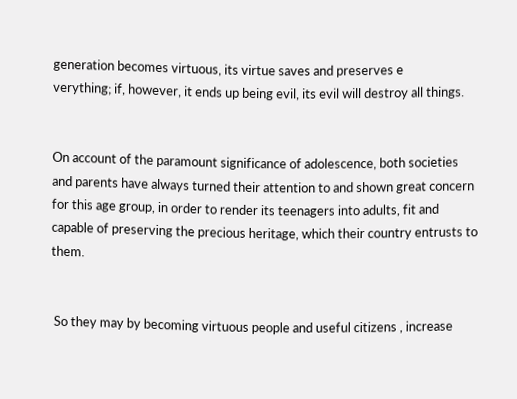generation becomes virtuous, its virtue saves and preserves e
verything; if, however, it ends up being evil, its evil will destroy all things.


On account of the paramount significance of adolescence, both societies and parents have always turned their attention to and shown great concern for this age group, in order to render its teenagers into adults, fit and capable of preserving the precious heritage, which their country entrusts to them.


 So they may by becoming virtuous people and useful citizens , increase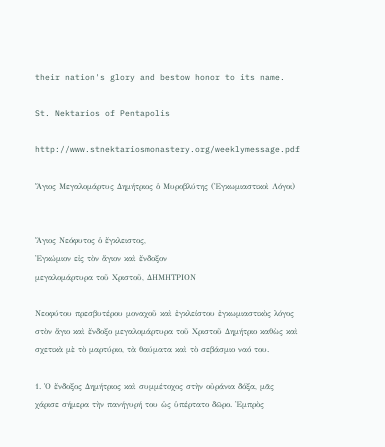their nation's glory and bestow honor to its name.

St. Nektarios of Pentapolis

http://www.stnektariosmonastery.org/weeklymessage.pdf

Ἅγιος Μεγαλομάρτυς Δημήτριος ὁ Μυροβλύτης (Ἐγκωμιαστικοὶ Λόγοι)


Ἅγιος Νεόφυτος ὁ ἔγκλειστος,
Ἐγκώμιον εἰς τὸν ἅγιον καὶ ἔνδοξον
μεγαλομάρτυρα τοῦ Χριστοῦ, ΔΗΜΗΤΡΙΟΝ

Νεοφύτου πρεσβυτέρου μοναχοῦ καὶ ἐγκλείστου ἐγκωμιαστικὸς λόγος στὸν ἅγιο καὶ ἔνδοξο μεγαλομάρτυρα τοῦ Χριστοῦ Δημήτριο καθὼς καὶ σχετικὰ μὲ τὸ μαρτύριο, τὰ θαύματα καὶ τὸ σεβάσμιο ναό του.

1. Ὁ ἔνδοξος Δημήτριος καὶ συμμέτοχος στὴν οὐράνια δόξα, μᾶς χάρισε σήμερα τὴν πανήγυρή του ὡς ὑπέρτατο δῶρο. Ἐμπρὸς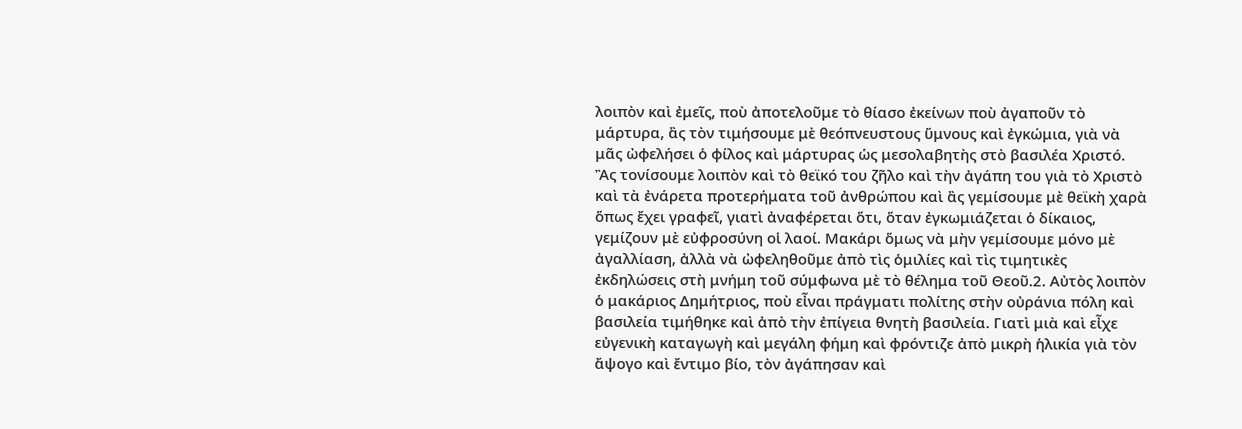λοιπὸν καὶ ἐμεῖς, ποὺ ἀποτελοῦμε τὸ θίασο ἐκείνων ποὺ ἀγαποῦν τὸ μάρτυρα, ἂς τὸν τιμήσουμε μὲ θεόπνευστους ὕμνους καὶ ἐγκώμια, γιὰ νὰ μᾶς ὠφελήσει ὁ φίλος καὶ μάρτυρας ὡς μεσολαβητὴς στὸ βασιλέα Χριστό. Ἂς τονίσουμε λοιπὸν καὶ τὸ θεϊκό του ζῆλο καὶ τὴν ἀγάπη του γιὰ τὸ Χριστὸ καὶ τὰ ἐνάρετα προτερήματα τοῦ ἀνθρώπου καὶ ἂς γεμίσουμε μὲ θεϊκὴ χαρὰ ὅπως ἔχει γραφεῖ, γιατὶ ἀναφέρεται ὅτι, ὅταν ἐγκωμιάζεται ὁ δίκαιος, γεμίζουν μὲ εὐφροσύνη οἱ λαοί. Μακάρι ὅμως νὰ μὴν γεμίσουμε μόνο μὲ ἀγαλλίαση, ἀλλὰ νὰ ὠφεληθοῦμε ἀπὸ τὶς ὁμιλίες καὶ τὶς τιμητικὲς ἐκδηλώσεις στὴ μνήμη τοῦ σύμφωνα μὲ τὸ θέλημα τοῦ Θεοῦ.2. Αὐτὸς λοιπὸν ὁ μακάριος Δημήτριος, ποὺ εἶναι πράγματι πολίτης στὴν οὐράνια πόλη καὶ βασιλεία τιμήθηκε καὶ ἀπὸ τὴν ἐπίγεια θνητὴ βασιλεία. Γιατὶ μιὰ καὶ εἶχε εὐγενικὴ καταγωγὴ καὶ μεγάλη φήμη καὶ φρόντιζε ἀπὸ μικρὴ ἡλικία γιὰ τὸν ἄψογο καὶ ἔντιμο βίο, τὸν ἀγάπησαν καὶ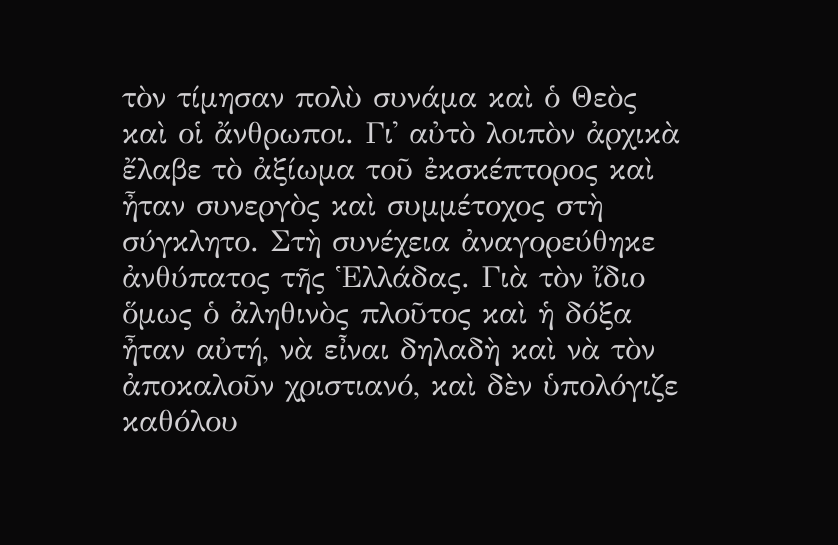τὸν τίμησαν πολὺ συνάμα καὶ ὁ Θεὸς καὶ οἱ ἄνθρωποι. Γι᾿ αὐτὸ λοιπὸν ἀρχικὰ ἔλαβε τὸ ἀξίωμα τοῦ ἐκσκέπτορος καὶ ἦταν συνεργὸς καὶ συμμέτοχος στὴ σύγκλητο. Στὴ συνέχεια ἀναγορεύθηκε ἀνθύπατος τῆς Ἑλλάδας. Γιὰ τὸν ἴδιο ὅμως ὁ ἀληθινὸς πλοῦτος καὶ ἡ δόξα ἦταν αὐτή, νὰ εἶναι δηλαδὴ καὶ νὰ τὸν ἀποκαλοῦν χριστιανό, καὶ δὲν ὑπολόγιζε καθόλου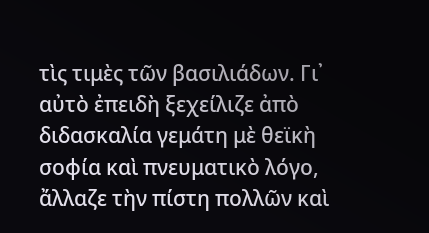τὶς τιμὲς τῶν βασιλιάδων. Γι᾿ αὐτὸ ἐπειδὴ ξεχείλιζε ἀπὸ διδασκαλία γεμάτη μὲ θεϊκὴ σοφία καὶ πνευματικὸ λόγο, ἄλλαζε τὴν πίστη πολλῶν καὶ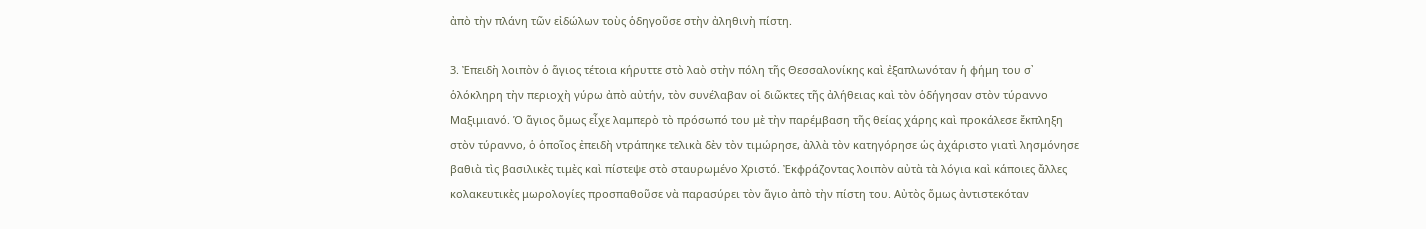ἀπὸ τὴν πλάνη τῶν εἰδώλων τοὺς ὁδηγοῦσε στὴν ἀληθινὴ πίστη.

3. Ἐπειδὴ λοιπὸν ὁ ἅγιος τέτοια κήρυττε στὸ λαὸ στὴν πόλη τῆς Θεσσαλονίκης καὶ ἐξαπλωνόταν ἡ φήμη του σ᾿ ὁλόκληρη τὴν περιοχὴ γύρω ἀπὸ αὐτήν, τὸν συνέλαβαν οἱ διῶκτες τῆς ἀλήθειας καὶ τὸν ὁδήγησαν στὸν τύραννο Μαξιμιανό. Ὁ ἅγιος ὅμως εἶχε λαμπερὸ τὸ πρόσωπό του μὲ τὴν παρέμβαση τῆς θείας χάρης καὶ προκάλεσε ἔκπληξη στὸν τύραννο, ὁ ὁποῖος ἐπειδὴ ντράπηκε τελικὰ δὲν τὸν τιμώρησε, ἀλλὰ τὸν κατηγόρησε ὡς ἀχάριστο γιατὶ λησμόνησε βαθιὰ τὶς βασιλικὲς τιμὲς καὶ πίστεψε στὸ σταυρωμένο Χριστό. Ἐκφράζοντας λοιπὸν αὐτὰ τὰ λόγια καὶ κάποιες ἄλλες κολακευτικὲς μωρολογίες προσπαθοῦσε νὰ παρασύρει τὸν ἅγιο ἀπὸ τὴν πίστη του. Αὐτὸς ὅμως ἀντιστεκόταν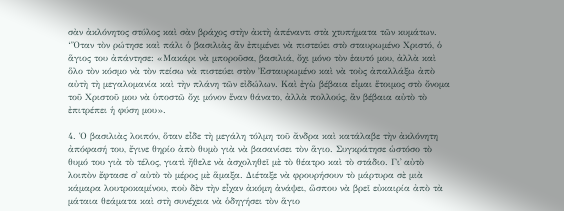σὰν ἀκλόνητος στύλος καὶ σὰν βράχος στὴν ἀκτὴ ἀπέναντι στὰ χτυπήματα τῶν κυμάτων. ‘Ὅταν τὸν ρώτησε καὶ πάλι ὁ βασιλιὰς ἂν ἐπιμένει νὰ πιστεύει στὸ σταυρωμένο Χριστό, ὁ ἅγιος του ἀπάντησε: «Μακάρι νὰ μποροῦσα, βασιλιά, ὄχι μόνο τὸν ἑαυτό μου, ἀλλὰ καὶ ὅλο τὸν κόσμο νὰ τὸν πείσω νὰ πιστεύει στὸν Ἐσταυρωμένο καὶ νὰ τοὺς ἀπαλλάξω ἀπὸ αὐτὴ τὴ μεγαλομανία καὶ τὴν πλάνη τῶν εἰδώλων. Καὶ ἐγὼ βέβαια εἶμαι ἕτοιμος στὸ ὄνομα τοῦ Χριστοῦ μου νὰ ὑποστῶ ὄχι μόνον ἕναν θάνατο, ἀλλὰ πολλούς, ἂν βέβαια αὐτὸ τὸ ἐπιτρέπει ἡ φύση μου».

4. Ὁ βασιλιὰς λοιπόν, ὅταν εἶδε τὴ μεγάλη τόλμη τοῦ ἄνδρα καὶ κατάλαβε τὴν ἀκλόνητη ἀπόφασή του, ἔγινε θηρίο ἀπὸ θυμὸ γιὰ νὰ βασανίσει τὸν ἅγιο. Συγκράτησε ὡστόσο τὸ θυμό του γιὰ τὸ τέλος, γιατὶ ἤθελε νὰ ἀσχοληθεῖ μὲ τὸ θέατρο καὶ τὸ στάδιο. Γι᾿ αὐτὸ λοιπὸν ἔφτασε σ᾿ αὐτὸ τὸ μέρος μὲ ἅμαξα. Διέταξε νὰ φρουρήσουν τὸ μάρτυρα σὲ μιὰ κάμαρα λουτροκαμίνου, ποὺ δὲν τὴν εἶχαν ἀκόμη ἀνάψει, ὥσπου νὰ βρεῖ εὐκαιρία ἀπὸ τὰ μάταια θεάματα καὶ στὴ συνέχεια νὰ ὁδηγήσει τὸν ἅγιο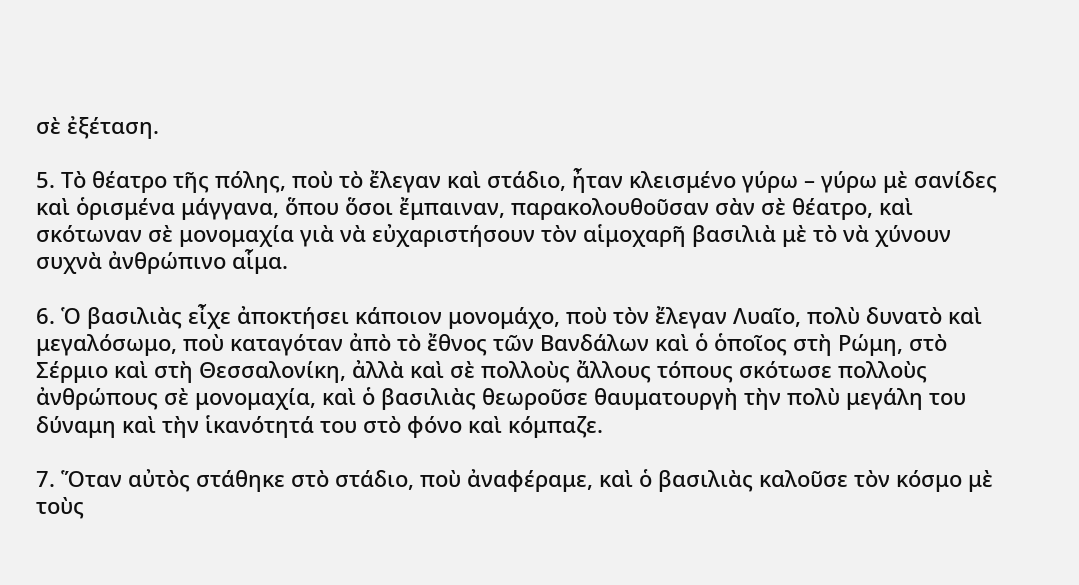σὲ ἐξέταση.

5. Τὸ θέατρο τῆς πόλης, ποὺ τὸ ἔλεγαν καὶ στάδιο, ἦταν κλεισμένο γύρω – γύρω μὲ σανίδες καὶ ὁρισμένα μάγγανα, ὅπου ὅσοι ἔμπαιναν, παρακολουθοῦσαν σὰν σὲ θέατρο, καὶ σκότωναν σὲ μονομαχία γιὰ νὰ εὐχαριστήσουν τὸν αἱμοχαρῆ βασιλιὰ μὲ τὸ νὰ χύνουν συχνὰ ἀνθρώπινο αἷμα.

6. Ὁ βασιλιὰς εἶχε ἀποκτήσει κάποιον μονομάχο, ποὺ τὸν ἔλεγαν Λυαῖο, πολὺ δυνατὸ καὶ μεγαλόσωμο, ποὺ καταγόταν ἀπὸ τὸ ἔθνος τῶν Βανδάλων καὶ ὁ ὁποῖος στὴ Ρώμη, στὸ Σέρμιο καὶ στὴ Θεσσαλονίκη, ἀλλὰ καὶ σὲ πολλοὺς ἄλλους τόπους σκότωσε πολλοὺς ἀνθρώπους σὲ μονομαχία, καὶ ὁ βασιλιὰς θεωροῦσε θαυματουργὴ τὴν πολὺ μεγάλη του δύναμη καὶ τὴν ἱκανότητά του στὸ φόνο καὶ κόμπαζε.

7. Ὅταν αὐτὸς στάθηκε στὸ στάδιο, ποὺ ἀναφέραμε, καὶ ὁ βασιλιὰς καλοῦσε τὸν κόσμο μὲ τοὺς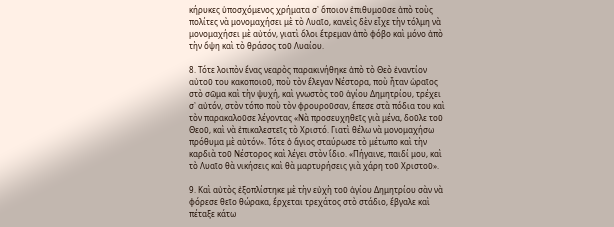κήρυκες ὑποσχόμενος χρήματα σ᾿ ὅποιον ἐπιθυμοῦσε ἀπὸ τοὺς πολίτες νὰ μονομαχήσει μὲ τὸ Λυαῖο, κανεὶς δὲν εἶχε τὴν τόλμη νὰ μονομαχήσει μὲ αὐτόν, γιατὶ ὅλοι ἔτρεμαν ἀπὸ φόβο καὶ μόνο ἀπὸ τὴν ὄψη καὶ τὸ θράσος τοῦ Λυαίου.

8. Τότε λοιπὸν ἕνας νεαρὸς παρακινήθηκε ἀπὸ τὸ Θεὸ ἐναντίον αὐτοῦ του κακοποιοῦ, ποὺ τὸν ἔλεγαν Νέστορα, ποὺ ἦταν ὡραῖος στὸ σῶμα καὶ τὴν ψυχή, καὶ γνωστὸς τοῦ ἁγίου Δημητρίου, τρέχει σ᾿ αὐτόν, στὸν τόπο ποὺ τὸν φρουροῦσαν, ἔπεσε στὰ πόδια του καὶ τὸν παρακαλοῦσε λέγοντας «Νὰ προσευχηθεῖς γιὰ μένα, δοῦλε τοῦ Θεοῦ, καὶ νὰ ἐπικαλεστεῖς τὸ Χριστό. Γιατὶ θέλω νὰ μονομαχήσω πρόθυμα μὲ αὐτόν». Τότε ὁ ἅγιος σταύρωσε τὸ μέτωπο καὶ τὴν καρδιὰ τοῦ Νέστορος καὶ λέγει στὸν ἴδιο. «Πήγαινε, παιδί μου, καὶ τὸ Λυαῖο θὰ νικήσεις καὶ θὰ μαρτυρήσεις γιὰ χάρη τοῦ Χριστοῦ».

9. Καὶ αὐτὸς ἐξοπλίστηκε μὲ τὴν εὐχὴ τοῦ ἁγίου Δημητρίου σὰν νὰ φόρεσε θεῖο θώρακα, ἔρχεται τρεχάτος στὸ στάδιο, ἔβγαλε καὶ πέταξε κάτω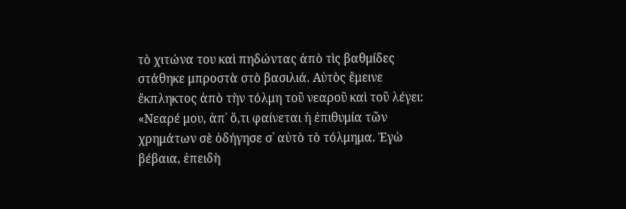τὸ χιτώνα του καὶ πηδώντας ἀπὸ τὶς βαθμίδες στάθηκε μπροστὰ στὸ βασιλιά. Αὐτὸς ἔμεινε ἔκπληκτος ἀπὸ τὴν τόλμη τοῦ νεαροῦ καὶ τοῦ λέγει: «Νεαρέ μου, ἀπ᾿ ὅ,τι φαίνεται ἡ ἐπιθυμία τῶν χρημάτων σὲ ὁδήγησε σ᾿ αὐτὸ τὸ τόλμημα. Ἐγὼ βέβαια, ἐπειδὴ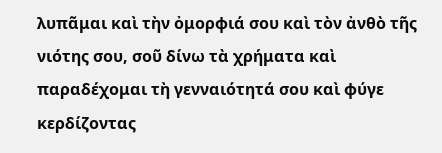λυπᾶμαι καὶ τὴν ὀμορφιά σου καὶ τὸν ἀνθὸ τῆς νιότης σου, σοῦ δίνω τὰ χρήματα καὶ παραδέχομαι τὴ γενναιότητά σου καὶ φύγε κερδίζοντας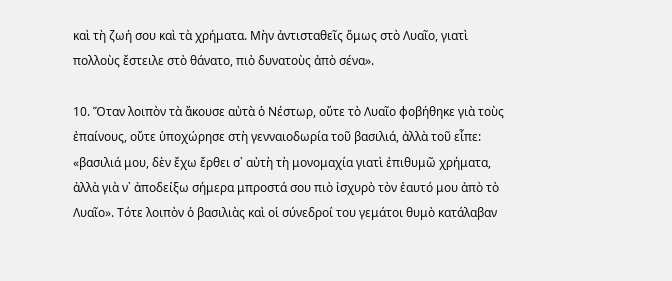καὶ τὴ ζωή σου καὶ τὰ χρήματα. Μὴν ἀντισταθεῖς ὅμως στὸ Λυαῖο, γιατὶ πολλοὺς ἔστειλε στὸ θάνατο, πιὸ δυνατοὺς ἀπὸ σένα».

10. Ὅταν λοιπὸν τὰ ἄκουσε αὐτὰ ὁ Νέστωρ, οὔτε τὸ Λυαῖο φοβήθηκε γιὰ τοὺς ἐπαίνους, οὔτε ὑποχώρησε στὴ γενναιοδωρία τοῦ βασιλιά, ἀλλὰ τοῦ εἶπε: «βασιλιά μου, δὲν ἔχω ἔρθει σ᾿ αὐτὴ τὴ μονομαχία γιατὶ ἐπιθυμῶ χρήματα, ἀλλὰ γιὰ ν᾿ ἀποδείξω σήμερα μπροστά σου πιὸ ἰσχυρὸ τὸν ἑαυτό μου ἀπὸ τὸ Λυαῖο». Τότε λοιπὸν ὁ βασιλιὰς καὶ οἱ σύνεδροί του γεμάτοι θυμὸ κατάλαβαν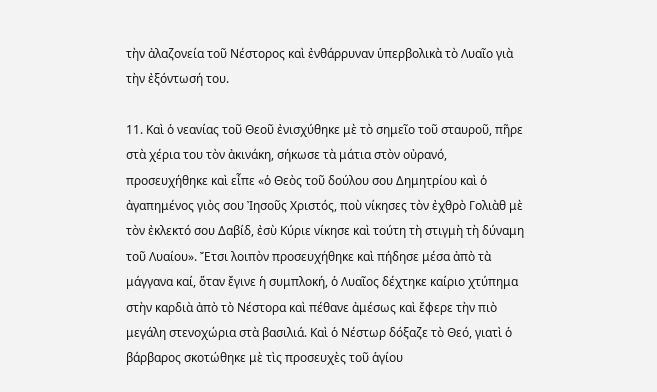τὴν ἀλαζονεία τοῦ Νέστορος καὶ ἐνθάρρυναν ὑπερβολικὰ τὸ Λυαῖο γιὰ τὴν ἐξόντωσή του.

11. Καὶ ὁ νεανίας τοῦ Θεοῦ ἐνισχύθηκε μὲ τὸ σημεῖο τοῦ σταυροῦ, πῆρε στὰ χέρια του τὸν ἀκινάκη, σήκωσε τὰ μάτια στὸν οὐρανό, προσευχήθηκε καὶ εἶπε «ὁ Θεὸς τοῦ δούλου σου Δημητρίου καὶ ὁ ἀγαπημένος γιὸς σου Ἰησοῦς Χριστός, ποὺ νίκησες τὸν ἐχθρὸ Γολιὰθ μὲ τὸν ἐκλεκτό σου Δαβίδ, ἐσὺ Κύριε νίκησε καὶ τούτη τὴ στιγμὴ τὴ δύναμη τοῦ Λυαίου». Ἔτσι λοιπὸν προσευχήθηκε καὶ πήδησε μέσα ἀπὸ τὰ μάγγανα καί, ὅταν ἔγινε ἡ συμπλοκή, ὁ Λυαῖος δέχτηκε καίριο χτύπημα στὴν καρδιὰ ἀπὸ τὸ Νέστορα καὶ πέθανε ἀμέσως καὶ ἔφερε τὴν πιὸ μεγάλη στενοχώρια στὰ βασιλιά. Καὶ ὁ Νέστωρ δόξαζε τὸ Θεό, γιατὶ ὁ βάρβαρος σκοτώθηκε μὲ τὶς προσευχὲς τοῦ ἁγίου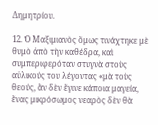Δημητρίου.

12. Ὁ Μαξιμιανὸς ὅμως τινάχτηκε μὲ θυμὸ ἀπὸ τὴν καθέδρα, καὶ συμπεριφερόταν στυγνὰ στοὺς αὐλικούς του λέγοντας «μὰ τοὺς θεούς, ἂν δὲν ἔγινε κάποια μαγεία, ἕνας μικρόσωμος νεαρὸς δὲν θὰ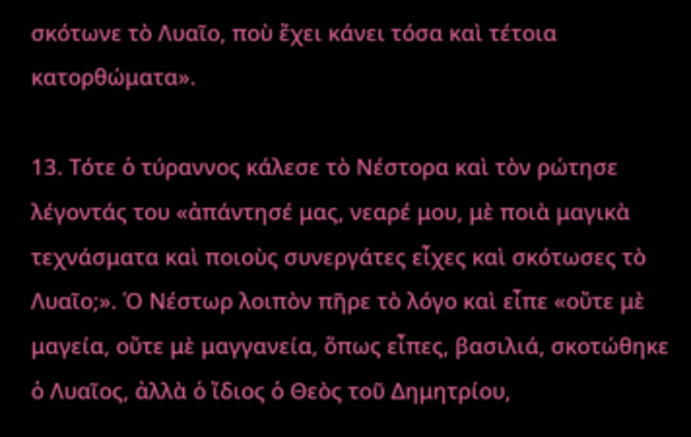σκότωνε τὸ Λυαῖο, ποὺ ἔχει κάνει τόσα καὶ τέτοια κατορθώματα».

13. Τότε ὁ τύραννος κάλεσε τὸ Νέστορα καὶ τὸν ρώτησε λέγοντάς του «ἀπάντησέ μας, νεαρέ μου, μὲ ποιὰ μαγικὰ τεχνάσματα καὶ ποιοὺς συνεργάτες εἶχες καὶ σκότωσες τὸ Λυαῖο;». Ὁ Νέστωρ λοιπὸν πῆρε τὸ λόγο καὶ εἶπε «οὔτε μὲ μαγεία, οὔτε μὲ μαγγανεία, ὅπως εἶπες, βασιλιά, σκοτώθηκε ὁ Λυαῖος, ἀλλὰ ὁ ἴδιος ὁ Θεὸς τοῦ Δημητρίου,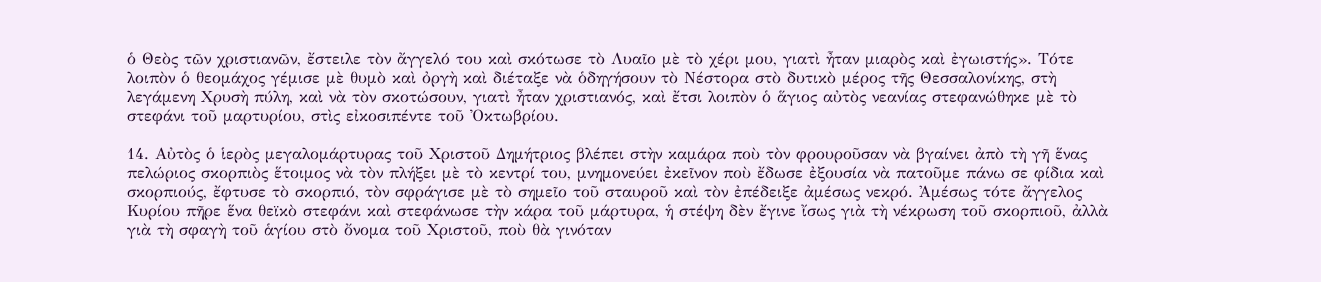ὁ Θεὸς τῶν χριστιανῶν, ἔστειλε τὸν ἄγγελό του καὶ σκότωσε τὸ Λυαῖο μὲ τὸ χέρι μου, γιατὶ ἦταν μιαρὸς καὶ ἐγωιστής». Τότε λοιπὸν ὁ θεομάχος γέμισε μὲ θυμὸ καὶ ὀργὴ καὶ διέταξε νὰ ὁδηγήσουν τὸ Νέστορα στὸ δυτικὸ μέρος τῆς Θεσσαλονίκης, στὴ λεγάμενη Χρυσὴ πύλη, καὶ νὰ τὸν σκοτώσουν, γιατὶ ἦταν χριστιανός, καὶ ἔτσι λοιπὸν ὁ ἅγιος αὐτὸς νεανίας στεφανώθηκε μὲ τὸ στεφάνι τοῦ μαρτυρίου, στὶς εἰκοσιπέντε τοῦ Ὀκτωβρίου.

14. Αὐτὸς ὁ ἱερὸς μεγαλομάρτυρας τοῦ Χριστοῦ Δημήτριος βλέπει στὴν καμάρα ποὺ τὸν φρουροῦσαν νὰ βγαίνει ἀπὸ τὴ γῆ ἕνας πελώριος σκορπιὸς ἕτοιμος νὰ τὸν πλήξει μὲ τὸ κεντρί του, μνημονεύει ἐκεῖνον ποὺ ἔδωσε ἐξουσία νὰ πατοῦμε πάνω σε φίδια καὶ σκορπιούς, ἔφτυσε τὸ σκορπιό, τὸν σφράγισε μὲ τὸ σημεῖο τοῦ σταυροῦ καὶ τὸν ἐπέδειξε ἀμέσως νεκρό. Ἀμέσως τότε ἄγγελος Κυρίου πῆρε ἕνα θεϊκὸ στεφάνι καὶ στεφάνωσε τὴν κάρα τοῦ μάρτυρα, ἡ στέψη δὲν ἔγινε ἴσως γιὰ τὴ νέκρωση τοῦ σκορπιοῦ, ἀλλὰ γιὰ τὴ σφαγὴ τοῦ ἁγίου στὸ ὄνομα τοῦ Χριστοῦ, ποὺ θὰ γινόταν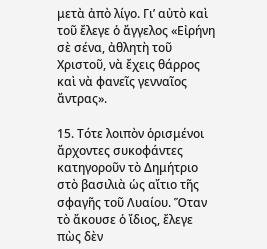μετὰ ἀπὸ λίγο. Γι’ αὐτὸ καὶ τοῦ ἔλεγε ὁ ἄγγελος «Εἰρήνη σὲ σένα, ἀθλητὴ τοῦ Χριστοῦ, νὰ ἔχεις θάρρος καὶ νὰ φανεῖς γενναῖος ἄντρας».

15. Τότε λοιπὸν ὁρισμένοι ἄρχοντες συκοφάντες κατηγοροῦν τὸ Δημήτριο στὸ βασιλιὰ ὡς αἴτιο τῆς σφαγῆς τοῦ Λυαίου. Ὅταν τὸ ἄκουσε ὁ ἴδιος, ἔλεγε πὼς δὲν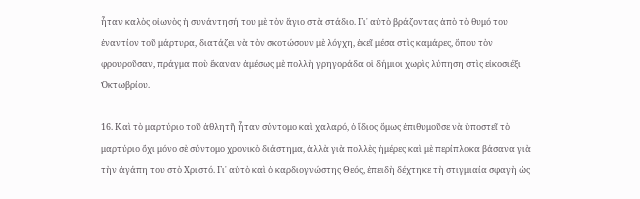ἦταν καλὸς οἰωνὸς ἡ συνάντησή του μὲ τὸν ἅγιο στὰ στάδιο. Γι᾿ αὐτὸ βράζοντας ἀπὸ τὸ θυμό του ἐναντίον τοῦ μάρτυρα, διατάζει νὰ τὸν σκοτώσουν μὲ λόγχη, ἐκεῖ μέσα στὶς καμάρες, ὅπου τὸν φρουροῦσαν, πράγμα ποὺ ἔκαναν ἀμέσως μὲ πολλὴ γρηγοράδα οἱ δήμιοι χωρὶς λύπηση στὶς εἰκοσιέξι Ὀκτωβρίου.

16. Καὶ τὸ μαρτύριο τοῦ ἀθλητῆ ἦταν σύντομο καὶ χαλαρό, ὁ ἴδιος ὅμως ἐπιθυμοῦσε νὰ ὑποστεῖ τὸ μαρτύριο ὄχι μόνο σὲ σύντομο χρονικὸ διάστημα, ἀλλὰ γιὰ πολλὲς ἡμέρες καὶ μὲ περίπλοκα βάσανα γιὰ τὴν ἀγάπη του στὸ Χριστό. Γι᾿ αὐτὸ καὶ ὁ καρδιογνώστης Θεός, ἐπειδὴ δέχτηκε τὴ στιγμιαία σφαγὴ ὡς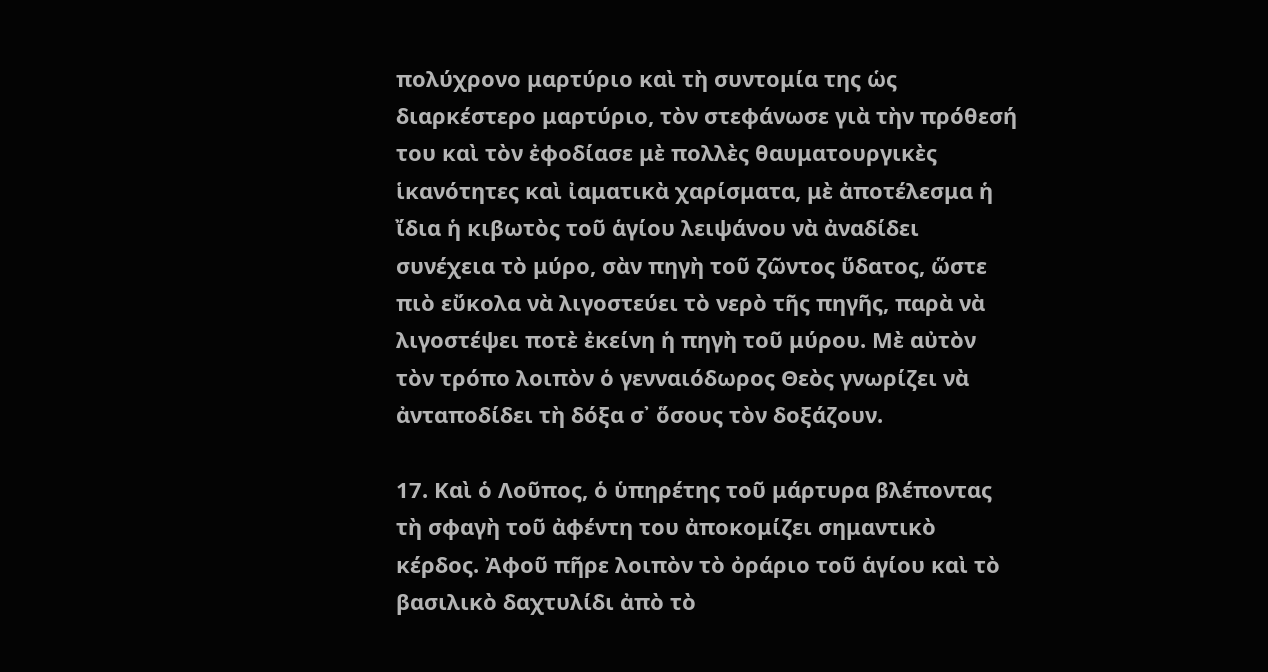πολύχρονο μαρτύριο καὶ τὴ συντομία της ὡς διαρκέστερο μαρτύριο, τὸν στεφάνωσε γιὰ τὴν πρόθεσή του καὶ τὸν ἐφοδίασε μὲ πολλὲς θαυματουργικὲς ἱκανότητες καὶ ἰαματικὰ χαρίσματα, μὲ ἀποτέλεσμα ἡ ἴδια ἡ κιβωτὸς τοῦ ἁγίου λειψάνου νὰ ἀναδίδει συνέχεια τὸ μύρο, σὰν πηγὴ τοῦ ζῶντος ὕδατος, ὥστε πιὸ εὔκολα νὰ λιγοστεύει τὸ νερὸ τῆς πηγῆς, παρὰ νὰ λιγοστέψει ποτὲ ἐκείνη ἡ πηγὴ τοῦ μύρου. Μὲ αὐτὸν τὸν τρόπο λοιπὸν ὁ γενναιόδωρος Θεὸς γνωρίζει νὰ ἀνταποδίδει τὴ δόξα σ᾿ ὅσους τὸν δοξάζουν.

17. Καὶ ὁ Λοῦπος, ὁ ὑπηρέτης τοῦ μάρτυρα βλέποντας τὴ σφαγὴ τοῦ ἀφέντη του ἀποκομίζει σημαντικὸ κέρδος. Ἀφοῦ πῆρε λοιπὸν τὸ ὀράριο τοῦ ἁγίου καὶ τὸ βασιλικὸ δαχτυλίδι ἀπὸ τὸ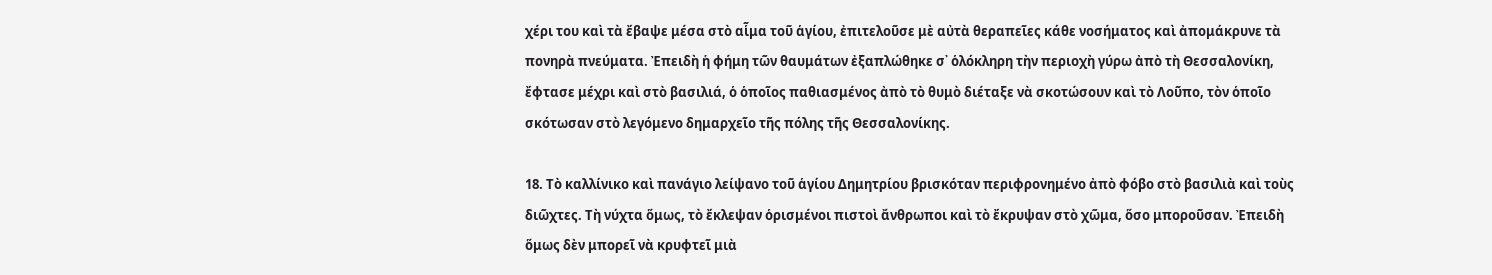χέρι του καὶ τὰ ἔβαψε μέσα στὸ αἷμα τοῦ ἁγίου, ἐπιτελοῦσε μὲ αὐτὰ θεραπεῖες κάθε νοσήματος καὶ ἀπομάκρυνε τὰ πονηρὰ πνεύματα. Ἐπειδὴ ἡ φήμη τῶν θαυμάτων ἐξαπλώθηκε σ᾿ ὁλόκληρη τὴν περιοχὴ γύρω ἀπὸ τὴ Θεσσαλονίκη, ἔφτασε μέχρι καὶ στὸ βασιλιά, ὁ ὁποῖος παθιασμένος ἀπὸ τὸ θυμὸ διέταξε νὰ σκοτώσουν καὶ τὸ Λοῦπο, τὸν ὁποῖο σκότωσαν στὸ λεγόμενο δημαρχεῖο τῆς πόλης τῆς Θεσσαλονίκης.

18. Τὸ καλλίνικο καὶ πανάγιο λείψανο τοῦ ἁγίου Δημητρίου βρισκόταν περιφρονημένο ἀπὸ φόβο στὸ βασιλιὰ καὶ τοὺς διῶχτες. Τὴ νύχτα ὅμως, τὸ ἔκλεψαν ὁρισμένοι πιστοὶ ἄνθρωποι καὶ τὸ ἔκρυψαν στὸ χῶμα, ὅσο μποροῦσαν. Ἐπειδὴ ὅμως δὲν μπορεῖ νὰ κρυφτεῖ μιὰ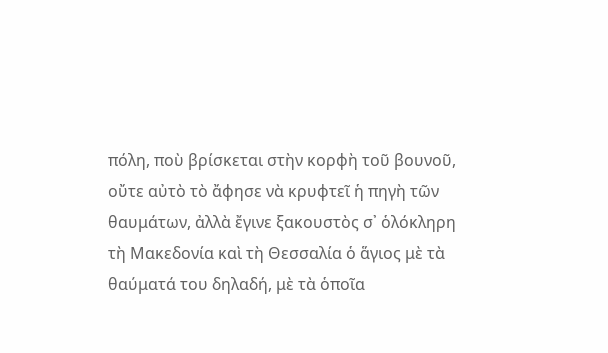πόλη, ποὺ βρίσκεται στὴν κορφὴ τοῦ βουνοῦ, οὔτε αὐτὸ τὸ ἄφησε νὰ κρυφτεῖ ἡ πηγὴ τῶν θαυμάτων, ἀλλὰ ἔγινε ξακουστὸς σ᾿ ὁλόκληρη τὴ Μακεδονία καὶ τὴ Θεσσαλία ὁ ἅγιος μὲ τὰ θαύματά του δηλαδή, μὲ τὰ ὁποῖα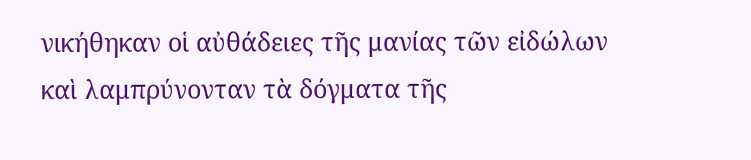νικήθηκαν οἱ αὐθάδειες τῆς μανίας τῶν εἰδώλων καὶ λαμπρύνονταν τὰ δόγματα τῆς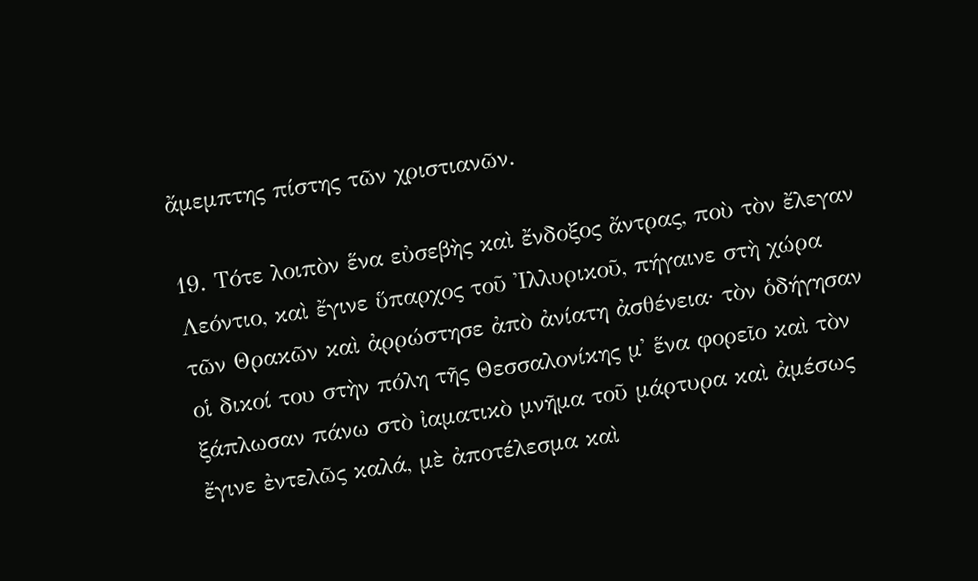ἄμεμπτης πίστης τῶν χριστιανῶν.

19. Τότε λοιπὸν ἕνα εὐσεβὴς καὶ ἔνδοξος ἄντρας, ποὺ τὸν ἔλεγαν Λεόντιο, καὶ ἔγινε ὕπαρχος τοῦ Ἰλλυρικοῦ, πήγαινε στὴ χώρα τῶν Θρακῶν καὶ ἀρρώστησε ἀπὸ ἀνίατη ἀσθένεια· τὸν ὁδήγησαν οἱ δικοί του στὴν πόλη τῆς Θεσσαλονίκης μ᾿ ἕνα φορεῖο καὶ τὸν ξάπλωσαν πάνω στὸ ἰαματικὸ μνῆμα τοῦ μάρτυρα καὶ ἀμέσως ἔγινε ἐντελῶς καλά, μὲ ἀποτέλεσμα καὶ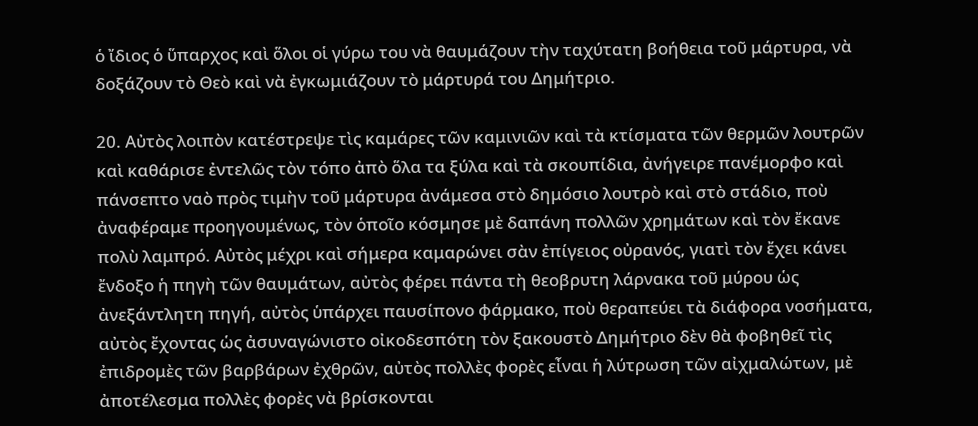ὁ ἴδιος ὁ ὕπαρχος καὶ ὅλοι οἱ γύρω του νὰ θαυμάζουν τὴν ταχύτατη βοήθεια τοῦ μάρτυρα, νὰ δοξάζουν τὸ Θεὸ καὶ νὰ ἐγκωμιάζουν τὸ μάρτυρά του Δημήτριο.

20. Αὐτὸς λοιπὸν κατέστρεψε τὶς καμάρες τῶν καμινιῶν καὶ τὰ κτίσματα τῶν θερμῶν λουτρῶν καὶ καθάρισε ἐντελῶς τὸν τόπο ἀπὸ ὅλα τα ξύλα καὶ τὰ σκουπίδια, ἀνήγειρε πανέμορφο καὶ πάνσεπτο ναὸ πρὸς τιμὴν τοῦ μάρτυρα ἀνάμεσα στὸ δημόσιο λουτρὸ καὶ στὸ στάδιο, ποὺ ἀναφέραμε προηγουμένως, τὸν ὁποῖο κόσμησε μὲ δαπάνη πολλῶν χρημάτων καὶ τὸν ἔκανε πολὺ λαμπρό. Αὐτὸς μέχρι καὶ σήμερα καμαρώνει σὰν ἐπίγειος οὐρανός, γιατὶ τὸν ἔχει κάνει ἔνδοξο ἡ πηγὴ τῶν θαυμάτων, αὐτὸς φέρει πάντα τὴ θεοβρυτη λάρνακα τοῦ μύρου ὡς ἀνεξάντλητη πηγή, αὐτὸς ὑπάρχει παυσίπονο φάρμακο, ποὺ θεραπεύει τὰ διάφορα νοσήματα, αὐτὸς ἔχοντας ὡς ἀσυναγώνιστο οἰκοδεσπότη τὸν ξακουστὸ Δημήτριο δὲν θὰ φοβηθεῖ τὶς ἐπιδρομὲς τῶν βαρβάρων ἐχθρῶν, αὐτὸς πολλὲς φορὲς εἶναι ἡ λύτρωση τῶν αἰχμαλώτων, μὲ ἀποτέλεσμα πολλὲς φορὲς νὰ βρίσκονται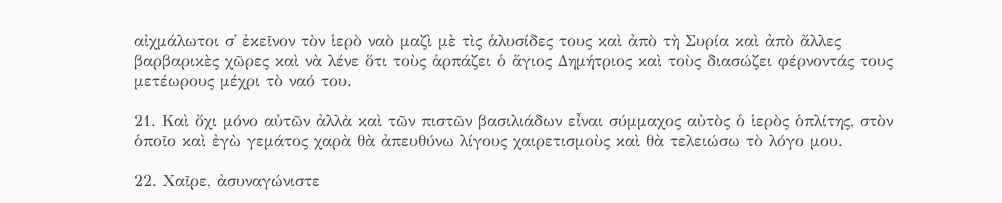αἰχμάλωτοι σ᾿ ἐκεῖνον τὸν ἱερὸ ναὸ μαζὶ μὲ τὶς ἁλυσίδες τους καὶ ἀπὸ τὴ Συρία καὶ ἀπὸ ἄλλες βαρβαρικὲς χῶρες καὶ νὰ λένε ὅτι τοὺς ἁρπάζει ὁ ἅγιος Δημήτριος καὶ τοὺς διασώζει φέρνοντάς τους μετέωρους μέχρι τὸ ναό του.

21. Καὶ ὄχι μόνο αὐτῶν ἀλλὰ καὶ τῶν πιστῶν βασιλιάδων εἶναι σύμμαχος αὐτὸς ὁ ἱερὸς ὁπλίτης, στὸν ὁποῖο καὶ ἐγὼ γεμάτος χαρὰ θὰ ἀπευθύνω λίγους χαιρετισμοὺς καὶ θὰ τελειώσω τὸ λόγο μου.

22. Χαῖρε, ἀσυναγώνιστε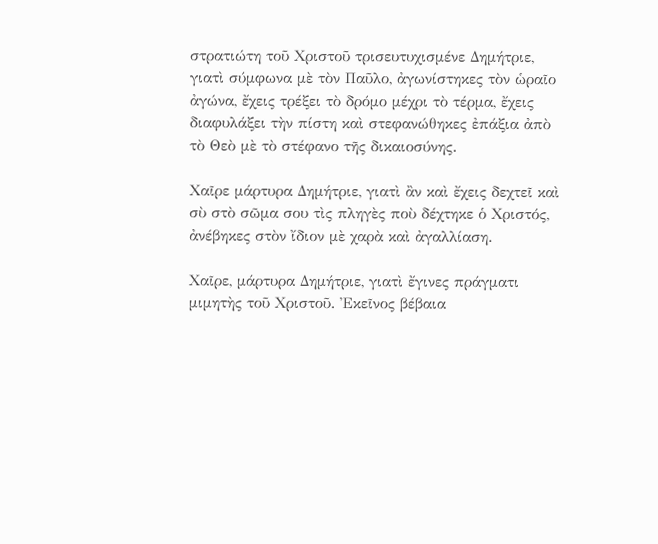στρατιώτη τοῦ Χριστοῦ τρισευτυχισμένε Δημήτριε, γιατὶ σύμφωνα μὲ τὸν Παῦλο, ἀγωνίστηκες τὸν ὡραῖο ἀγώνα, ἔχεις τρέξει τὸ δρόμο μέχρι τὸ τέρμα, ἔχεις διαφυλάξει τὴν πίστη καὶ στεφανώθηκες ἐπάξια ἀπὸ τὸ Θεὸ μὲ τὸ στέφανο τῆς δικαιοσύνης.

Χαῖρε μάρτυρα Δημήτριε, γιατὶ ἂν καὶ ἔχεις δεχτεῖ καὶ σὺ στὸ σῶμα σου τὶς πληγὲς ποὺ δέχτηκε ὁ Χριστός, ἀνέβηκες στὸν ἴδιον μὲ χαρὰ καὶ ἀγαλλίαση.

Χαῖρε, μάρτυρα Δημήτριε, γιατὶ ἔγινες πράγματι μιμητὴς τοῦ Χριστοῦ. Ἐκεῖνος βέβαια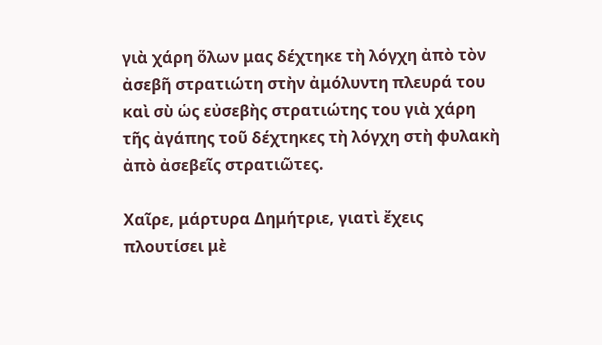γιὰ χάρη ὅλων μας δέχτηκε τὴ λόγχη ἀπὸ τὸν ἀσεβῆ στρατιώτη στὴν ἀμόλυντη πλευρά του καὶ σὺ ὡς εὐσεβὴς στρατιώτης του γιὰ χάρη τῆς ἀγάπης τοῦ δέχτηκες τὴ λόγχη στὴ φυλακὴ ἀπὸ ἀσεβεῖς στρατιῶτες.

Χαῖρε, μάρτυρα Δημήτριε, γιατὶ ἔχεις πλουτίσει μὲ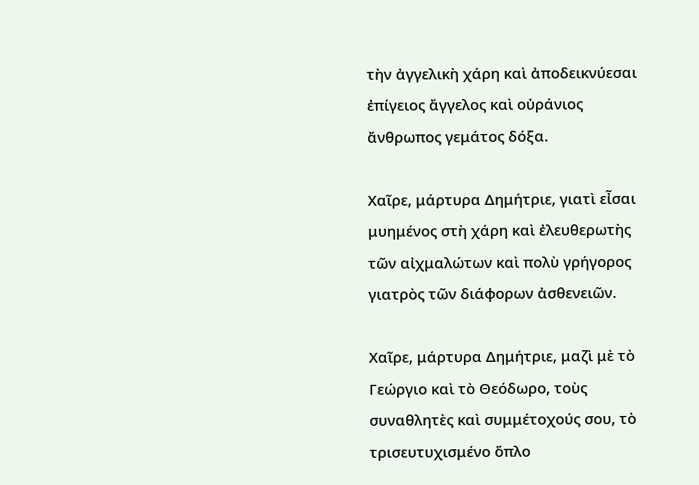τὴν ἀγγελικὴ χάρη καὶ ἀποδεικνύεσαι ἐπίγειος ἄγγελος καὶ οὐράνιος ἄνθρωπος γεμάτος δόξα.

Χαῖρε, μάρτυρα Δημήτριε, γιατὶ εἶσαι μυημένος στὴ χάρη καὶ ἐλευθερωτὴς τῶν αἰχμαλώτων καὶ πολὺ γρήγορος γιατρὸς τῶν διάφορων ἀσθενειῶν.

Χαῖρε, μάρτυρα Δημήτριε, μαζὶ μὲ τὸ Γεώργιο καὶ τὸ Θεόδωρο, τοὺς συναθλητὲς καὶ συμμέτοχούς σου, τὸ τρισευτυχισμένο ὅπλο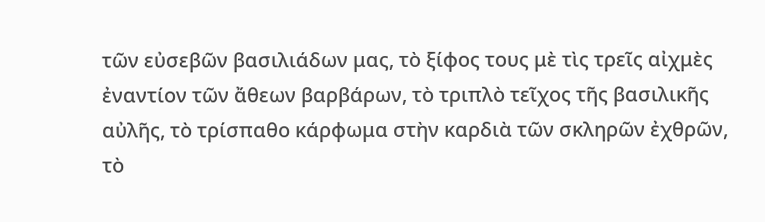τῶν εὐσεβῶν βασιλιάδων μας, τὸ ξίφος τους μὲ τὶς τρεῖς αἰχμὲς ἐναντίον τῶν ἄθεων βαρβάρων, τὸ τριπλὸ τεῖχος τῆς βασιλικῆς αὐλῆς, τὸ τρίσπαθο κάρφωμα στὴν καρδιὰ τῶν σκληρῶν ἐχθρῶν, τὸ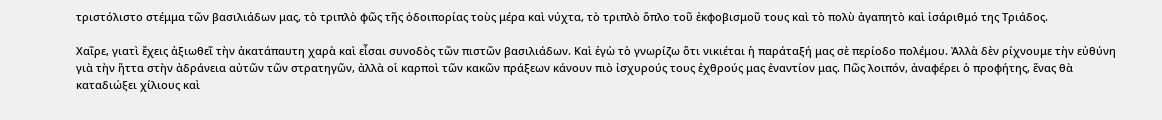τριστόλιστο στέμμα τῶν βασιλιάδων μας, τὸ τριπλὸ φῶς τῆς ὁδοιπορίας τοὺς μέρα καὶ νύχτα, τὸ τριπλὸ ὅπλο τοῦ ἐκφοβισμοῦ τους καὶ τὸ πολὺ ἀγαπητὸ καὶ ἰσάριθμό της Τριάδος.

Χαῖρε, γιατὶ ἔχεις ἀξιωθεῖ τὴν ἀκατάπαυτη χαρὰ καὶ εἶσαι συνοδὸς τῶν πιστῶν βασιλιάδων. Καὶ ἐγὼ τὸ γνωρίζω ὅτι νικιέται ἡ παράταξή μας σὲ περίοδο πολέμου. Ἀλλὰ δὲν ρίχνουμε τὴν εὐθύνη γιὰ τὴν ἥττα στὴν ἀδράνεια αὐτῶν τῶν στρατηγῶν, ἀλλὰ οἱ καρποὶ τῶν κακῶν πράξεων κάνουν πιὸ ἰσχυρούς τους ἐχθρούς μας ἐναντίον μας. Πῶς λοιπόν, ἀναφέρει ὁ προφήτης, ἕνας θὰ καταδιώξει χίλιους καὶ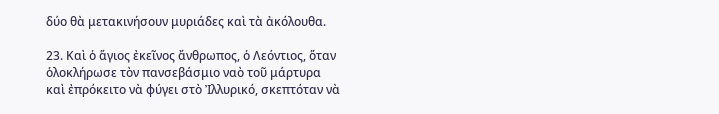δύο θὰ μετακινήσουν μυριάδες καὶ τὰ ἀκόλουθα.

23. Καὶ ὁ ἅγιος ἐκεῖνος ἄνθρωπος, ὁ Λεόντιος, ὅταν ὁλοκλήρωσε τὸν πανσεβάσμιο ναὸ τοῦ μάρτυρα καὶ ἐπρόκειτο νὰ φύγει στὸ Ἰλλυρικό, σκεπτόταν νὰ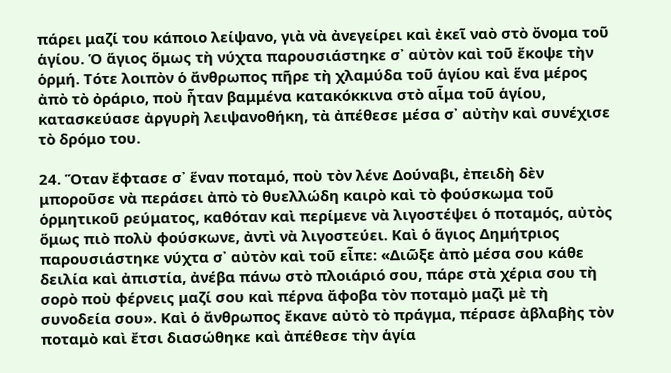πάρει μαζί του κάποιο λείψανο, γιὰ νὰ ἀνεγείρει καὶ ἐκεῖ ναὸ στὸ ὄνομα τοῦ ἁγίου. Ὁ ἅγιος ὅμως τὴ νύχτα παρουσιάστηκε σ᾿ αὐτὸν καὶ τοῦ ἔκοψε τὴν ὁρμή. Τότε λοιπὸν ὁ ἄνθρωπος πῆρε τὴ χλαμύδα τοῦ ἁγίου καὶ ἕνα μέρος ἀπὸ τὸ ὀράριο, ποὺ ἦταν βαμμένα κατακόκκινα στὸ αἷμα τοῦ ἁγίου, κατασκεύασε ἀργυρὴ λειψανοθήκη, τὰ ἀπέθεσε μέσα σ᾿ αὐτὴν καὶ συνέχισε τὸ δρόμο του.

24. Ὅταν ἔφτασε σ᾿ ἕναν ποταμό, ποὺ τὸν λένε Δούναβι, ἐπειδὴ δὲν μποροῦσε νὰ περάσει ἀπὸ τὸ θυελλώδη καιρὸ καὶ τὸ φούσκωμα τοῦ ὁρμητικοῦ ρεύματος, καθόταν καὶ περίμενε νὰ λιγοστέψει ὁ ποταμός, αὐτὸς ὅμως πιὸ πολὺ φούσκωνε, ἀντὶ νὰ λιγοστεύει. Καὶ ὁ ἅγιος Δημήτριος παρουσιάστηκε νύχτα σ᾿ αὐτὸν καὶ τοῦ εἶπε: «Διῶξε ἀπὸ μέσα σου κάθε δειλία καὶ ἀπιστία, ἀνέβα πάνω στὸ πλοιάριό σου, πάρε στὰ χέρια σου τὴ σορὸ ποὺ φέρνεις μαζί σου καὶ πέρνα ἄφοβα τὸν ποταμὸ μαζὶ μὲ τὴ συνοδεία σου». Καὶ ὁ ἄνθρωπος ἔκανε αὐτὸ τὸ πράγμα, πέρασε ἀβλαβὴς τὸν ποταμὸ καὶ ἔτσι διασώθηκε καὶ ἀπέθεσε τὴν ἁγία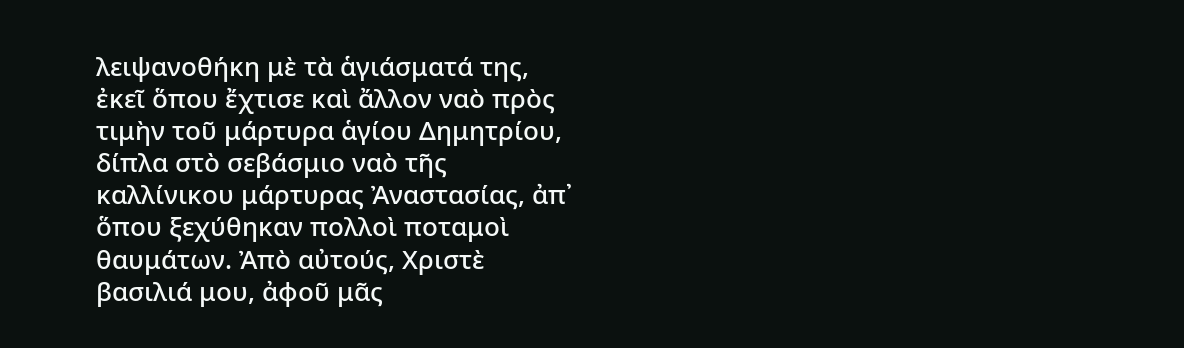λειψανοθήκη μὲ τὰ ἁγιάσματά της, ἐκεῖ ὅπου ἔχτισε καὶ ἄλλον ναὸ πρὸς τιμὴν τοῦ μάρτυρα ἁγίου Δημητρίου, δίπλα στὸ σεβάσμιο ναὸ τῆς καλλίνικου μάρτυρας Ἀναστασίας, ἀπ᾿ ὅπου ξεχύθηκαν πολλοὶ ποταμοὶ θαυμάτων. Ἀπὸ αὐτούς, Χριστὲ βασιλιά μου, ἀφοῦ μᾶς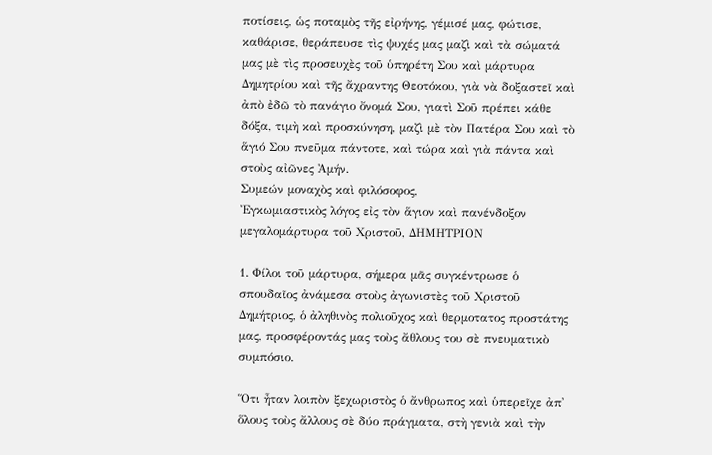ποτίσεις, ὡς ποταμὸς τῆς εἰρήνης, γέμισέ μας, φώτισε, καθάρισε, θεράπευσε τὶς ψυχές μας μαζὶ καὶ τὰ σώματά μας μὲ τὶς προσευχὲς τοῦ ὑπηρέτη Σου καὶ μάρτυρα Δημητρίου καὶ τῆς ἄχραντης Θεοτόκου, γιὰ νὰ δοξαστεῖ καὶ ἀπὸ ἐδῶ τὸ πανάγιο ὄνομά Σου, γιατὶ Σοῦ πρέπει κάθε δόξα, τιμὴ καὶ προσκύνηση, μαζὶ μὲ τὸν Πατέρα Σου καὶ τὸ ἅγιό Σου πνεῦμα πάντοτε, καὶ τώρα καὶ γιὰ πάντα καὶ στοὺς αἰῶνες Ἀμήν.
Συμεών μοναχὸς καὶ φιλόσοφος,
Ἐγκωμιαστικὸς λόγος εἰς τὸν ἅγιον καὶ πανένδοξον μεγαλομάρτυρα τοῦ Χριστοῦ, ΔΗΜΗΤΡΙΟΝ

1. Φίλοι τοῦ μάρτυρα, σήμερα μᾶς συγκέντρωσε ὁ σπουδαῖος ἀνάμεσα στοὺς ἀγωνιστὲς τοῦ Χριστοῦ Δημήτριος, ὁ ἀληθινὸς πολιοῦχος καὶ θερμοτατος προστάτης μας, προσφέροντάς μας τοὺς ἄθλους του σὲ πνευματικὸ συμπόσιο.

Ὅτι ἦταν λοιπὸν ξεχωριστὸς ὁ ἄνθρωπος καὶ ὑπερεῖχε ἀπ᾿ ὅλους τοὺς ἄλλους σὲ δύο πράγματα, στὴ γενιὰ καὶ τὴν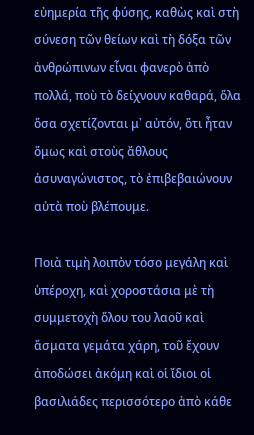εὐημερία τῆς φύσης, καθὼς καὶ στὴ σύνεση τῶν θείων καὶ τὴ δόξα τῶν ἀνθρώπινων εἶναι φανερὸ ἀπὸ πολλά, ποὺ τὸ δείχνουν καθαρά, ὅλα ὅσα σχετίζονται μ᾿ αὐτόν, ὅτι ἦταν ὅμως καὶ στοὺς ἄθλους ἀσυναγώνιστος, τὸ ἐπιβεβαιώνουν αὐτὰ ποὺ βλέπουμε.

Ποιὰ τιμὴ λοιπὸν τόσο μεγάλη καὶ ὑπέροχη, καὶ χοροστάσια μὲ τὴ συμμετοχὴ ὅλου του λαοῦ καὶ ἄσματα γεμάτα χάρη, τοῦ ἔχουν ἀποδώσει ἀκόμη καὶ οἱ ἴδιοι οἱ βασιλιάδες περισσότερο ἀπὸ κάθε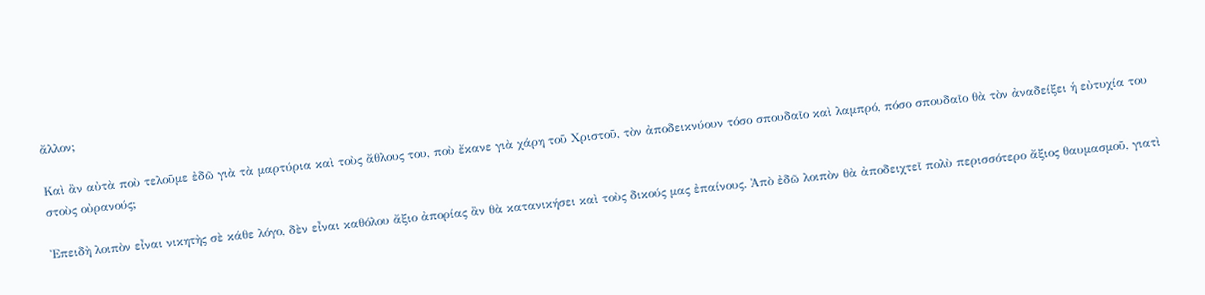ἄλλον;

Καὶ ἂν αὐτὰ ποὺ τελοῦμε ἐδῶ γιὰ τὰ μαρτύρια καὶ τοὺς ἄθλους του, ποὺ ἔκανε γιὰ χάρη τοῦ Χριστοῦ, τὸν ἀποδεικνύουν τόσο σπουδαῖο καὶ λαμπρό, πόσο σπουδαῖο θὰ τὸν ἀναδείξει ἡ εὐτυχία του στοὺς οὐρανούς;

Ἐπειδὴ λοιπὸν εἶναι νικητὴς σὲ κάθε λόγο, δὲν εἶναι καθόλου ἄξιο ἀπορίας ἂν θὰ κατανικήσει καὶ τοὺς δικούς μας ἐπαίνους. Ἀπὸ ἐδῶ λοιπὸν θὰ ἀποδειχτεῖ πολὺ περισσότερο ἄξιος θαυμασμοῦ, γιατὶ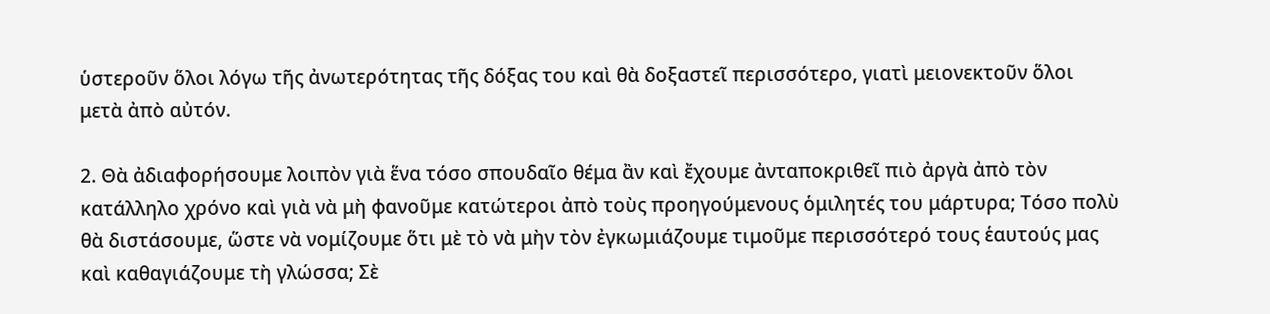ὑστεροῦν ὅλοι λόγω τῆς ἀνωτερότητας τῆς δόξας του καὶ θὰ δοξαστεῖ περισσότερο, γιατὶ μειονεκτοῦν ὅλοι μετὰ ἀπὸ αὐτόν.

2. Θὰ ἀδιαφορήσουμε λοιπὸν γιὰ ἕνα τόσο σπουδαῖο θέμα ἂν καὶ ἔχουμε ἀνταποκριθεῖ πιὸ ἀργὰ ἀπὸ τὸν κατάλληλο χρόνο καὶ γιὰ νὰ μὴ φανοῦμε κατώτεροι ἀπὸ τοὺς προηγούμενους ὁμιλητές του μάρτυρα; Τόσο πολὺ θὰ διστάσουμε, ὥστε νὰ νομίζουμε ὅτι μὲ τὸ νὰ μὴν τὸν ἐγκωμιάζουμε τιμοῦμε περισσότερό τους ἑαυτούς μας καὶ καθαγιάζουμε τὴ γλώσσα; Σὲ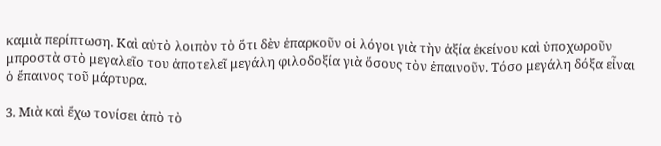καμιὰ περίπτωση. Καὶ αὐτὸ λοιπὸν τὸ ὅτι δὲν ἐπαρκοῦν οἱ λόγοι γιὰ τὴν ἀξία ἐκείνου καὶ ὑποχωροῦν μπροστὰ στὸ μεγαλεῖο του ἀποτελεῖ μεγάλη φιλοδοξία γιὰ ὅσους τὸν ἐπαινοῦν. Τόσο μεγάλη δόξα εἶναι ὁ ἔπαινος τοῦ μάρτυρα.

3. Μιὰ καὶ ἔχω τονίσει ἀπὸ τὸ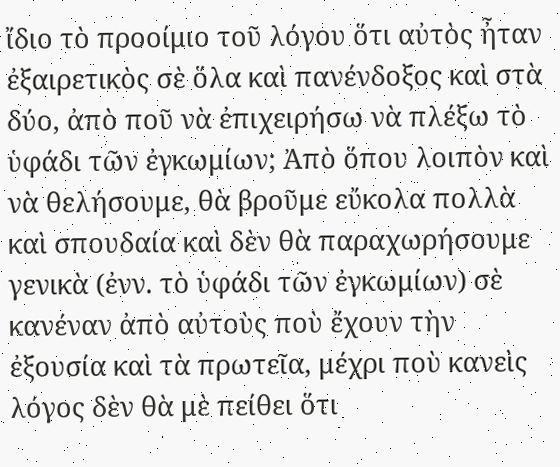ἴδιο τὸ προοίμιο τοῦ λόγου ὅτι αὐτὸς ἦταν ἐξαιρετικὸς σὲ ὅλα καὶ πανένδοξος καὶ στὰ δύο, ἀπὸ ποῦ νὰ ἐπιχειρήσω νὰ πλέξω τὸ ὑφάδι τῶν ἐγκωμίων; Ἀπὸ ὅπου λοιπὸν καὶ νὰ θελήσουμε, θὰ βροῦμε εὔκολα πολλὰ καὶ σπουδαία καὶ δὲν θὰ παραχωρήσουμε γενικὰ (ἐνν. τὸ ὑφάδι τῶν ἐγκωμίων) σὲ κανέναν ἀπὸ αὐτοὺς ποὺ ἔχουν τὴν ἐξουσία καὶ τὰ πρωτεῖα, μέχρι ποὺ κανεὶς λόγος δὲν θὰ μὲ πείθει ὅτι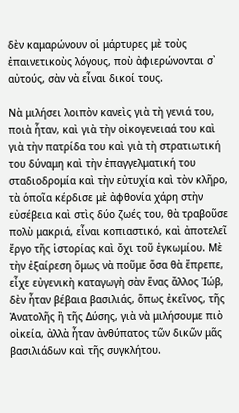δὲν καμαρώνουν οἱ μάρτυρες μὲ τοὺς ἐπαινετικοὺς λόγους, ποὺ ἀφιερώνονται σ᾿ αὐτούς, σὰν νὰ εἶναι δικοί τους.

Νὰ μιλήσει λοιπὸν κανεὶς γιὰ τὴ γενιά του, ποιὰ ἦταν, καὶ γιὰ τὴν οἰκογενειαά του καὶ γιὰ τὴν πατρίδα του καὶ γιὰ τὴ στρατιωτική του δύναμη καὶ τὴν ἐπαγγελματική του σταδιοδρομία καὶ τὴν εὐτυχία καὶ τὸν κλῆρο, τὰ ὁποῖα κέρδισε μὲ ἀφθονία χάρη στὴν εὐσέβεια καὶ στὶς δύο ζωές του, θὰ τραβοῦσε πολὺ μακριά, εἶναι κοπιαστικό, καὶ ἀποτελεῖ ἔργο τῆς ἱστορίας καὶ ὄχι τοῦ ἐγκωμίου. Μὲ τὴν ἐξαίρεση ὅμως νὰ ποῦμε ὅσα θὰ ἔπρεπε, εἶχε εὐγενικὴ καταγωγὴ σὰν ἕνας ἄλλος Ἰώβ, δὲν ἦταν βέβαια βασιλιάς, ὅπως ἐκεῖνος, τῆς Ἀνατολῆς ἢ τῆς Δύσης, γιὰ νὰ μιλήσουμε πιὸ οἰκεία, ἀλλὰ ἦταν ἀνθύπατος τῶν δικῶν μᾶς βασιλιάδων καὶ τῆς συγκλήτου.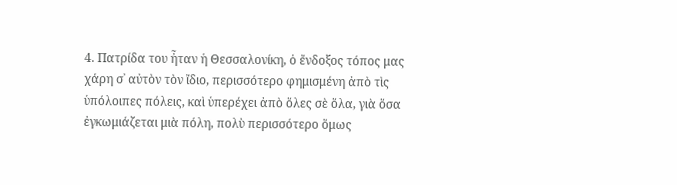4. Πατρίδα του ἦταν ἡ Θεσσαλονίκη, ὁ ἔνδοξος τόπος μας χάρη σ᾿ αὐτὸν τὸν ἴδιο, περισσότερο φημισμένη ἀπὸ τὶς ὑπόλοιπες πόλεις, καὶ ὑπερέχει ἀπὸ ὅλες σὲ ὅλα, γιὰ ὅσα ἐγκωμιάζεται μιὰ πόλη, πολὺ περισσότερο ὅμως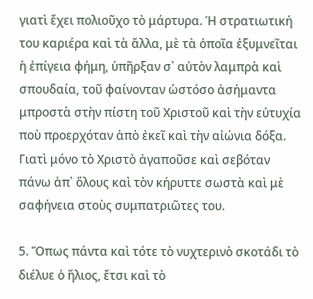γιατὶ ἔχει πολιοῦχο τὸ μάρτυρα. Ἡ στρατιωτική του καριέρα καὶ τὰ ἄλλα, μὲ τὰ ὁποῖα ἐξυμνεῖται ἡ ἐπίγεια φήμη, ὑπῆρξαν σ᾿ αὐτὸν λαμπρὰ καὶ σπουδαία, τοῦ φαίνονταν ὡστόσο ἀσήμαντα μπροστὰ στὴν πίστη τοῦ Χριστοῦ καὶ τὴν εὐτυχία ποὺ προερχόταν ἀπὸ ἐκεῖ καὶ τὴν αἰώνια δόξα. Γιατὶ μόνο τὸ Χριστὸ ἀγαποῦσε καὶ σεβόταν πάνω ἀπ᾿ ὅλους καὶ τὸν κήρυττε σωστὰ καὶ μὲ σαφήνεια στοὺς συμπατριῶτες του.

5. Ὅπως πάντα καὶ τότε τὸ νυχτερινὸ σκοτάδι τὸ διέλυε ὁ ἥλιος, ἔτσι καὶ τὸ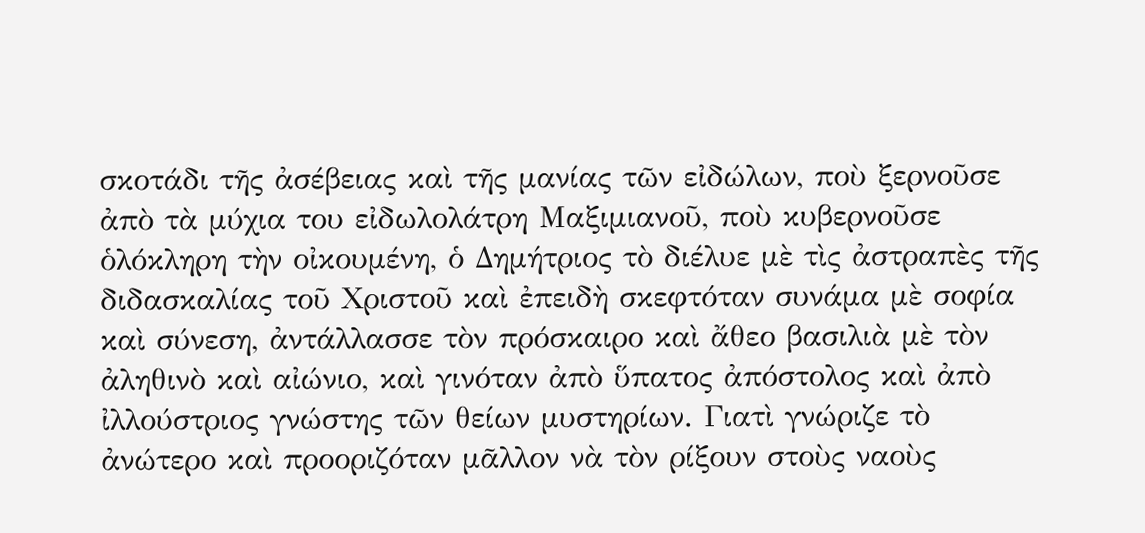σκοτάδι τῆς ἀσέβειας καὶ τῆς μανίας τῶν εἰδώλων, ποὺ ξερνοῦσε ἀπὸ τὰ μύχια του εἰδωλολάτρη Μαξιμιανοῦ, ποὺ κυβερνοῦσε ὁλόκληρη τὴν οἰκουμένη, ὁ Δημήτριος τὸ διέλυε μὲ τὶς ἀστραπὲς τῆς διδασκαλίας τοῦ Χριστοῦ καὶ ἐπειδὴ σκεφτόταν συνάμα μὲ σοφία καὶ σύνεση, ἀντάλλασσε τὸν πρόσκαιρο καὶ ἄθεο βασιλιὰ μὲ τὸν ἀληθινὸ καὶ αἰώνιο, καὶ γινόταν ἀπὸ ὕπατος ἀπόστολος καὶ ἀπὸ ἰλλούστριος γνώστης τῶν θείων μυστηρίων. Γιατὶ γνώριζε τὸ ἀνώτερο καὶ προοριζόταν μᾶλλον νὰ τὸν ρίξουν στοὺς ναοὺς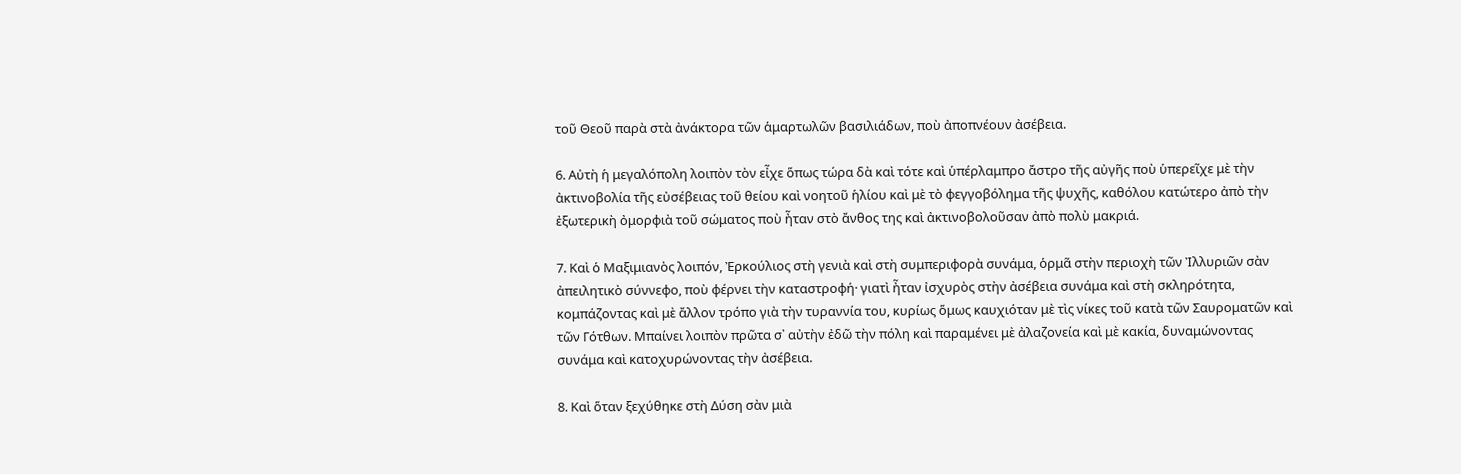τοῦ Θεοῦ παρὰ στὰ ἀνάκτορα τῶν ἁμαρτωλῶν βασιλιάδων, ποὺ ἀποπνέουν ἀσέβεια.

6. Αὐτὴ ἡ μεγαλόπολη λοιπὸν τὸν εἶχε ὅπως τώρα δὰ καὶ τότε καὶ ὑπέρλαμπρο ἄστρο τῆς αὐγῆς ποὺ ὑπερεῖχε μὲ τὴν ἀκτινοβολία τῆς εὐσέβειας τοῦ θείου καὶ νοητοῦ ἡλίου καὶ μὲ τὸ φεγγοβόλημα τῆς ψυχῆς, καθόλου κατώτερο ἀπὸ τὴν ἐξωτερικὴ ὀμορφιὰ τοῦ σώματος ποὺ ἦταν στὸ ἄνθος της καὶ ἀκτινοβολοῦσαν ἀπὸ πολὺ μακριά.

7. Καὶ ὁ Μαξιμιανὸς λοιπόν, Ἐρκούλιος στὴ γενιὰ καὶ στὴ συμπεριφορὰ συνάμα, ὁρμᾶ στὴν περιοχὴ τῶν Ἰλλυριῶν σὰν ἀπειλητικὸ σύννεφο, ποὺ φέρνει τὴν καταστροφή· γιατὶ ἦταν ἰσχυρὸς στὴν ἀσέβεια συνάμα καὶ στὴ σκληρότητα, κομπάζοντας καὶ μὲ ἄλλον τρόπο γιὰ τὴν τυραννία του, κυρίως ὅμως καυχιόταν μὲ τὶς νίκες τοῦ κατὰ τῶν Σαυροματῶν καὶ τῶν Γότθων. Μπαίνει λοιπὸν πρῶτα σ᾿ αὐτὴν ἐδῶ τὴν πόλη καὶ παραμένει μὲ ἀλαζονεία καὶ μὲ κακία, δυναμώνοντας συνάμα καὶ κατοχυρώνοντας τὴν ἀσέβεια.

8. Καὶ ὅταν ξεχύθηκε στὴ Δύση σὰν μιὰ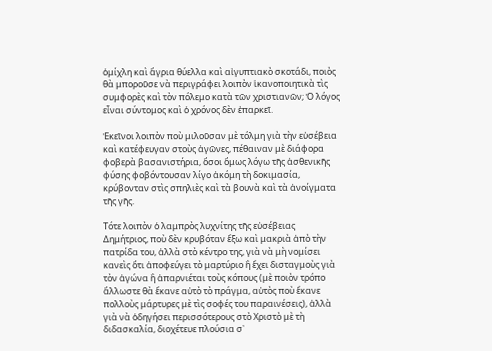ὁμίχλη καὶ ἄγρια θύελλα καὶ αἰγυπτιακὸ σκοτάδι, ποιὸς θὰ μποροῦσε νὰ περιγράφει λοιπὸν ἱκανοποιητικὰ τὶς συμφορὲς καὶ τὸν πόλεμο κατὰ τῶν χριστιανῶν; Ὁ λόγος εἶναι σύντομος καὶ ὁ χρόνος δὲν ἐπαρκεῖ.

Ἐκεῖνοι λοιπὸν ποὺ μιλοῦσαν μὲ τόλμη γιὰ τὴν εὐσέβεια καὶ κατέφευγαν στοὺς ἀγῶνες, πέθαιναν μὲ διάφορα φοβερὰ βασανιστήρια, ὅσοι ὅμως λόγω τῆς ἀσθενικῆς φύσης φοβόντουσαν λίγο ἀκόμη τὴ δοκιμασία, κρύβονταν στὶς σπηλιὲς καὶ τὰ βουνὰ καὶ τὰ ἀνοίγματα τῆς γῆς.

Τότε λοιπὸν ὁ λαμπρὸς λυχνίτης τῆς εὐσέβειας Δημήτριος, ποὺ δὲν κρυβόταν ἔξω καὶ μακριὰ ἀπὸ τὴν πατρίδα του, ἀλλὰ στὸ κέντρο της, γιὰ νὰ μὴ νομίσει κανεὶς ὅτι ἀποφεύγει τὸ μαρτύριο ἢ ἔχει δισταγμοὺς γιὰ τὸν ἀγώνα ἢ ἀπαρνιέται τοὺς κόπους (μὲ ποιὸν τρόπο ἄλλωστε θὰ ἔκανε αὐτὸ τὸ πράγμα, αὐτὸς ποὺ ἔκανε πολλοὺς μάρτυρες μὲ τὶς σοφές του παραινέσεις), ἀλλὰ γιὰ νὰ ὁδηγήσει περισσότερους στὸ Χριστὸ μὲ τὴ διδασκαλία, διοχέτευε πλούσια σ᾿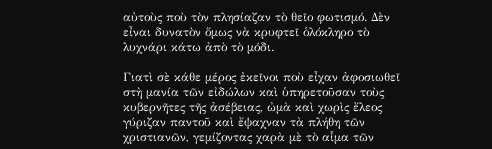αὐτοὺς ποὺ τὸν πλησίαζαν τὸ θεῖο φωτισμό. Δὲν εἶναι δυνατὸν ὅμως νὰ κρυφτεῖ ὁλόκληρο τὸ λυχνάρι κάτω ἀπὸ τὸ μόδι.

Γιατὶ σὲ κάθε μέρος ἐκεῖνοι ποὺ εἶχαν ἀφοσιωθεῖ στὴ μανία τῶν εἰδώλων καὶ ὑπηρετοῦσαν τοὺς κυβερνῆτες τῆς ἀσέβειας, ὠμὰ καὶ χωρὶς ἔλεος γύριζαν παντοῦ καὶ ἔψαχναν τὰ πλήθη τῶν χριστιανῶν, γεμίζοντας χαρὰ μὲ τὸ αἷμα τῶν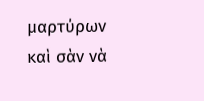μαρτύρων καὶ σὰν νὰ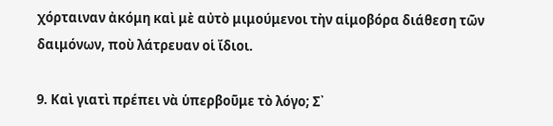χόρταιναν ἀκόμη καὶ μὲ αὐτὸ μιμούμενοι τὴν αἱμοβόρα διάθεση τῶν δαιμόνων, ποὺ λάτρευαν οἱ ἴδιοι.

9. Καὶ γιατὶ πρέπει νὰ ὑπερβοῦμε τὸ λόγο; Σ᾿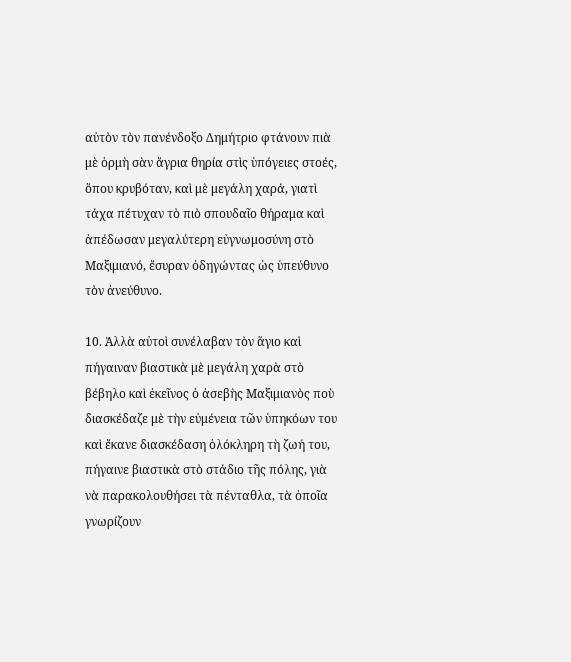αὐτὸν τὸν πανένδοξο Δημήτριο φτάνουν πιὰ μὲ ὁρμὴ σὰν ἄγρια θηρία στὶς ὑπόγειες στοές, ὅπου κρυβόταν, καὶ μὲ μεγάλη χαρά, γιατὶ τάχα πέτυχαν τὸ πιὸ σπουδαῖο θήραμα καὶ ἀπέδωσαν μεγαλύτερη εὐγνωμοσύνη στὸ Μαξιμιανό, ἔσυραν ὀδηγώντας ὡς ὑπεύθυνο τὸν ἀνεύθυνο.

10. Ἀλλὰ αὐτοὶ συνέλαβαν τὸν ἅγιο καὶ πήγαιναν βιαστικὰ μὲ μεγάλη χαρὰ στὸ βέβηλο καὶ ἐκεῖνος ὁ ἀσεβὴς Μαξιμιανὸς ποὺ διασκέδαζε μὲ τὴν εὐμένεια τῶν ὑπηκόων του καὶ ἔκανε διασκέδαση ὁλόκληρη τὴ ζωή του, πήγαινε βιαστικὰ στὸ στάδιο τῆς πόλης, γιὰ νὰ παρακολουθήσει τὰ πένταθλα, τὰ ὁποῖα γνωρίζουν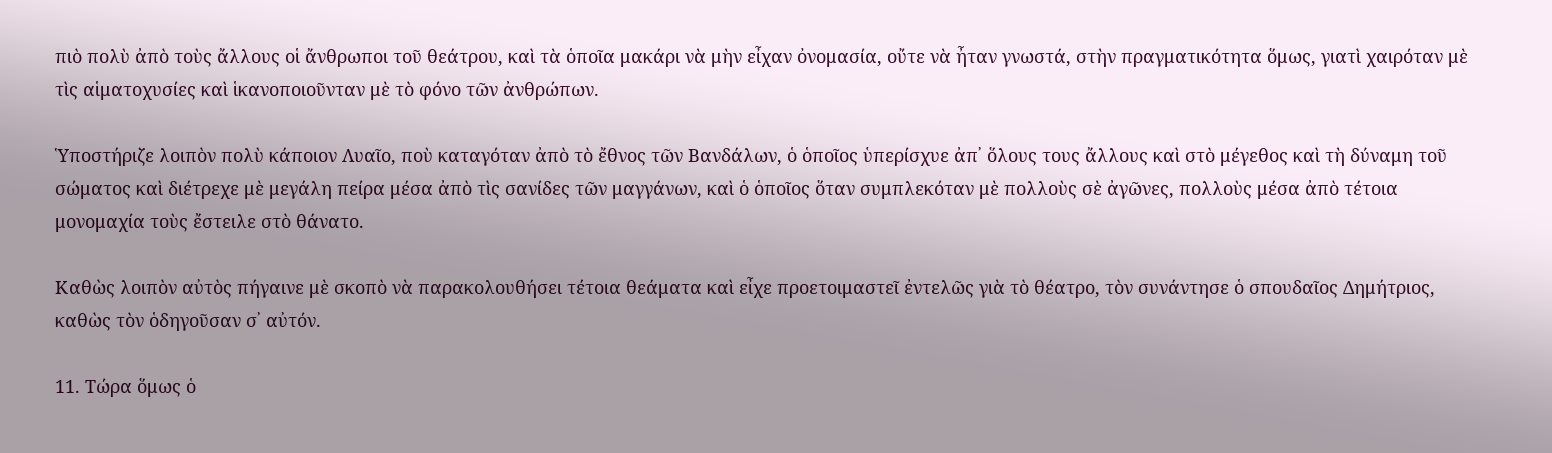πιὸ πολὺ ἀπὸ τοὺς ἄλλους οἱ ἄνθρωποι τοῦ θεάτρου, καὶ τὰ ὁποῖα μακάρι νὰ μὴν εἶχαν ὀνομασία, οὔτε νὰ ἦταν γνωστά, στὴν πραγματικότητα ὅμως, γιατὶ χαιρόταν μὲ τὶς αἱματοχυσίες καὶ ἱκανοποιοῦνταν μὲ τὸ φόνο τῶν ἀνθρώπων.

Ὑποστήριζε λοιπὸν πολὺ κάποιον Λυαῖο, ποὺ καταγόταν ἀπὸ τὸ ἔθνος τῶν Βανδάλων, ὁ ὁποῖος ὑπερίσχυε ἀπ᾿ ὅλους τους ἄλλους καὶ στὸ μέγεθος καὶ τὴ δύναμη τοῦ σώματος καὶ διέτρεχε μὲ μεγάλη πείρα μέσα ἀπὸ τὶς σανίδες τῶν μαγγάνων, καὶ ὁ ὁποῖος ὅταν συμπλεκόταν μὲ πολλοὺς σὲ ἀγῶνες, πολλοὺς μέσα ἀπὸ τέτοια μονομαχία τοὺς ἔστειλε στὸ θάνατο.

Καθὼς λοιπὸν αὐτὸς πήγαινε μὲ σκοπὸ νὰ παρακολουθήσει τέτοια θεάματα καὶ εἶχε προετοιμαστεῖ ἐντελῶς γιὰ τὸ θέατρο, τὸν συνάντησε ὁ σπουδαῖος Δημήτριος, καθὼς τὸν ὁδηγοῦσαν σ᾿ αὐτόν.

11. Τώρα ὅμως ὁ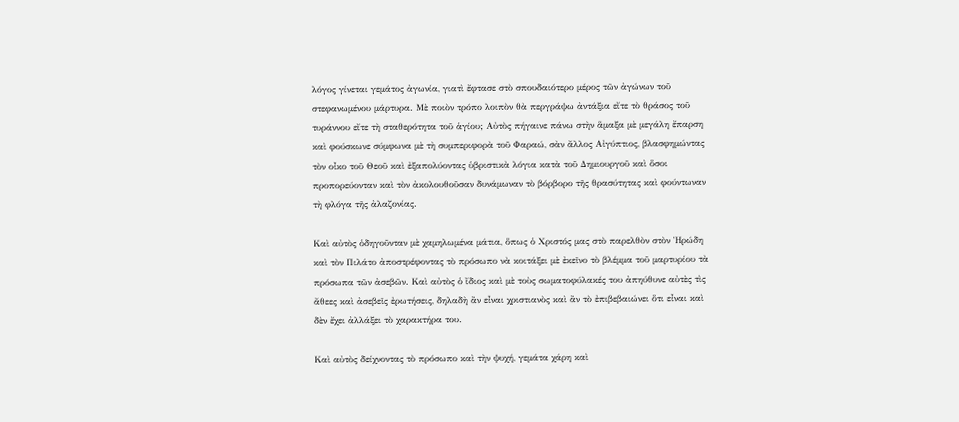λόγος γίνεται γεμάτος ἀγωνία, γιατὶ ἔφτασε στὸ σπουδαιότερο μέρος τῶν ἀγώνων τοῦ στεφανωμένου μάρτυρα. Μὲ ποιὸν τρόπο λοιπὸν θὰ περγράψω ἀντάξια εἴτε τὸ θράσος τοῦ τυράννου εἴτε τὴ σταθερότητα τοῦ ἁγίου; Αὐτὸς πήγαινε πάνω στὴν ἅμαξα μὲ μεγάλη ἔπαρση καὶ φούσκωνε σύμφωνα μὲ τὴ συμπεριφορὰ τοῦ Φαραώ, σὰν ἄλλος Αἰγύπτιος, βλασφημώντας τὸν οἶκο τοῦ Θεοῦ καὶ ἐξαπολύοντας ὑβριστικὰ λόγια κατὰ τοῦ Δημιουργοῦ καὶ ὅσοι προπορεύονταν καὶ τὸν ἀκολουθοῦσαν δυνάμωναν τὸ βόρβορο τῆς θρασύτητας καὶ φούντωναν τὴ φλόγα τῆς ἀλαζονίας.

Καὶ αὐτὸς ὁδηγοῦνταν μὲ χαμηλωμένα μάτια, ὅπως ὁ Χριστός μας στὸ παρελθὸν στὸν Ἡρώδη καὶ τὸν Πιλάτο ἀποστρέφοντας τὸ πρόσωπο νὰ κοιτάξει μὲ ἐκεῖνο τὸ βλέμμα τοῦ μαρτυρίου τὰ πρόσωπα τῶν ἀσεβῶν. Καὶ αὐτὸς ὁ ἴδιος καὶ μὲ τοὺς σωματοφύλακές του ἀπηύθυνε αὐτὲς τὶς ἄθεες καὶ ἀσεβεῖς ἐρωτήσεις, δηλαδὴ ἂν εἶναι χριστιανὸς καὶ ἂν τὸ ἐπιβεβαιώνει ὅτι εἶναι καὶ δὲν ἔχει ἀλλάξει τὸ χαρακτήρα του.

Καὶ αὐτὸς δείχνοντας τὸ πρόσωπο καὶ τὴν ψυχή, γεμάτα χάρη καὶ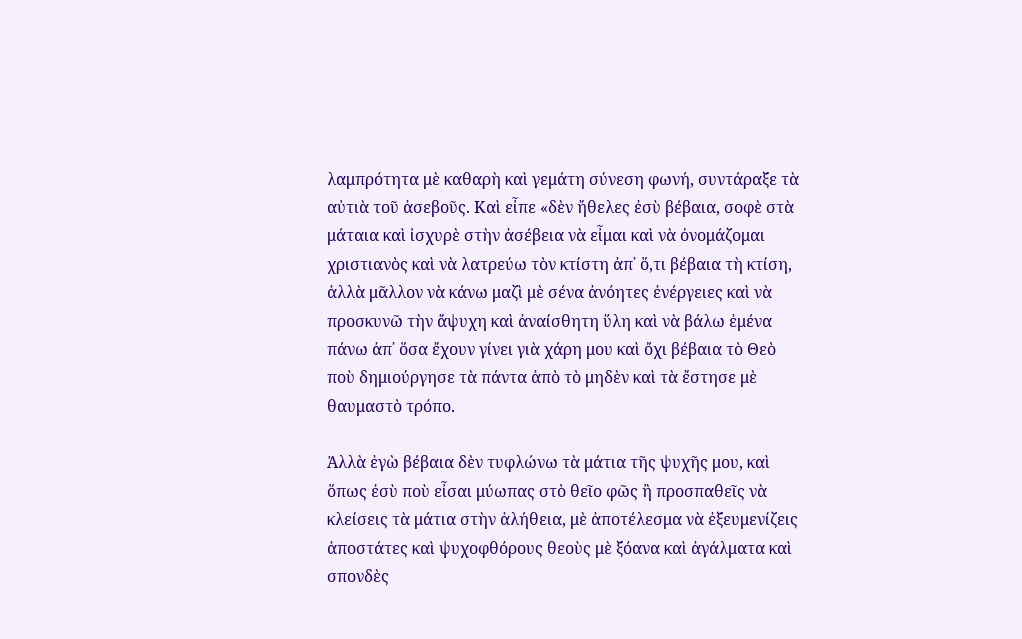λαμπρότητα μὲ καθαρὴ καὶ γεμάτη σύνεση φωνή, συντάραξε τὰ αὐτιὰ τοῦ ἀσεβοῦς. Καὶ εἶπε «δὲν ἤθελες ἐσὺ βέβαια, σοφὲ στὰ μάταια καὶ ἰσχυρὲ στὴν ἀσέβεια νὰ εἶμαι καὶ νὰ ὀνομάζομαι χριστιανὸς καὶ νὰ λατρεύω τὸν κτίστη ἀπ᾿ ὅ,τι βέβαια τὴ κτίση, ἀλλὰ μᾶλλον νὰ κάνω μαζὶ μὲ σένα ἀνόητες ἐνέργειες καὶ νὰ προσκυνῶ τὴν ἄψυχη καὶ ἀναίσθητη ὕλη καὶ νὰ βάλω ἐμένα πάνω ἀπ᾿ ὅσα ἔχουν γίνει γιὰ χάρη μου καὶ ὄχι βέβαια τὸ Θεὸ ποὺ δημιούργησε τὰ πάντα ἀπὸ τὸ μηδὲν καὶ τὰ ἔστησε μὲ θαυμαστὸ τρόπο.

Ἀλλὰ ἐγὼ βέβαια δὲν τυφλώνω τὰ μάτια τῆς ψυχῆς μου, καὶ ὅπως ἐσὺ ποὺ εἶσαι μύωπας στὸ θεῖο φῶς ἢ προσπαθεῖς νὰ κλείσεις τὰ μάτια στὴν ἀλήθεια, μὲ ἀποτέλεσμα νὰ ἐξευμενίζεις ἀποστάτες καὶ ψυχοφθόρους θεοὺς μὲ ξόανα καὶ ἀγάλματα καὶ σπονδὲς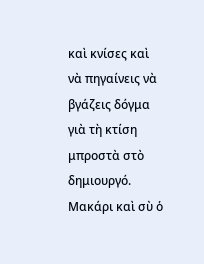καὶ κνίσες καὶ νὰ πηγαίνεις νὰ βγάζεις δόγμα γιὰ τὴ κτίση μπροστὰ στὸ δημιουργό. Μακάρι καὶ σὺ ὁ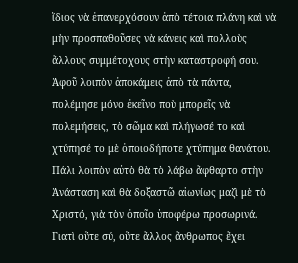ἴδιος νὰ ἐπανερχόσουν ἀπὸ τέτοια πλάνη καὶ νὰ μὴν προσπαθοῦσες νὰ κάνεις καὶ πολλοὺς ἄλλους συμμέτοχους στὴν καταστροφή σου. Ἀφοῦ λοιπὸν ἀποκάμεις ἀπὸ τὰ πάντα, πολέμησε μόνο ἐκεῖνο ποὺ μπορεῖς νὰ πολεμήσεις, τὸ σῶμα καὶ πλήγωσέ το καὶ χτύπησέ το μὲ ὁποιοδήποτε χτύπημα θανάτου. Πάλι λοιπὸν αὐτὸ θὰ τὸ λάβω ἄφθαρτο στὴν Ἀνάσταση καὶ θὰ δοξαστῶ αἰωνίως μαζὶ μὲ τὸ Χριστό, γιὰ τὸν ὁποῖο ὑποφέρω προσωρινά. Γιατὶ οὔτε σύ, οὔτε ἄλλος ἄνθρωπος ἔχει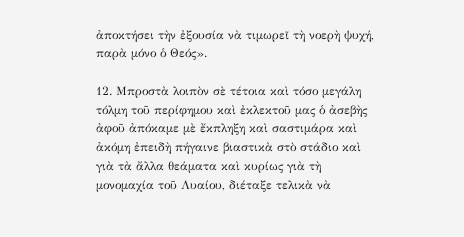ἀποκτήσει τὴν ἐξουσία νὰ τιμωρεῖ τὴ νοερὴ ψυχή, παρὰ μόνο ὁ Θεός».

12. Μπροστὰ λοιπὸν σὲ τέτοια καὶ τόσο μεγάλη τόλμη τοῦ περίφημου καὶ ἐκλεκτοῦ μας ὁ ἀσεβὴς ἀφοῦ ἀπόκαμε μὲ ἔκπληξη καὶ σαστιμάρα καὶ ἀκόμη ἐπειδὴ πήγαινε βιαστικὰ στὸ στάδιο καὶ γιὰ τὰ ἄλλα θεάματα καὶ κυρίως γιὰ τὴ μονομαχία τοῦ Λυαίου, διέταξε τελικὰ νὰ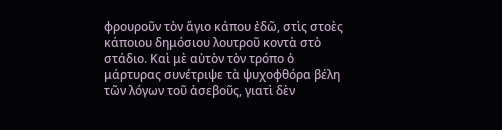φρουροῦν τὸν ἅγιο κάπου ἐδῶ, στὶς στοὲς κάποιου δημόσιου λουτροῦ κοντὰ στὸ στάδιο. Καὶ μὲ αὐτὸν τὸν τρόπο ὁ μάρτυρας συνέτριψε τὰ ψυχοφθόρα βέλη τῶν λόγων τοῦ ἀσεβοῦς, γιατὶ δὲν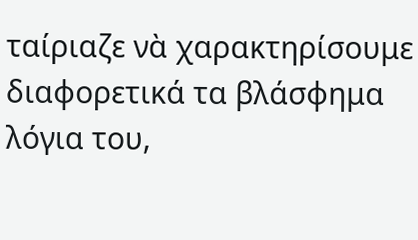ταίριαζε νὰ χαρακτηρίσουμε διαφορετικά τα βλάσφημα λόγια του,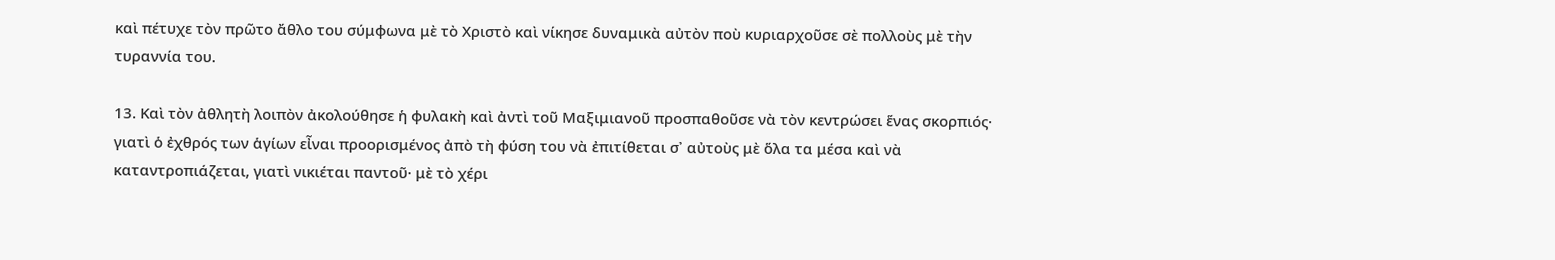καὶ πέτυχε τὸν πρῶτο ἄθλο του σύμφωνα μὲ τὸ Χριστὸ καὶ νίκησε δυναμικὰ αὐτὸν ποὺ κυριαρχοῦσε σὲ πολλοὺς μὲ τὴν τυραννία του.

13. Καὶ τὸν ἀθλητὴ λοιπὸν ἀκολούθησε ἡ φυλακὴ καὶ ἀντὶ τοῦ Μαξιμιανοῦ προσπαθοῦσε νὰ τὸν κεντρώσει ἕνας σκορπιός· γιατὶ ὁ ἐχθρός των ἁγίων εἶναι προορισμένος ἀπὸ τὴ φύση του νὰ ἐπιτίθεται σ᾿ αὐτοὺς μὲ ὅλα τα μέσα καὶ νὰ καταντροπιάζεται, γιατὶ νικιέται παντοῦ· μὲ τὸ χέρι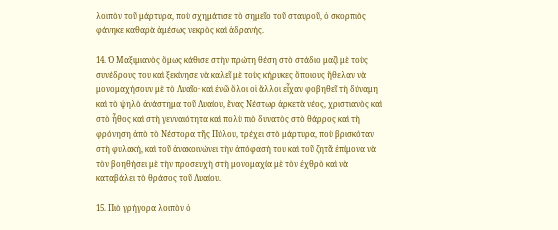λοιπὸν τοῦ μάρτυρα, ποὺ σχημάτισε τὸ σημεῖο τοῦ σταυροῦ, ὁ σκορπιὸς φάνηκε καθαρὰ ἀμέσως νεκρὸς καὶ ἀδρανής.

14. Ὁ Μαξιμιανὸς ὅμως κάθισε στὴν πρώτη θέση στὸ στάδιο μαζὶ μὲ τοὺς συνέδρους του καὶ ξεκίνησε νὰ καλεῖ μὲ τοὺς κήρυκες ὅποιους ἤθελαν νὰ μονομαχήσουν μὲ τὸ Λυαῖο· καὶ ἐνῶ ὅλοι οἱ ἄλλοι εἶχαν φοβηθεῖ τὴ δύναμη καὶ τὸ ψηλὸ ἀνάστημα τοῦ Λυαίου, ἕνας Νέστωρ ἀρκετὰ νέος, χριστιανὸς καὶ στὸ ἦθος καὶ στὴ γενναιότητα καὶ πολὺ πιὸ δυνατὸς στὸ θάρρος καὶ τὴ φρόνηση ἀπὸ τὸ Νέστορα τῆς Πύλου, τρέχει στὸ μάρτυρα, ποὺ βρισκόταν στὴ φυλακή, καὶ τοῦ ἀνακοινώνει τὴν ἀπόφασή του καὶ τοῦ ζητᾶ ἐπίμονα νὰ τὸν βοηθήσει μὲ τὴν προσευχὴ στὴ μονομαχία μὲ τὸν ἐχθρὸ καὶ νὰ καταβάλει τὸ θράσος τοῦ Λυαίου.

15. Πιὸ γρήγορα λοιπὸν ὁ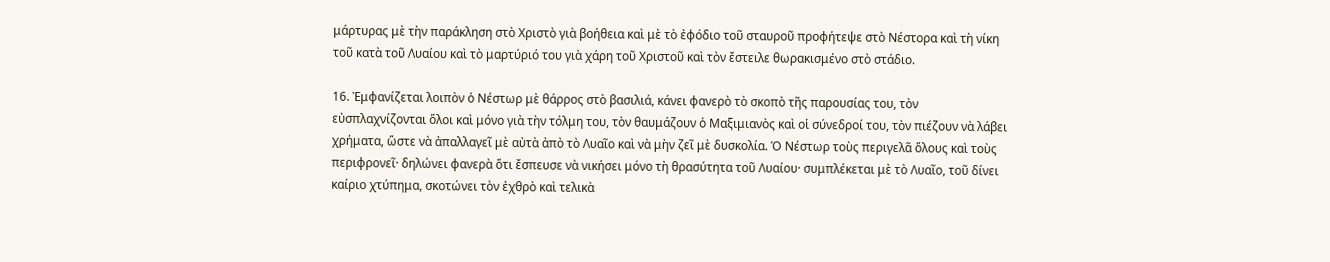μάρτυρας μὲ τὴν παράκληση στὸ Χριστὸ γιὰ βοήθεια καὶ μὲ τὸ ἐφόδιο τοῦ σταυροῦ προφήτεψε στὸ Νέστορα καὶ τὴ νίκη τοῦ κατὰ τοῦ Λυαίου καὶ τὸ μαρτύριό του γιὰ χάρη τοῦ Χριστοῦ καὶ τὸν ἔστειλε θωρακισμένο στὸ στάδιο.

16. Ἐμφανίζεται λοιπὸν ὁ Νέστωρ μὲ θάρρος στὸ βασιλιά, κάνει φανερὸ τὸ σκοπὸ τῆς παρουσίας του, τὸν εὐσπλαχνίζονται ὅλοι καὶ μόνο γιὰ τὴν τόλμη του, τὸν θαυμάζουν ὁ Μαξιμιανὸς καὶ οἱ σύνεδροί του, τὸν πιέζουν νὰ λάβει χρήματα, ὥστε νὰ ἀπαλλαγεῖ μὲ αὐτὰ ἀπὸ τὸ Λυαῖο καὶ νὰ μὴν ζεῖ μὲ δυσκολία. Ὁ Νέστωρ τοὺς περιγελᾶ ὅλους καὶ τοὺς περιφρονεῖ· δηλώνει φανερὰ ὅτι ἔσπευσε νὰ νικήσει μόνο τὴ θρασύτητα τοῦ Λυαίου· συμπλέκεται μὲ τὸ Λυαῖο, τοῦ δίνει καίριο χτύπημα, σκοτώνει τὸν ἐχθρὸ καὶ τελικὰ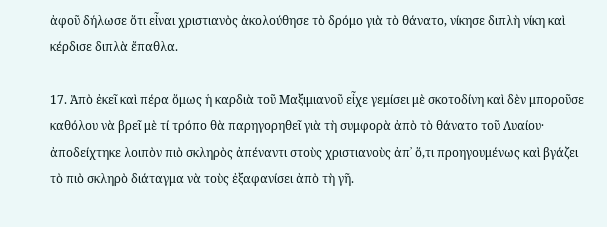ἀφοῦ δήλωσε ὅτι εἶναι χριστιανὸς ἀκολούθησε τὸ δρόμο γιὰ τὸ θάνατο, νίκησε διπλὴ νίκη καὶ κέρδισε διπλὰ ἔπαθλα.

17. Ἀπὸ ἐκεῖ καὶ πέρα ὅμως ἡ καρδιὰ τοῦ Μαξιμιανοῦ εἶχε γεμίσει μὲ σκοτοδίνη καὶ δὲν μποροῦσε καθόλου νὰ βρεῖ μὲ τί τρόπο θὰ παρηγορηθεῖ γιὰ τὴ συμφορὰ ἀπὸ τὸ θάνατο τοῦ Λυαίου· ἀποδείχτηκε λοιπὸν πιὸ σκληρὸς ἀπέναντι στοὺς χριστιανοὺς ἀπ᾿ ὅ,τι προηγουμένως καὶ βγάζει τὸ πιὸ σκληρὸ διάταγμα νὰ τοὺς ἐξαφανίσει ἀπὸ τὴ γῆ.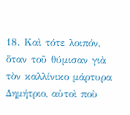18. Καὶ τότε λοιπόν, ὅταν τοῦ θύμισαν γιὰ τὸν καλλίνικο μάρτυρα Δημήτριο, αὐτοὶ ποὺ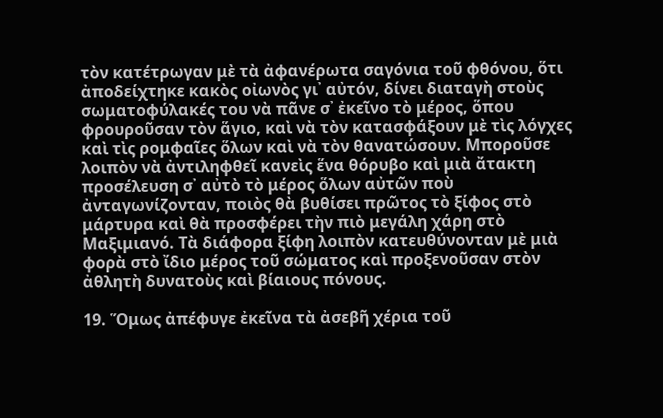τὸν κατέτρωγαν μὲ τὰ ἀφανέρωτα σαγόνια τοῦ φθόνου, ὅτι ἀποδείχτηκε κακὸς οἰωνὸς γι᾿ αὐτόν, δίνει διαταγὴ στοὺς σωματοφύλακές του νὰ πᾶνε σ᾿ ἐκεῖνο τὸ μέρος, ὅπου φρουροῦσαν τὸν ἅγιο, καὶ νὰ τὸν κατασφάξουν μὲ τὶς λόγχες καὶ τὶς ρομφαῖες ὅλων καὶ νὰ τὸν θανατώσουν. Μποροῦσε λοιπὸν νὰ ἀντιληφθεῖ κανεὶς ἕνα θόρυβο καὶ μιὰ ἄτακτη προσέλευση σ᾿ αὐτὸ τὸ μέρος ὅλων αὐτῶν ποὺ ἀνταγωνίζονταν, ποιὸς θὰ βυθίσει πρῶτος τὸ ξίφος στὸ μάρτυρα καὶ θὰ προσφέρει τὴν πιὸ μεγάλη χάρη στὸ Μαξιμιανό. Τὰ διάφορα ξίφη λοιπὸν κατευθύνονταν μὲ μιὰ φορὰ στὸ ἴδιο μέρος τοῦ σώματος καὶ προξενοῦσαν στὸν ἀθλητὴ δυνατοὺς καὶ βίαιους πόνους.

19. Ὅμως ἀπέφυγε ἐκεῖνα τὰ ἀσεβῆ χέρια τοῦ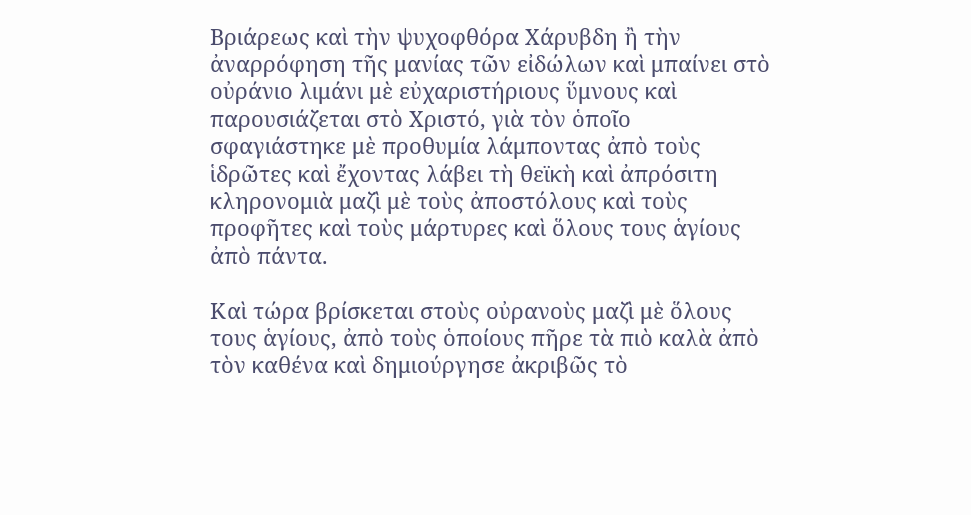Βριάρεως καὶ τὴν ψυχοφθόρα Χάρυβδη ἢ τὴν ἀναρρόφηση τῆς μανίας τῶν εἰδώλων καὶ μπαίνει στὸ οὐράνιο λιμάνι μὲ εὐχαριστήριους ὕμνους καὶ παρουσιάζεται στὸ Χριστό, γιὰ τὸν ὁποῖο σφαγιάστηκε μὲ προθυμία λάμποντας ἀπὸ τοὺς ἱδρῶτες καὶ ἔχοντας λάβει τὴ θεϊκὴ καὶ ἀπρόσιτη κληρονομιὰ μαζὶ μὲ τοὺς ἀποστόλους καὶ τοὺς προφῆτες καὶ τοὺς μάρτυρες καὶ ὅλους τους ἁγίους ἀπὸ πάντα.

Καὶ τώρα βρίσκεται στοὺς οὐρανοὺς μαζὶ μὲ ὅλους τους ἁγίους, ἀπὸ τοὺς ὁποίους πῆρε τὰ πιὸ καλὰ ἀπὸ τὸν καθένα καὶ δημιούργησε ἀκριβῶς τὸ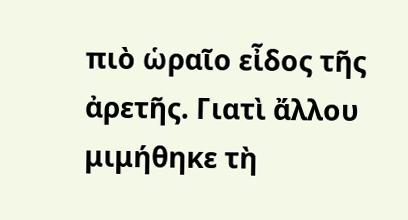πιὸ ὡραῖο εἶδος τῆς ἀρετῆς. Γιατὶ ἄλλου μιμήθηκε τὴ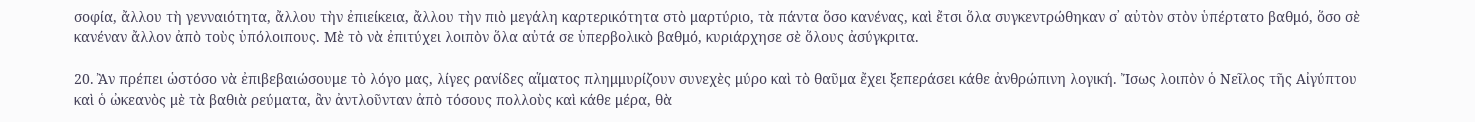σοφία, ἄλλου τὴ γενναιότητα, ἄλλου τὴν ἐπιείκεια, ἄλλου τὴν πιὸ μεγάλη καρτερικότητα στὸ μαρτύριο, τὰ πάντα ὅσο κανένας, καὶ ἔτσι ὅλα συγκεντρώθηκαν σ᾿ αὐτὸν στὸν ὑπέρτατο βαθμό, ὅσο σὲ κανέναν ἄλλον ἀπὸ τοὺς ὑπόλοιπους. Μὲ τὸ νὰ ἐπιτύχει λοιπὸν ὅλα αὐτά σε ὑπερβολικὸ βαθμό, κυριάρχησε σὲ ὅλους ἀσύγκριτα.

20. Ἂν πρέπει ὡστόσο νὰ ἐπιβεβαιώσουμε τὸ λόγο μας, λίγες ρανίδες αἵματος πλημμυρίζουν συνεχὲς μύρο καὶ τὸ θαῦμα ἔχει ξεπεράσει κάθε ἀνθρώπινη λογική. Ἴσως λοιπὸν ὁ Νεῖλος τῆς Αἰγύπτου καὶ ὁ ὠκεανὸς μὲ τὰ βαθιὰ ρεύματα, ἂν ἀντλοῦνταν ἀπὸ τόσους πολλοὺς καὶ κάθε μέρα, θὰ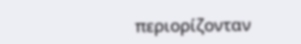περιορίζονταν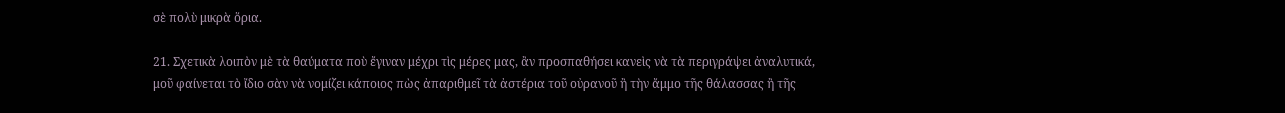σὲ πολὺ μικρὰ ὅρια.

21. Σχετικὰ λοιπὸν μὲ τὰ θαύματα ποὺ ἔγιναν μέχρι τὶς μέρες μας, ἂν προσπαθήσει κανεὶς νὰ τὰ περιγράψει ἀναλυτικά, μοῦ φαίνεται τὸ ἴδιο σὰν νὰ νομίζει κάποιος πὼς ἀπαριθμεῖ τὰ ἀστέρια τοῦ οὐρανοῦ ἢ τὴν ἄμμο τῆς θάλασσας ἢ τῆς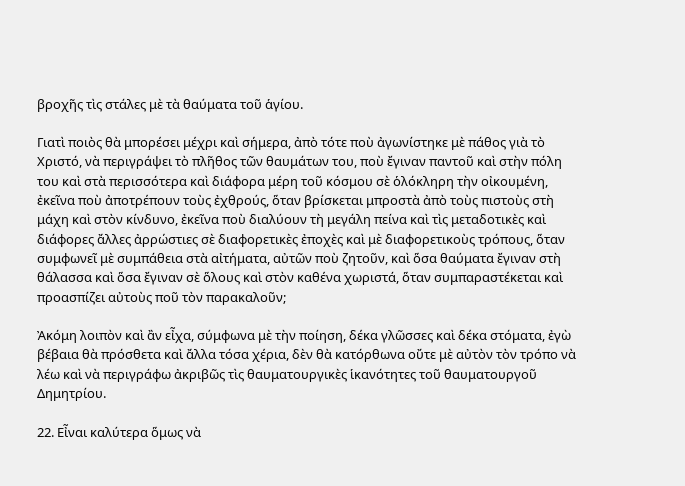βροχῆς τὶς στάλες μὲ τὰ θαύματα τοῦ ἁγίου.

Γιατὶ ποιὸς θὰ μπορέσει μέχρι καὶ σήμερα, ἀπὸ τότε ποὺ ἀγωνίστηκε μὲ πάθος γιὰ τὸ Χριστό, νὰ περιγράψει τὸ πλῆθος τῶν θαυμάτων του, ποὺ ἔγιναν παντοῦ καὶ στὴν πόλη του καὶ στὰ περισσότερα καὶ διάφορα μέρη τοῦ κόσμου σὲ ὁλόκληρη τὴν οἰκουμένη, ἐκεῖνα ποὺ ἀποτρέπουν τοὺς ἐχθρούς, ὅταν βρίσκεται μπροστὰ ἀπὸ τοὺς πιστοὺς στὴ μάχη καὶ στὸν κίνδυνο, ἐκεῖνα ποὺ διαλύουν τὴ μεγάλη πείνα καὶ τὶς μεταδοτικὲς καὶ διάφορες ἄλλες ἀρρώστιες σὲ διαφορετικὲς ἐποχὲς καὶ μὲ διαφορετικοὺς τρόπους, ὅταν συμφωνεῖ μὲ συμπάθεια στὰ αἰτήματα, αὐτῶν ποὺ ζητοῦν, καὶ ὅσα θαύματα ἔγιναν στὴ θάλασσα καὶ ὅσα ἔγιναν σὲ ὅλους καὶ στὸν καθένα χωριστά, ὅταν συμπαραστέκεται καὶ προασπίζει αὐτοὺς ποῦ τὸν παρακαλοῦν;

Ἀκόμη λοιπὸν καὶ ἂν εἶχα, σύμφωνα μὲ τὴν ποίηση, δέκα γλῶσσες καὶ δέκα στόματα, ἐγὼ βέβαια θὰ πρόσθετα καὶ ἄλλα τόσα χέρια, δὲν θὰ κατόρθωνα οὔτε μὲ αὐτὸν τὸν τρόπο νὰ λέω καὶ νὰ περιγράφω ἀκριβῶς τὶς θαυματουργικὲς ἱκανότητες τοῦ θαυματουργοῦ Δημητρίου.

22. Εἶναι καλύτερα ὅμως νὰ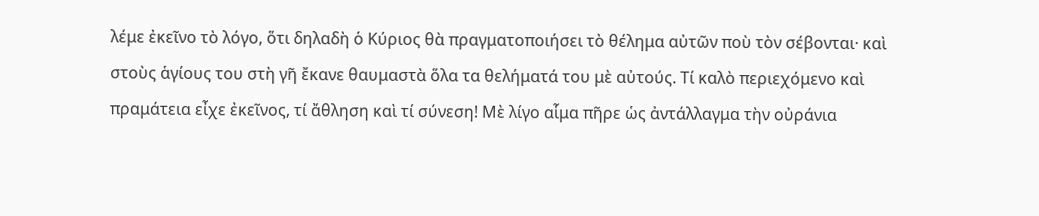λέμε ἐκεῖνο τὸ λόγο, ὅτι δηλαδὴ ὁ Κύριος θὰ πραγματοποιήσει τὸ θέλημα αὐτῶν ποὺ τὸν σέβονται· καὶ στοὺς ἁγίους του στὴ γῆ ἔκανε θαυμαστὰ ὅλα τα θελήματά του μὲ αὐτούς. Τί καλὸ περιεχόμενο καὶ πραμάτεια εἶχε ἐκεῖνος, τί ἄθληση καὶ τί σύνεση! Μὲ λίγο αἷμα πῆρε ὡς ἀντάλλαγμα τὴν οὐράνια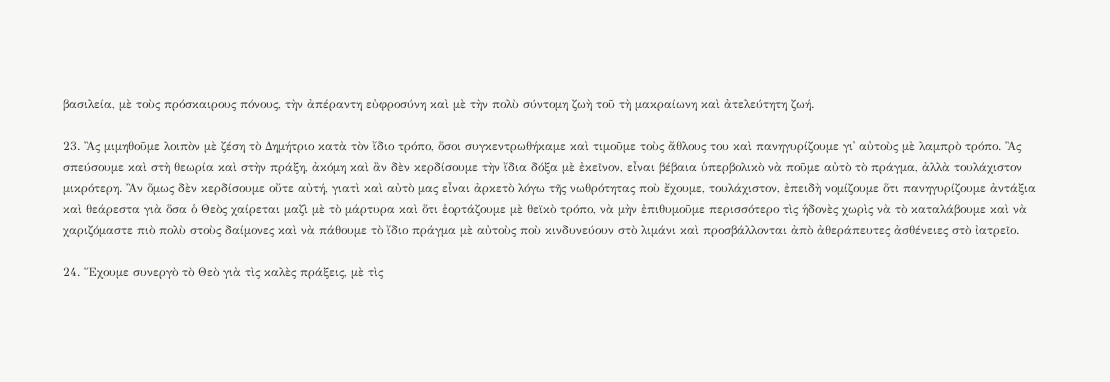βασιλεία, μὲ τοὺς πρόσκαιρους πόνους, τὴν ἀπέραντη εὐφροσύνη καὶ μὲ τὴν πολὺ σύντομη ζωὴ τοῦ τὴ μακραίωνη καὶ ἀτελεύτητη ζωή.

23. Ἂς μιμηθοῦμε λοιπὸν μὲ ζέση τὸ Δημήτριο κατὰ τὸν ἴδιο τρόπο, ὅσοι συγκεντρωθήκαμε καὶ τιμοῦμε τοὺς ἄθλους του καὶ πανηγυρίζουμε γι᾿ αὐτοὺς μὲ λαμπρὸ τρόπο. Ἂς σπεύσουμε καὶ στὴ θεωρία καὶ στὴν πράξη, ἀκόμη καὶ ἂν δὲν κερδίσουμε τὴν ἴδια δόξα μὲ ἐκεῖνον, εἶναι βέβαια ὑπερβολικὸ νὰ ποῦμε αὐτὸ τὸ πράγμα, ἀλλὰ τουλάχιστον μικρότερη. Ἂν ὅμως δὲν κερδίσουμε οὔτε αὐτή, γιατὶ καὶ αὐτὸ μας εἶναι ἀρκετὸ λόγω τῆς νωθρότητας ποὺ ἔχουμε, τουλάχιστον, ἐπειδὴ νομίζουμε ὅτι πανηγυρίζουμε ἀντάξια καὶ θεάρεστα γιὰ ὅσα ὁ Θεὸς χαίρεται μαζὶ μὲ τὸ μάρτυρα καὶ ὅτι ἑορτάζουμε μὲ θεϊκὸ τρόπο, νὰ μὴν ἐπιθυμοῦμε περισσότερο τὶς ἡδονὲς χωρὶς νὰ τὸ καταλάβουμε καὶ νὰ χαριζόμαστε πιὸ πολὺ στοὺς δαίμονες καὶ νὰ πάθουμε τὸ ἴδιο πράγμα μὲ αὐτοὺς ποὺ κινδυνεύουν στὸ λιμάνι καὶ προσβάλλονται ἀπὸ ἀθεράπευτες ἀσθένειες στὸ ἰατρεῖο.

24. Ἔχουμε συνεργὸ τὸ Θεὸ γιὰ τὶς καλὲς πράξεις, μὲ τὶς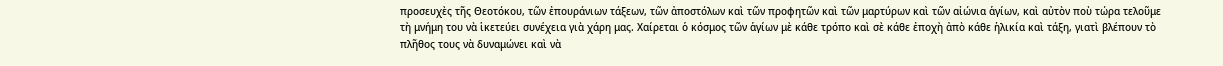προσευχὲς τῆς Θεοτόκου, τῶν ἐπουράνιων τάξεων, τῶν ἀποστόλων καὶ τῶν προφητῶν καὶ τῶν μαρτύρων καὶ τῶν αἰώνια ἁγίων, καὶ αὐτὸν ποὺ τώρα τελοῦμε τὴ μνήμη του νὰ ἱκετεύει συνέχεια γιὰ χάρη μας. Χαίρεται ὁ κόσμος τῶν ἁγίων μὲ κάθε τρόπο καὶ σὲ κάθε ἐποχὴ ἀπὸ κάθε ἡλικία καὶ τάξη, γιατὶ βλέπουν τὸ πλῆθος τους νὰ δυναμώνει καὶ νὰ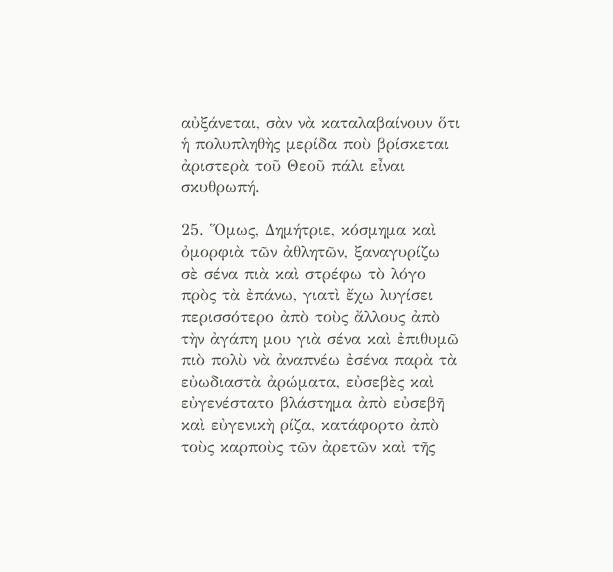αὐξάνεται, σὰν νὰ καταλαβαίνουν ὅτι ἡ πολυπληθὴς μερίδα ποὺ βρίσκεται ἀριστερὰ τοῦ Θεοῦ πάλι εἶναι σκυθρωπή.

25. Ὅμως, Δημήτριε, κόσμημα καὶ ὀμορφιὰ τῶν ἀθλητῶν, ξαναγυρίζω σὲ σένα πιὰ καὶ στρέφω τὸ λόγο πρὸς τὰ ἐπάνω, γιατὶ ἔχω λυγίσει περισσότερο ἀπὸ τοὺς ἄλλους ἀπὸ τὴν ἀγάπη μου γιὰ σένα καὶ ἐπιθυμῶ πιὸ πολὺ νὰ ἀναπνέω ἐσένα παρὰ τὰ εὐωδιαστὰ ἀρώματα, εὐσεβὲς καὶ εὐγενέστατο βλάστημα ἀπὸ εὐσεβῆ καὶ εὐγενικὴ ρίζα, κατάφορτο ἀπὸ τοὺς καρποὺς τῶν ἀρετῶν καὶ τῆς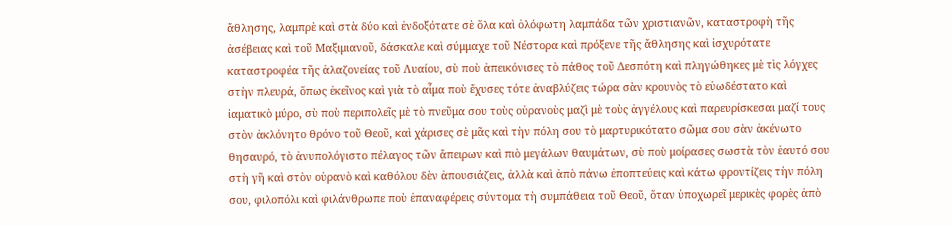ἄθλησης, λαμπρὲ καὶ στὰ δύο καὶ ἐνδοξότατε σὲ ὅλα καὶ ὁλόφωτη λαμπάδα τῶν χριστιανῶν, καταστροφὴ τῆς ἀσέβειας καὶ τοῦ Μαξιμιανοῦ, δάσκαλε καὶ σύμμαχε τοῦ Νέστορα καὶ πρόξενε τῆς ἄθλησης καὶ ἰσχυρότατε καταστροφέα τῆς ἀλαζονείας τοῦ Λυαίου, σὺ ποὺ ἀπεικόνισες τὸ πάθος τοῦ Δεσπότη καὶ πληγώθηκες μὲ τὶς λόγχες στὴν πλευρά, ὅπως ἐκεῖνος καὶ γιὰ τὸ αἷμα ποὺ ἔχυσες τότε ἀναβλύζεις τώρα σὰν κρουνὸς τὸ εὐωδέστατο καὶ ἰαματικὸ μύρο, σὺ ποὺ περιπολεῖς μὲ τὸ πνεῦμα σου τοὺς οὐρανοὺς μαζὶ μὲ τοὺς ἀγγέλους καὶ παρευρίσκεσαι μαζί τους στὸν ἀκλόνητο θρόνο τοῦ Θεοῦ, καὶ χάρισες σὲ μᾶς καὶ τὴν πόλη σου τὸ μαρτυρικότατο σῶμα σου σὰν ἀκένωτο θησαυρό, τὸ ἀνυπολόγιστο πέλαγος τῶν ἄπειρων καὶ πιὸ μεγάλων θαυμάτων, σὺ ποὺ μοίρασες σωστὰ τὸν ἑαυτό σου στὴ γῆ καὶ στὸν οὐρανὸ καὶ καθόλου δὲν ἀπουσιάζεις, ἀλλὰ καὶ ἀπὸ πάνω ἐποπτεύεις καὶ κάτω φροντίζεις τὴν πόλη σου, φιλοπόλι καὶ φιλάνθρωπε ποὺ ἐπαναφέρεις σύντομα τὴ συμπάθεια τοῦ Θεοῦ, ὅταν ὑποχωρεῖ μερικὲς φορὲς ἀπὸ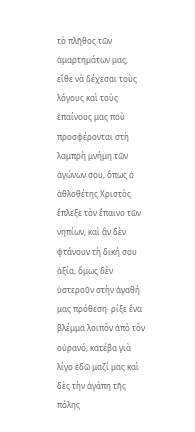τὸ πλῆθος τῶν ἁμαρτημάτων μας, εἴθε νὰ δέχεσαι τοὺς λόγους καὶ τοὺς ἐπαίνους μας ποὺ προσφέρονται στὴ λαμπρὴ μνήμη τῶν ἀγώνων σου, ὅπως ὁ ἀθλοθέτης Χριστὸς ἔπλεξε τὸν ἔπαινο τῶν νηπίων, καὶ ἂν δὲν φτάνουν τὴ δική σου ἀξία, ὅμως δὲν ὑστεροῦν στὴν ἀγαθή μας πρόθεση· ρίξε ἕνα βλέμμα λοιπὸν ἀπὸ τὸν οὐρανό, κατέβα γιὰ λίγο ἐδῶ μαζί μας καὶ δὲς τὴν ἀγάπη τῆς πόλης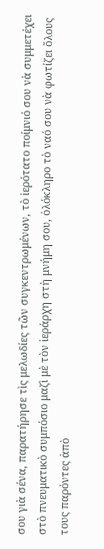σου γιὰ σένα, παρατήρησε τὶς μελωδίες τῶν συγκεντρωμένων, τὸ ἱερότατο ποίμνιό σου νὰ συμμετέχει στὸ πνευματικὸ συμπόσιο μαζὶ μὲ τὸν ἱεράρχη στὴ μνήμη σου, ὁλόκληρο τὸ ναό σου νὰ φωτίζει ὅλους τους παρόντες ἀπὸ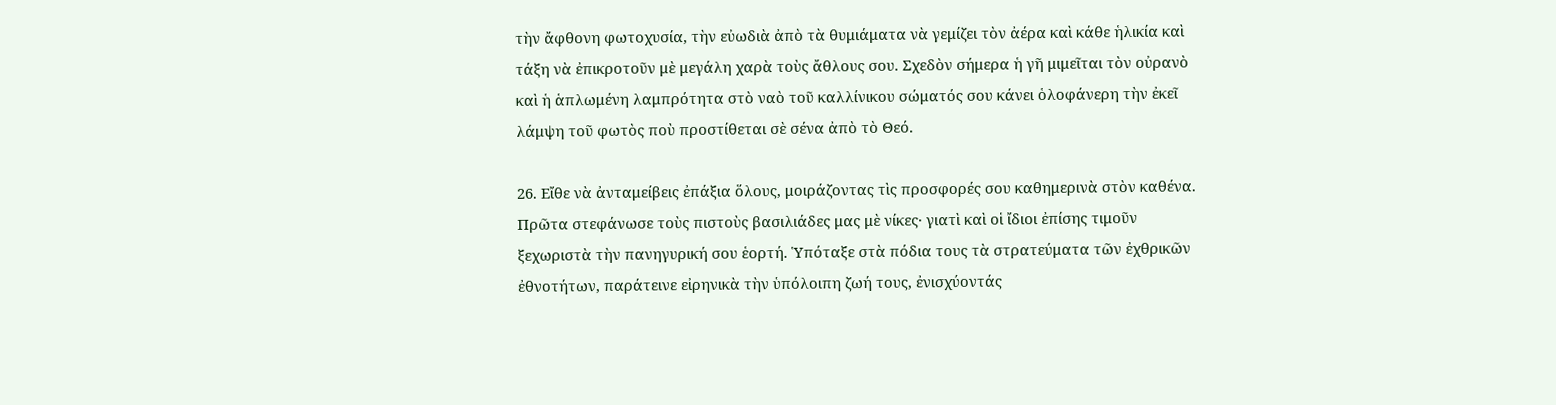τὴν ἄφθονη φωτοχυσία, τὴν εὐωδιὰ ἀπὸ τὰ θυμιάματα νὰ γεμίζει τὸν ἀέρα καὶ κάθε ἡλικία καὶ τάξη νὰ ἐπικροτοῦν μὲ μεγάλη χαρὰ τοὺς ἄθλους σου. Σχεδὸν σήμερα ἡ γῆ μιμεῖται τὸν οὐρανὸ καὶ ἡ ἁπλωμένη λαμπρότητα στὸ ναὸ τοῦ καλλίνικου σώματός σου κάνει ὁλοφάνερη τὴν ἐκεῖ λάμψη τοῦ φωτὸς ποὺ προστίθεται σὲ σένα ἀπὸ τὸ Θεό.

26. Εἴθε νὰ ἀνταμείβεις ἐπάξια ὅλους, μοιράζοντας τὶς προσφορές σου καθημερινὰ στὸν καθένα. Πρῶτα στεφάνωσε τοὺς πιστοὺς βασιλιάδες μας μὲ νίκες· γιατὶ καὶ οἱ ἴδιοι ἐπίσης τιμοῦν ξεχωριστὰ τὴν πανηγυρική σου ἑορτή. Ὑπόταξε στὰ πόδια τους τὰ στρατεύματα τῶν ἐχθρικῶν ἐθνοτήτων, παράτεινε εἰρηνικὰ τὴν ὑπόλοιπη ζωή τους, ἐνισχύοντάς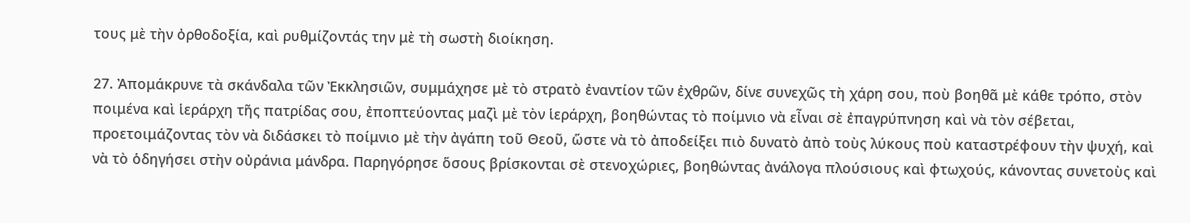τους μὲ τὴν ὀρθοδοξία, καὶ ρυθμίζοντάς την μὲ τὴ σωστὴ διοίκηση.

27. Ἀπομάκρυνε τὰ σκάνδαλα τῶν Ἐκκλησιῶν, συμμάχησε μὲ τὸ στρατὸ ἐναντίον τῶν ἐχθρῶν, δίνε συνεχῶς τὴ χάρη σου, ποὺ βοηθᾶ μὲ κάθε τρόπο, στὸν ποιμένα καὶ ἱεράρχη τῆς πατρίδας σου, ἐποπτεύοντας μαζὶ μὲ τὸν ἱεράρχη, βοηθώντας τὸ ποίμνιο νὰ εἶναι σὲ ἐπαγρύπνηση καὶ νὰ τὸν σέβεται, προετοιμάζοντας τὸν νὰ διδάσκει τὸ ποίμνιο μὲ τὴν ἀγάπη τοῦ Θεοῦ, ὥστε νὰ τὸ ἀποδείξει πιὸ δυνατὸ ἀπὸ τοὺς λύκους ποὺ καταστρέφουν τὴν ψυχή, καὶ νὰ τὸ ὁδηγήσει στὴν οὐράνια μάνδρα. Παρηγόρησε ὅσους βρίσκονται σὲ στενοχώριες, βοηθώντας ἀνάλογα πλούσιους καὶ φτωχούς, κάνοντας συνετοὺς καὶ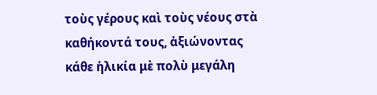τοὺς γέρους καὶ τοὺς νέους στὰ καθήκοντά τους, ἀξιώνοντας κάθε ἡλικία μὲ πολὺ μεγάλη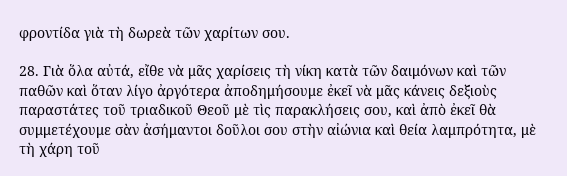φροντίδα γιὰ τὴ δωρεὰ τῶν χαρίτων σου.

28. Γιὰ ὅλα αὐτά, εἴθε νὰ μᾶς χαρίσεις τὴ νίκη κατὰ τῶν δαιμόνων καὶ τῶν παθῶν καὶ ὅταν λίγο ἀργότερα ἀποδημήσουμε ἐκεῖ νὰ μᾶς κάνεις δεξιοὺς παραστάτες τοῦ τριαδικοῦ Θεοῦ μὲ τὶς παρακλήσεις σου, καὶ ἀπὸ ἐκεῖ θὰ συμμετέχουμε σὰν ἀσήμαντοι δοῦλοι σου στὴν αἰώνια καὶ θεία λαμπρότητα, μὲ τὴ χάρη τοῦ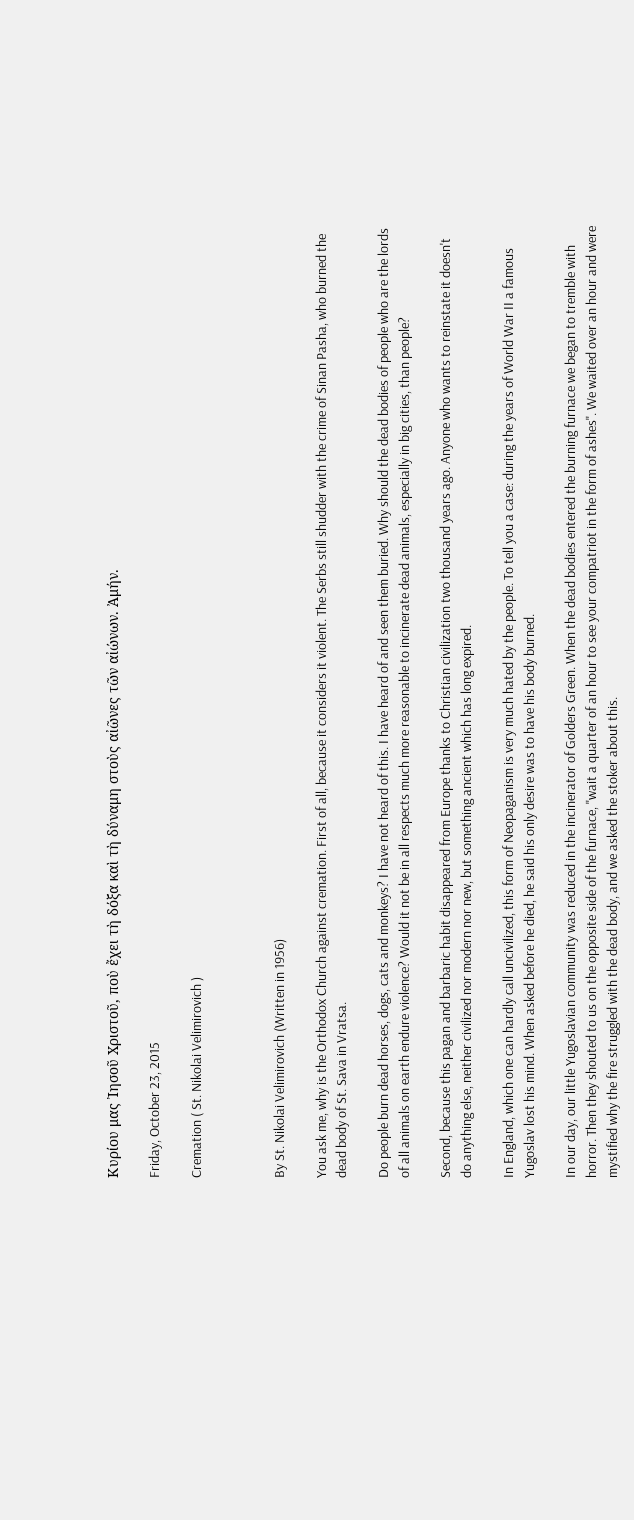Κυρίου μας Ἰησοῦ Χριστοῦ, ποὺ ἔχει τὴ δόξα καὶ τὴ δύναμη στοὺς αἰῶνες τῶν αἰώνων. Ἀμήν.

Friday, October 23, 2015

Cremation ( St. Nikolai Velimirovich )



By St. Nikolai Velimirovich (Written in 1956)

You ask me, why is the Orthodox Church against cremation. First of all, because it considers it violent. The Serbs still shudder with the crime of Sinan Pasha, who burned the dead body of St. Sava in Vratsa.

Do people burn dead horses, dogs, cats and monkeys? I have not heard of this. I have heard of and seen them buried. Why should the dead bodies of people who are the lords of all animals on earth endure violence? Would it not be in all respects much more reasonable to incinerate dead animals, especially in big cities, than people?

Second, because this pagan and barbaric habit disappeared from Europe thanks to Christian civilization two thousand years ago. Anyone who wants to reinstate it doesn't do anything else, neither civilized nor modern nor new, but something ancient which has long expired.

In England, which one can hardly call uncivilized, this form of Neopaganism is very much hated by the people. To tell you a case: during the years of World War II a famous Yugoslav lost his mind. When asked before he died, he said his only desire was to have his body burned.

In our day, our little Yugoslavian community was reduced in the incinerator of Golders Green. When the dead bodies entered the burning furnace we began to tremble with horror. Then they shouted to us on the opposite side of the furnace, "wait a quarter of an hour to see your compatriot in the form of ashes". We waited over an hour and were mystified why the fire struggled with the dead body, and we asked the stoker about this.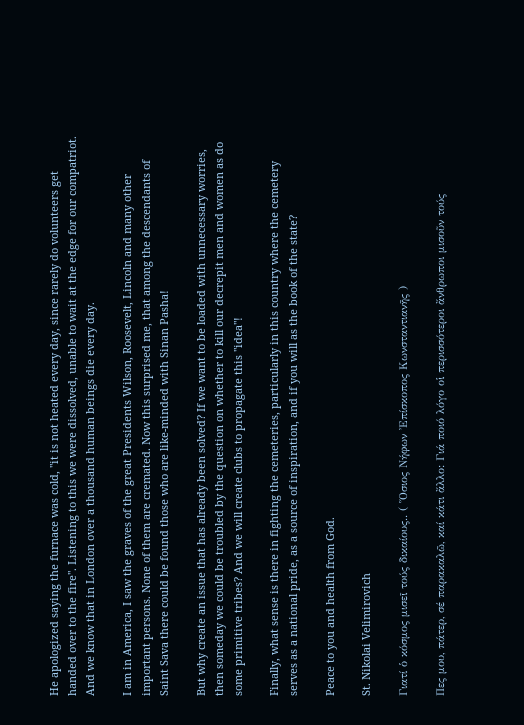He apologized saying the furnace was cold, "it is not heated every day, since rarely do volunteers get handed over to the fire". Listening to this we were dissolved, unable to wait at the edge for our compatriot. And we know that in London over a thousand human beings die every day.

I am in America, I saw the graves of the great Presidents Wilson, Roosevelt, Lincoln and many other important persons. None of them are cremated. Now this surprised me, that among the descendants of Saint Sava there could be found those who are like-minded with Sinan Pasha!

But why create an issue that has already been solved? If we want to be loaded with unnecessary worries, then someday we could be troubled by the question on whether to kill our decrepit men and women as do some primitive tribes? And we will create clubs to propagate this "idea"!

Finally, what sense is there in fighting the cemeteries, particularly in this country where the cemetery serves as a national pride, as a source of inspiration, and if you will as the book of the state?

Peace to you and health from God.

St. Nikolai Velimirovich

Γιατί ὁ κόσμος μισεῖ τούς δικαίους.. ( Ὅσιος Νήφων Ἐπίσκοπος Κωνσταντιανῆς )

Πες μου, πάτερ, σέ παρακαλῶ, καί κάτι ἄλλο: Γιά ποιό λόγο οἱ περισσότεροι ἄνθρωποι μισοῦν τούς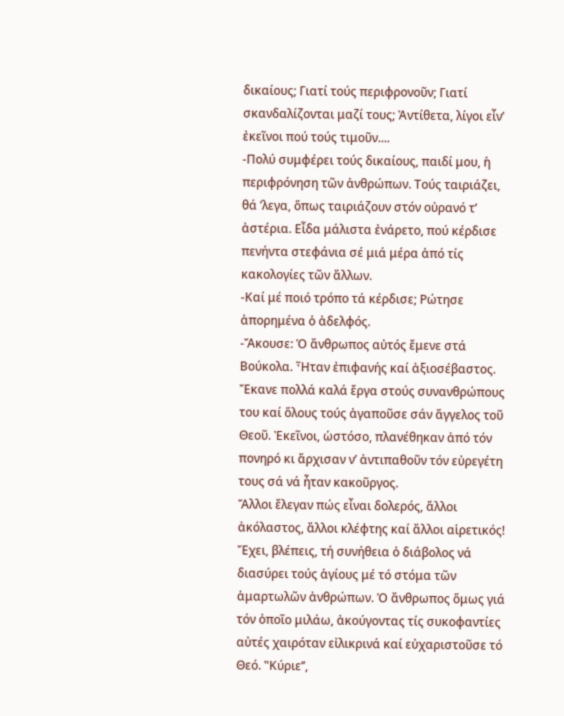δικαίους; Γιατί τούς περιφρονοῦν; Γιατί σκανδαλίζονται μαζί τους; Ἀντίθετα, λίγοι εἶν’ ἐκεῖνοι πού τούς τιμοῦν....
-Πολύ συμφέρει τούς δικαίους, παιδί μου, ἡ περιφρόνηση τῶν ἀνθρώπων. Τούς ταιριάζει, θά ’λεγα, ὅπως ταιριάζουν στόν οὐρανό τ’ ἀστέρια. Εἶδα μάλιστα ἐνάρετο, πού κέρδισε πενήντα στεφάνια σέ μιά μέρα ἀπό τίς κακολογίες τῶν ἄλλων.
-Καί μέ ποιό τρόπο τά κέρδισε; Ρώτησε ἀπορημένα ὁ ἀδελφός.
-Ἄκουσε: Ὁ ἄνθρωπος αὐτός ἔμενε στά Βούκολα. Ἦταν ἐπιφανής καί ἀξιοσέβαστος. Ἔκανε πολλά καλά ἔργα στούς συνανθρώπους του καί ὅλους τούς ἀγαποῦσε σάν ἄγγελος τοῦ Θεοῦ. Ἐκεῖνοι, ὡστόσο, πλανέθηκαν ἀπό τόν πονηρό κι ἄρχισαν ν’ ἀντιπαθοῦν τόν εὐρεγέτη τους σά νά ἦταν κακοῦργος.
Ἄλλοι ἔλεγαν πώς εἶναι δολερός, ἄλλοι ἀκόλαστος, ἄλλοι κλέφτης καί ἄλλοι αἱρετικός! Ἔχει, βλέπεις, τή συνήθεια ὁ διάβολος νά διασύρει τούς ἁγίους μέ τό στόμα τῶν ἁμαρτωλῶν ἀνθρώπων. Ὁ ἄνθρωπος ὅμως γιά τόν ὁποῖο μιλάω, ἀκούγοντας τίς συκοφαντίες αὐτές χαιρόταν εἰλικρινά καί εὐχαριστοῦσε τό Θεό. ‟Κύριε’’,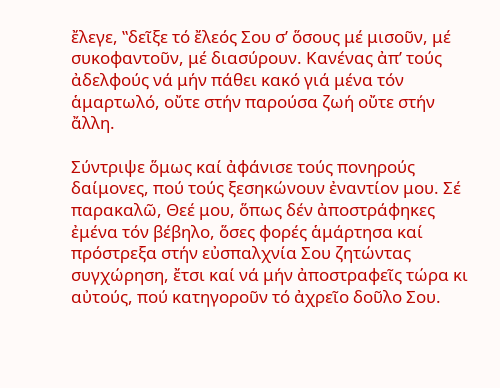ἔλεγε, ‟δεῖξε τό ἔλεός Σου σ’ ὅσους μέ μισοῦν, μέ συκοφαντοῦν, μέ διασύρουν. Κανένας ἀπ’ τούς ἀδελφούς νά μήν πάθει κακό γιά μένα τόν ἁμαρτωλό, οὔτε στήν παρούσα ζωή οὔτε στήν ἄλλη.

Σύντριψε ὅμως καί ἀφάνισε τούς πονηρούς δαίμονες, πού τούς ξεσηκώνουν ἐναντίον μου. Σέ παρακαλῶ, Θεέ μου, ὅπως δέν ἀποστράφηκες ἐμένα τόν βέβηλο, ὅσες φορές ἁμάρτησα καί πρόστρεξα στήν εὐσπαλχνία Σου ζητώντας συγχώρηση, ἔτσι καί νά μήν ἀποστραφεῖς τώρα κι αὐτούς, πού κατηγοροῦν τό ἀχρεῖο δοῦλο Σου.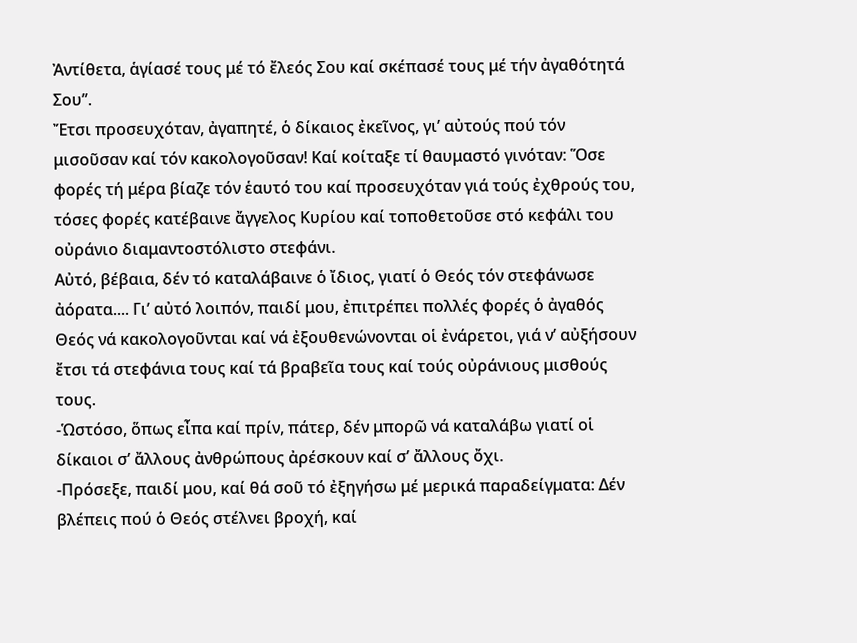Ἀντίθετα, ἁγίασέ τους μέ τό ἔλεός Σου καί σκέπασέ τους μέ τήν ἀγαθότητά Σου’’.
Ἔτσι προσευχόταν, ἀγαπητέ, ὁ δίκαιος ἐκεῖνος, γι’ αὐτούς πού τόν μισοῦσαν καί τόν κακολογοῦσαν! Καί κοίταξε τί θαυμαστό γινόταν: Ὅσε φορές τή μέρα βίαζε τόν ἑαυτό του καί προσευχόταν γιά τούς ἐχθρούς του, τόσες φορές κατέβαινε ἄγγελος Κυρίου καί τοποθετοῦσε στό κεφάλι του οὐράνιο διαμαντοστόλιστο στεφάνι.
Αὐτό, βέβαια, δέν τό καταλάβαινε ὁ ἴδιος, γιατί ὁ Θεός τόν στεφάνωσε ἀόρατα.... Γι’ αὐτό λοιπόν, παιδί μου, ἐπιτρέπει πολλές φορές ὁ ἀγαθός Θεός νά κακολογοῦνται καί νά ἐξουθενώνονται οἱ ἐνάρετοι, γιά ν’ αὐξήσουν ἔτσι τά στεφάνια τους καί τά βραβεῖα τους καί τούς οὐράνιους μισθούς τους.
-Ὡστόσο, ὅπως εἶπα καί πρίν, πάτερ, δέν μπορῶ νά καταλάβω γιατί οἱ δίκαιοι σ’ ἄλλους ἀνθρώπους ἀρέσκουν καί σ’ ἄλλους ὄχι.
-Πρόσεξε, παιδί μου, καί θά σοῦ τό ἐξηγήσω μέ μερικά παραδείγματα: Δέν βλέπεις πού ὁ Θεός στέλνει βροχή, καί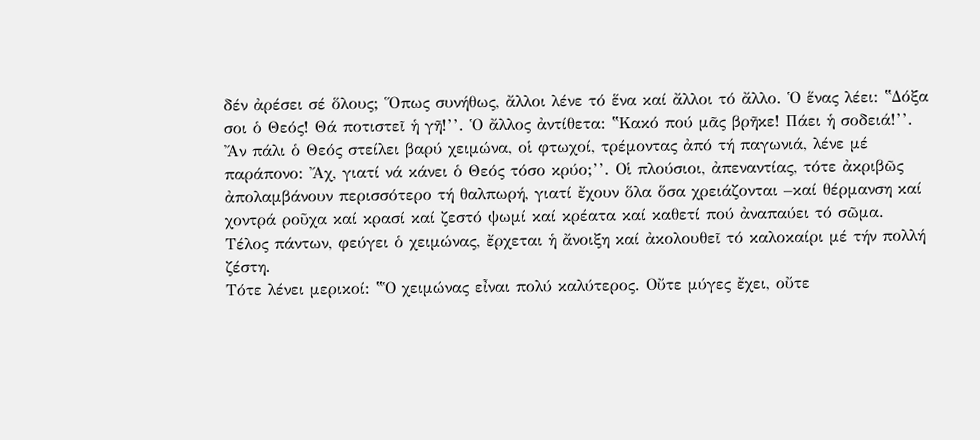δέν ἀρέσει σέ ὅλους; Ὅπως συνήθως, ἄλλοι λένε τό ἕνα καί ἄλλοι τό ἄλλο. Ὁ ἕνας λέει: ‟Δόξα σοι ὁ Θεός! Θά ποτιστεῖ ἡ γῆ!’’. Ὁ ἄλλος ἀντίθετα: ‟Κακό πού μᾶς βρῆκε! Πάει ἡ σοδειά!’’.
Ἄν πάλι ὁ Θεός στείλει βαρύ χειμώνα, οἱ φτωχοί, τρέμοντας ἀπό τή παγωνιά, λένε μέ παράπονο: Ἄχ, γιατί νά κάνει ὁ Θεός τόσο κρύο;’’. Οἱ πλούσιοι, ἀπεναντίας, τότε ἀκριβῶς ἀπολαμβάνουν περισσότερο τή θαλπωρή, γιατί ἔχουν ὅλα ὅσα χρειάζονται –καί θέρμανση καί χοντρά ροῦχα καί κρασί καί ζεστό ψωμί καί κρέατα καί καθετί πού ἀναπαύει τό σῶμα. Τέλος πάντων, φεύγει ὁ χειμώνας, ἔρχεται ἡ ἄνοιξη καί ἀκολουθεῖ τό καλοκαίρι μέ τήν πολλή ζέστη.
Τότε λένει μερικοί: ‟Ὁ χειμώνας εἶναι πολύ καλύτερος. Οὔτε μύγες ἔχει, οὔτε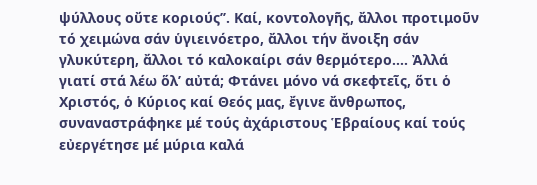ψύλλους οὔτε κοριούς’’. Καί, κοντολογῆς, ἄλλοι προτιμοῦν τό χειμώνα σάν ὑγιεινόετρο, ἄλλοι τήν ἄνοιξη σάν γλυκύτερη, ἄλλοι τό καλοκαίρι σάν θερμότερο.... Ἀλλά γιατί στά λέω ὅλ’ αὐτά; Φτάνει μόνο νά σκεφτεῖς, ὅτι ὁ Χριστός, ὁ Κύριος καί Θεός μας, ἔγινε ἄνθρωπος, συναναστράφηκε μέ τούς ἀχάριστους Ἑβραίους καί τούς εὐεργέτησε μέ μύρια καλά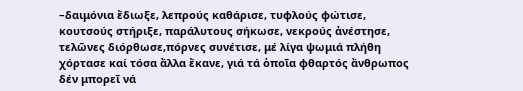–δαιμόνια ἔδιωξε, λεπρούς καθάρισε, τυφλούς φώτισε, κουτσούς στήριξε, παράλυτους σήκωσε, νεκρούς ἀνέστησε, τελῶνες διόρθωσε,πόρνες συνέτισε, μέ λίγα ψωμιά πλήθη χόρτασε καί τόσα ἄλλα ἔκανε, γιά τά ὁποῖα φθαρτός ἄνθρωπος δέν μπορεῖ νά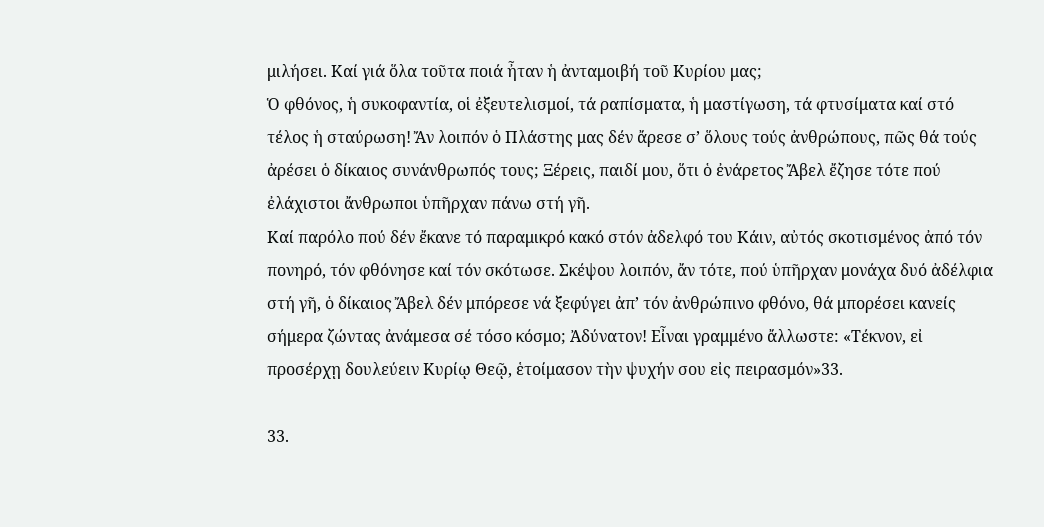μιλήσει. Καί γιά ὅλα τοῦτα ποιά ἦταν ἡ ἀνταμοιβή τοῦ Κυρίου μας;
Ὁ φθόνος, ἡ συκοφαντία, οἱ ἐξευτελισμοί, τά ραπίσματα, ἡ μαστίγωση, τά φτυσίματα καί στό τέλος ἡ σταύρωση! Ἄν λοιπόν ὁ Πλάστης μας δέν ἄρεσε σ’ ὅλους τούς ἀνθρώπους, πῶς θά τούς ἀρέσει ὁ δίκαιος συνάνθρωπός τους; Ξέρεις, παιδί μου, ὅτι ὁ ἐνάρετος Ἄβελ ἔζησε τότε πού ἐλάχιστοι ἄνθρωποι ὑπῆρχαν πάνω στή γῆ.
Καί παρόλο πού δέν ἔκανε τό παραμικρό κακό στόν ἀδελφό του Κάιν, αὐτός σκοτισμένος ἀπό τόν πονηρό, τόν φθόνησε καί τόν σκότωσε. Σκέψου λοιπόν, ἄν τότε, πού ὑπῆρχαν μονάχα δυό ἀδέλφια στή γῆ, ὁ δίκαιος Ἄβελ δέν μπόρεσε νά ξεφύγει ἀπ’ τόν ἀνθρώπινο φθόνο, θά μπορέσει κανείς σήμερα ζώντας ἀνάμεσα σέ τόσο κόσμο; Ἀδύνατον! Εἶναι γραμμένο ἄλλωστε: «Τέκνον, εἰ προσέρχῃ δουλεύειν Κυρίῳ Θεῷ, ἑτοίμασον τὴν ψυχήν σου εἰς πειρασμόν»33.

33.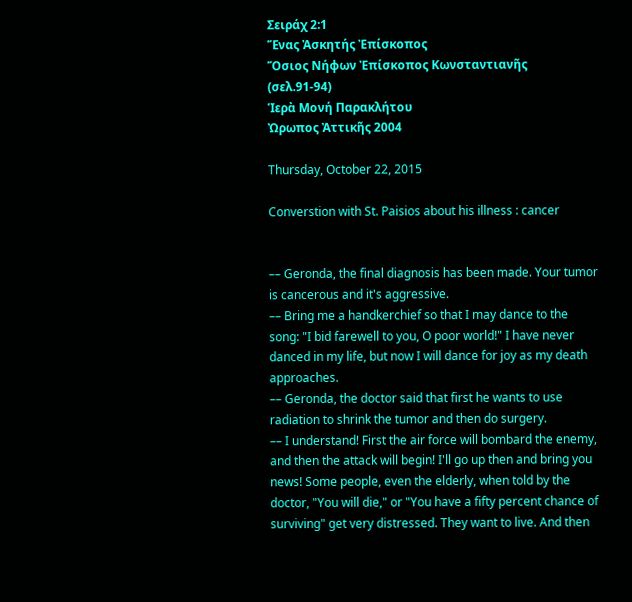Σειράχ 2:1
Ἕνας Ἀσκητής Ἐπίσκοπος
Ὅσιος Νήφων Ἐπίσκοπος Κωνσταντιανῆς
(σελ.91-94)
Ἱερὰ Μονή Παρακλήτου
Ὠρωπος Ἀττικῆς 2004

Thursday, October 22, 2015

Converstion with St. Paisios about his illness : cancer


–– Geronda, the final diagnosis has been made. Your tumor is cancerous and it's aggressive.
–– Bring me a handkerchief so that I may dance to the song: "I bid farewell to you, O poor world!" I have never danced in my life, but now I will dance for joy as my death approaches.
–– Geronda, the doctor said that first he wants to use radiation to shrink the tumor and then do surgery.
–– I understand! First the air force will bombard the enemy, and then the attack will begin! I'll go up then and bring you news! Some people, even the elderly, when told by the doctor, "You will die," or "You have a fifty percent chance of surviving" get very distressed. They want to live. And then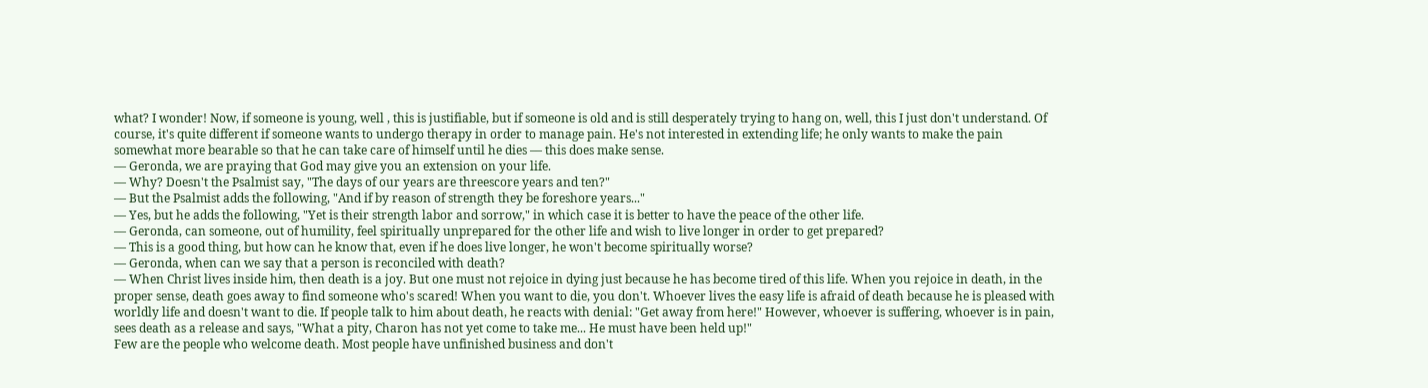what? I wonder! Now, if someone is young, well , this is justifiable, but if someone is old and is still desperately trying to hang on, well, this I just don't understand. Of course, it's quite different if someone wants to undergo therapy in order to manage pain. He's not interested in extending life; he only wants to make the pain somewhat more bearable so that he can take care of himself until he dies –– this does make sense.
–– Geronda, we are praying that God may give you an extension on your life.
–– Why? Doesn't the Psalmist say, "The days of our years are threescore years and ten?"
–– But the Psalmist adds the following, "And if by reason of strength they be foreshore years..."
–– Yes, but he adds the following, "Yet is their strength labor and sorrow," in which case it is better to have the peace of the other life.
–– Geronda, can someone, out of humility, feel spiritually unprepared for the other life and wish to live longer in order to get prepared?
–– This is a good thing, but how can he know that, even if he does live longer, he won't become spiritually worse?
–– Geronda, when can we say that a person is reconciled with death?
–– When Christ lives inside him, then death is a joy. But one must not rejoice in dying just because he has become tired of this life. When you rejoice in death, in the proper sense, death goes away to find someone who's scared! When you want to die, you don't. Whoever lives the easy life is afraid of death because he is pleased with worldly life and doesn't want to die. If people talk to him about death, he reacts with denial: "Get away from here!" However, whoever is suffering, whoever is in pain, sees death as a release and says, "What a pity, Charon has not yet come to take me... He must have been held up!"
Few are the people who welcome death. Most people have unfinished business and don't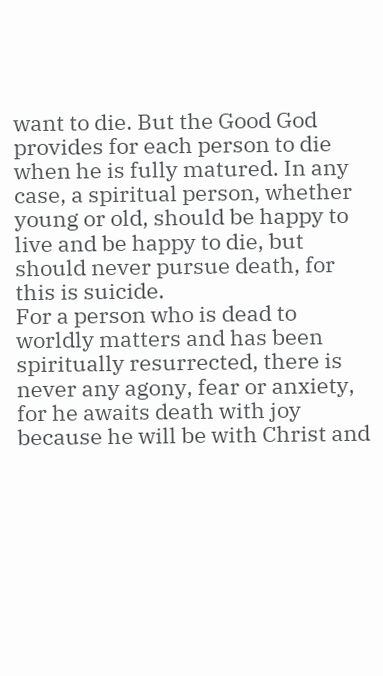want to die. But the Good God provides for each person to die when he is fully matured. In any case, a spiritual person, whether young or old, should be happy to live and be happy to die, but should never pursue death, for this is suicide.
For a person who is dead to worldly matters and has been spiritually resurrected, there is never any agony, fear or anxiety, for he awaits death with joy because he will be with Christ and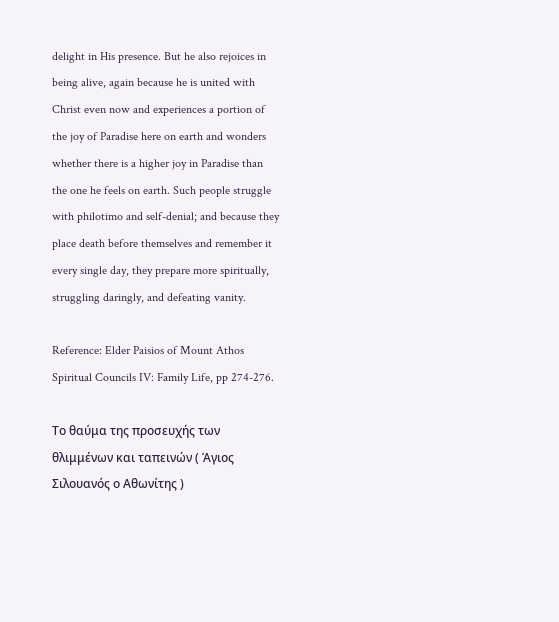delight in His presence. But he also rejoices in being alive, again because he is united with Christ even now and experiences a portion of the joy of Paradise here on earth and wonders whether there is a higher joy in Paradise than the one he feels on earth. Such people struggle with philotimo and self-denial; and because they place death before themselves and remember it every single day, they prepare more spiritually, struggling daringly, and defeating vanity.

Reference: Elder Paisios of Mount Athos Spiritual Councils IV: Family Life, pp 274-276.

Το θαύμα της προσευχής των θλιμμένων και ταπεινών ( Άγιος Σιλουανός ο Αθωνίτης )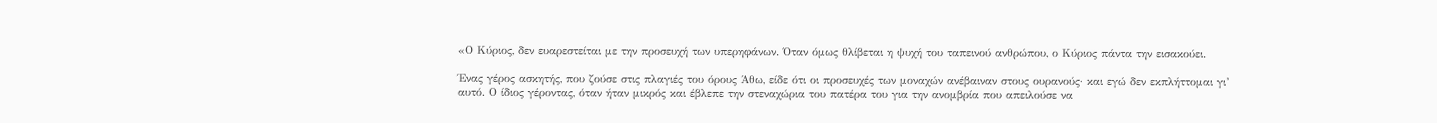«Ο Κύριος, δεν ευαρεστείται με την προσευχή των υπερηφάνων. Όταν όμως θλίβεται η ψυχή του ταπεινού ανθρώπου, ο Κύριος πάντα την εισακούει.

Ένας γέρος ασκητής, που ζούσε στις πλαγιές του όρους Άθω, είδε ότι οι προσευχές των μοναχών ανέβαιναν στους ουρανούς· και εγώ δεν εκπλήττομαι γι’ αυτό. Ο ίδιος γέροντας, όταν ήταν μικρός και έβλεπε την στεναχώρια του πατέρα του για την ανομβρία που απειλούσε να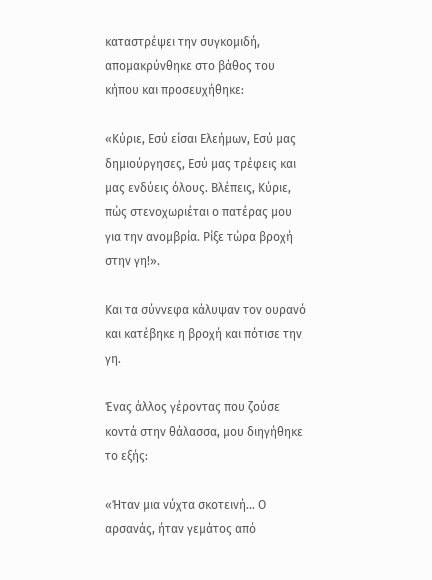καταστρέψει την συγκομιδή, απομακρύνθηκε στο βάθος του κήπου και προσευχήθηκε:

«Κύριε, Εσύ είσαι Ελεήμων, Εσύ μας δημιούργησες, Εσύ μας τρέφεις και μας ενδύεις όλους. Βλέπεις, Κύριε, πώς στενοχωριέται ο πατέρας μου για την ανομβρία. Ρίξε τώρα βροχή στην γη!».

Και τα σύννεφα κάλυψαν τον ουρανό και κατέβηκε η βροχή και πότισε την γη.

Ένας άλλος γέροντας που ζούσε κοντά στην θάλασσα, μου διηγήθηκε το εξής:

«Ήταν μια νύχτα σκοτεινή… Ο αρσανάς, ήταν γεμάτος από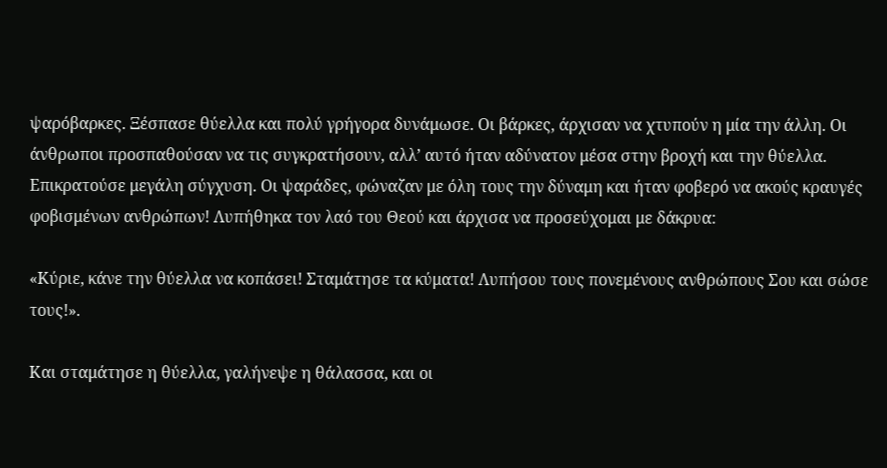ψαρόβαρκες. Ξέσπασε θύελλα και πολύ γρήγορα δυνάμωσε. Οι βάρκες, άρχισαν να χτυπούν η μία την άλλη. Οι άνθρωποι προσπαθούσαν να τις συγκρατήσουν, αλλ’ αυτό ήταν αδύνατον μέσα στην βροχή και την θύελλα. Επικρατούσε μεγάλη σύγχυση. Οι ψαράδες, φώναζαν με όλη τους την δύναμη και ήταν φοβερό να ακούς κραυγές φοβισμένων ανθρώπων! Λυπήθηκα τον λαό του Θεού και άρχισα να προσεύχομαι με δάκρυα:

«Κύριε, κάνε την θύελλα να κοπάσει! Σταμάτησε τα κύματα! Λυπήσου τους πονεμένους ανθρώπους Σου και σώσε τους!».

Και σταμάτησε η θύελλα, γαλήνεψε η θάλασσα, και οι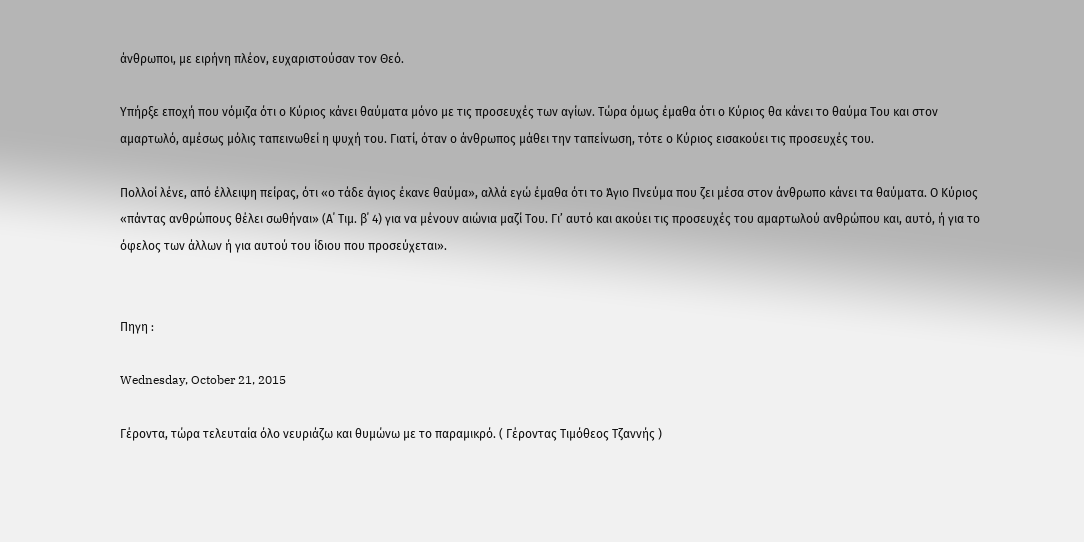άνθρωποι, με ειρήνη πλέον, ευχαριστούσαν τον Θεό.

Υπήρξε εποχή που νόμιζα ότι ο Κύριος κάνει θαύματα μόνο με τις προσευχές των αγίων. Τώρα όμως έμαθα ότι ο Κύριος θα κάνει το θαύμα Του και στον αμαρτωλό, αμέσως μόλις ταπεινωθεί η ψυχή του. Γιατί, όταν ο άνθρωπος μάθει την ταπείνωση, τότε ο Κύριος εισακούει τις προσευχές του.

Πολλοί λένε, από έλλειψη πείρας, ότι «ο τάδε άγιος έκανε θαύμα», αλλά εγώ έμαθα ότι το Άγιο Πνεύμα που ζει μέσα στον άνθρωπο κάνει τα θαύματα. Ο Κύριος «πάντας ανθρώπους θέλει σωθήναι» (Α΄ Τιμ. β΄ 4) για να μένουν αιώνια μαζί Του. Γι’ αυτό και ακούει τις προσευχές του αμαρτωλού ανθρώπου και, αυτό, ή για το όφελος των άλλων ή για αυτού του ίδιου που προσεύχεται».


Πηγη :

Wednesday, October 21, 2015

Γέροντα, τώρα τελευταία όλο νευριάζω και θυμώνω με το παραμικρό. ( Γέροντας Τιμόθεος Τζαννής )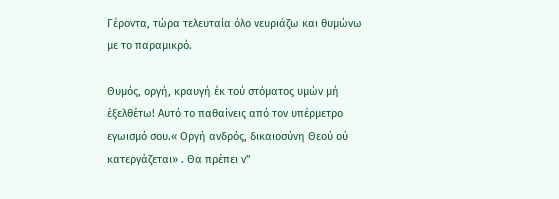Γέροντα, τώρα τελευταία όλο νευριάζω και θυμώνω με το παραμικρό.

Θυμός, οργή, κραυγή έκ τού στόματος υμών μή έξελθέτω! Αυτό το παθαίνεις από τον υπέρμετρο εγωισμό σου.« Οργή ανδρός, δικαιοσύνη Θεού ού κατεργάζεται» . Θα πρέπει ν”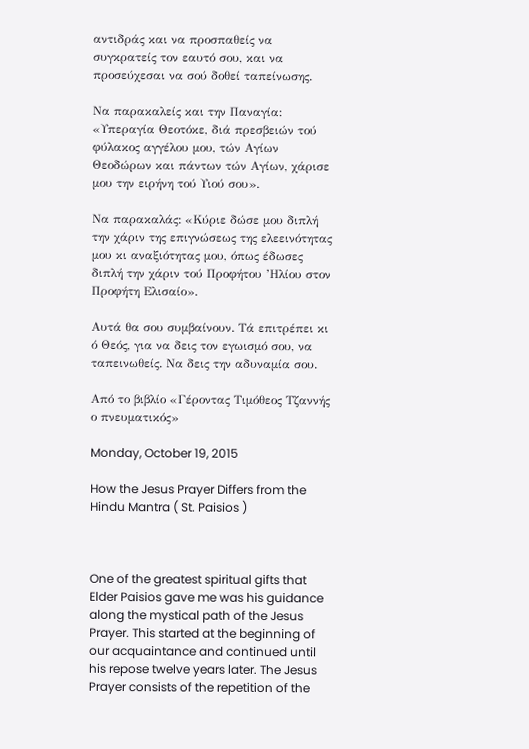αντιδράς και να προσπαθείς να συγκρατείς τον εαυτό σου, και να προσεύχεσαι να σού δοθεί ταπείνωσης.

Να παρακαλείς και την Παναγία: «Υπεραγία Θεοτόκε, διά πρεσβειών τού φύλακος αγγέλου μου, τών Αγίων Θεοδώρων και πάντων τών Αγίων, χάρισε μου την ειρήνη τού Υιού σου».

Να παρακαλάς: «Κύριε δώσε μου διπλή την χάριν της επιγνώσεως της ελεεινότητας μου κι αναξιότητας μου, όπως έδωσες διπλή την χάριν τού Προφήτου ’Ηλίου στον Προφήτη Ελισαίο».

Αυτά θα σου συμβαίνουν. Τά επιτρέπει κι ό Θεός, για να δεις τον εγωισμό σου, να ταπεινωθείς. Να δεις την αδυναμία σου.

Από το βιβλίο «Γέροντας Τιμόθεος Τζαννής ο πνευματικός»

Monday, October 19, 2015

How the Jesus Prayer Differs from the Hindu Mantra ( St. Paisios )



One of the greatest spiritual gifts that Elder Paisios gave me was his guidance along the mystical path of the Jesus Prayer. This started at the beginning of our acquaintance and continued until his repose twelve years later. The Jesus Prayer consists of the repetition of the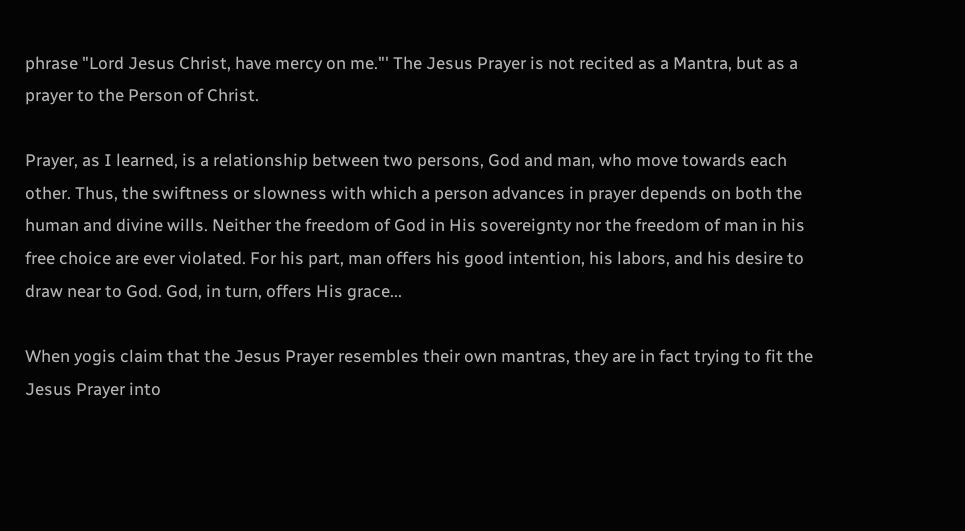phrase "Lord Jesus Christ, have mercy on me."' The Jesus Prayer is not recited as a Mantra, but as a prayer to the Person of Christ.

Prayer, as I learned, is a relationship between two persons, God and man, who move towards each other. Thus, the swiftness or slowness with which a person advances in prayer depends on both the human and divine wills. Neither the freedom of God in His sovereignty nor the freedom of man in his free choice are ever violated. For his part, man offers his good intention, his labors, and his desire to draw near to God. God, in turn, offers His grace...

When yogis claim that the Jesus Prayer resembles their own mantras, they are in fact trying to fit the Jesus Prayer into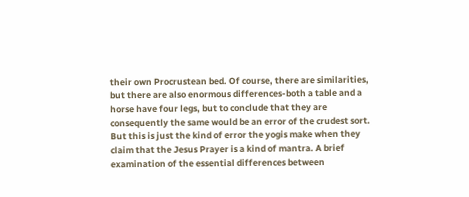their own Procrustean bed. Of course, there are similarities, but there are also enormous differences-both a table and a horse have four legs, but to conclude that they are consequently the same would be an error of the crudest sort. But this is just the kind of error the yogis make when they claim that the Jesus Prayer is a kind of mantra. A brief examination of the essential differences between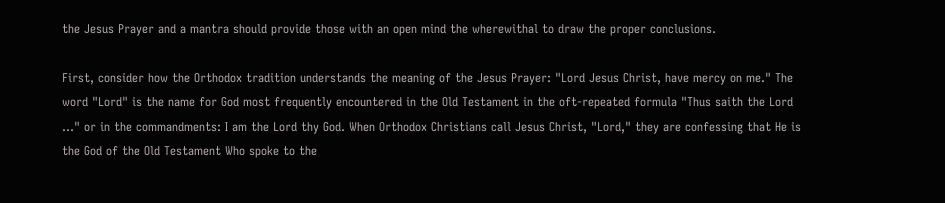the Jesus Prayer and a mantra should provide those with an open mind the wherewithal to draw the proper conclusions.

First, consider how the Orthodox tradition understands the meaning of the Jesus Prayer: "Lord Jesus Christ, have mercy on me." The word "Lord" is the name for God most frequently encountered in the Old Testament in the oft-repeated formula "Thus saith the Lord ..." or in the commandments: I am the Lord thy God. When Orthodox Christians call Jesus Christ, "Lord," they are confessing that He is the God of the Old Testament Who spoke to the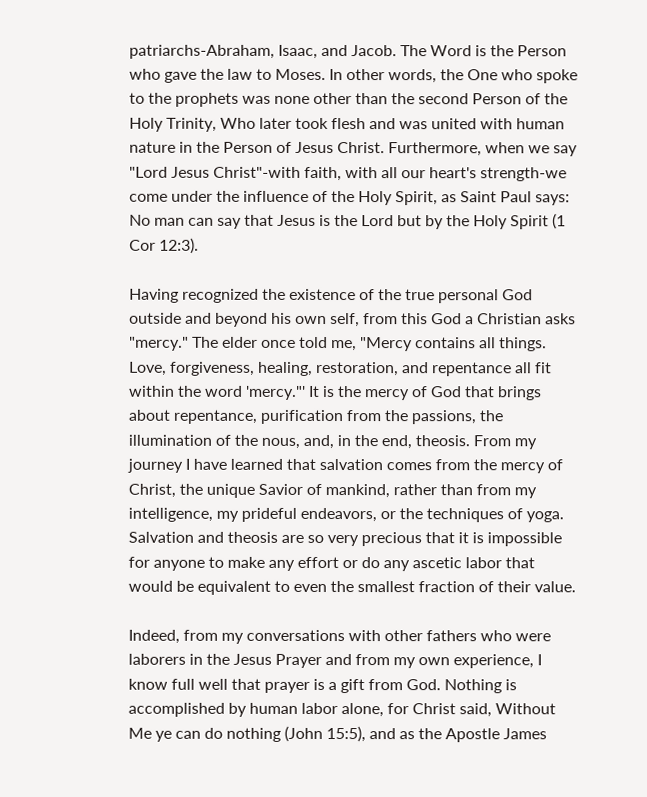patriarchs-Abraham, Isaac, and Jacob. The Word is the Person who gave the law to Moses. In other words, the One who spoke to the prophets was none other than the second Person of the Holy Trinity, Who later took flesh and was united with human nature in the Person of Jesus Christ. Furthermore, when we say "Lord Jesus Christ"-with faith, with all our heart's strength-we come under the influence of the Holy Spirit, as Saint Paul says: No man can say that Jesus is the Lord but by the Holy Spirit (1 Cor 12:3).

Having recognized the existence of the true personal God outside and beyond his own self, from this God a Christian asks "mercy." The elder once told me, "Mercy contains all things. Love, forgiveness, healing, restoration, and repentance all fit within the word 'mercy."' It is the mercy of God that brings about repentance, purification from the passions, the illumination of the nous, and, in the end, theosis. From my journey I have learned that salvation comes from the mercy of Christ, the unique Savior of mankind, rather than from my intelligence, my prideful endeavors, or the techniques of yoga. Salvation and theosis are so very precious that it is impossible for anyone to make any effort or do any ascetic labor that would be equivalent to even the smallest fraction of their value.

Indeed, from my conversations with other fathers who were laborers in the Jesus Prayer and from my own experience, I know full well that prayer is a gift from God. Nothing is accomplished by human labor alone, for Christ said, Without Me ye can do nothing (John 15:5), and as the Apostle James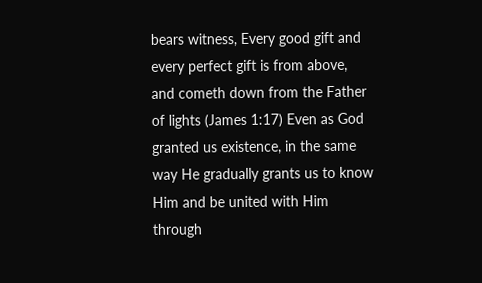bears witness, Every good gift and every perfect gift is from above, and cometh down from the Father of lights (James 1:17) Even as God granted us existence, in the same way He gradually grants us to know Him and be united with Him through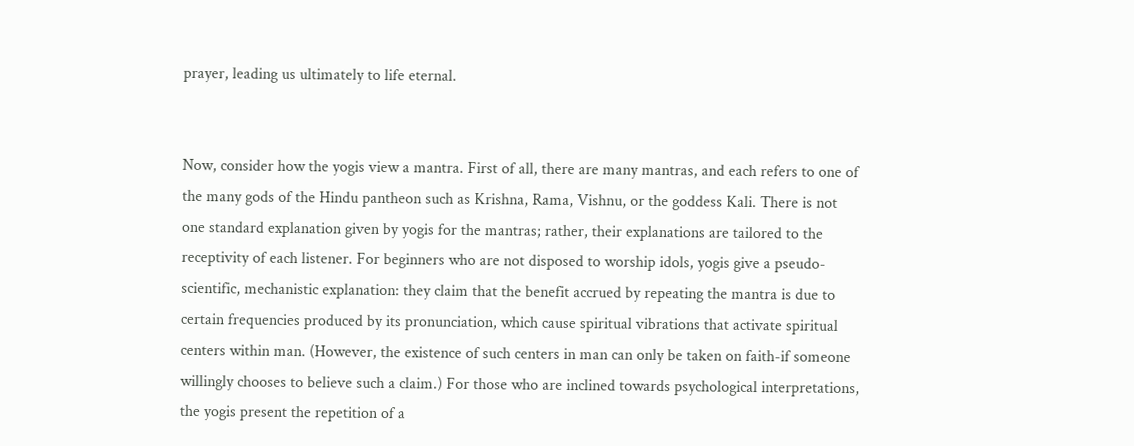prayer, leading us ultimately to life eternal.


Now, consider how the yogis view a mantra. First of all, there are many mantras, and each refers to one of the many gods of the Hindu pantheon such as Krishna, Rama, Vishnu, or the goddess Kali. There is not one standard explanation given by yogis for the mantras; rather, their explanations are tailored to the receptivity of each listener. For beginners who are not disposed to worship idols, yogis give a pseudo-scientific, mechanistic explanation: they claim that the benefit accrued by repeating the mantra is due to certain frequencies produced by its pronunciation, which cause spiritual vibrations that activate spiritual centers within man. (However, the existence of such centers in man can only be taken on faith-if someone willingly chooses to believe such a claim.) For those who are inclined towards psychological interpretations, the yogis present the repetition of a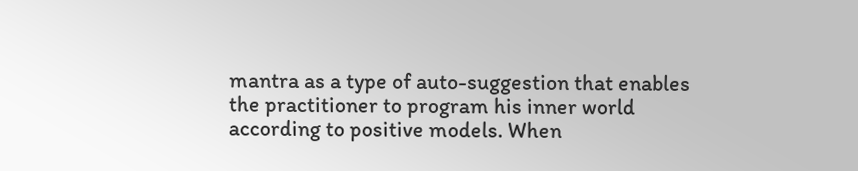mantra as a type of auto-suggestion that enables the practitioner to program his inner world according to positive models. When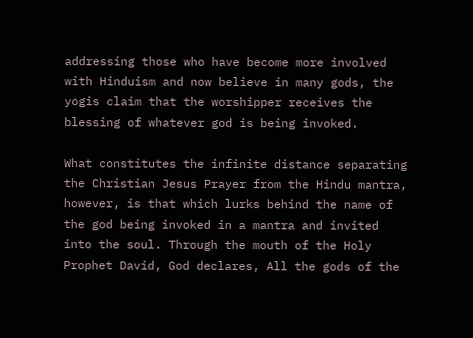addressing those who have become more involved with Hinduism and now believe in many gods, the yogis claim that the worshipper receives the blessing of whatever god is being invoked.

What constitutes the infinite distance separating the Christian Jesus Prayer from the Hindu mantra, however, is that which lurks behind the name of the god being invoked in a mantra and invited into the soul. Through the mouth of the Holy Prophet David, God declares, All the gods of the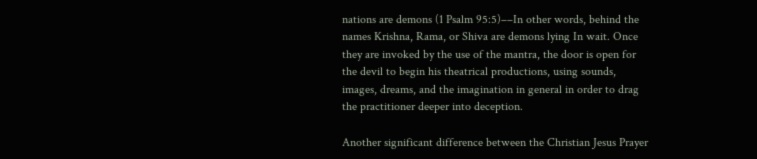nations are demons (1 Psalm 95:5)––In other words, behind the names Krishna, Rama, or Shiva are demons lying In wait. Once they are invoked by the use of the mantra, the door is open for the devil to begin his theatrical productions, using sounds, images, dreams, and the imagination in general in order to drag the practitioner deeper into deception.

Another significant difference between the Christian Jesus Prayer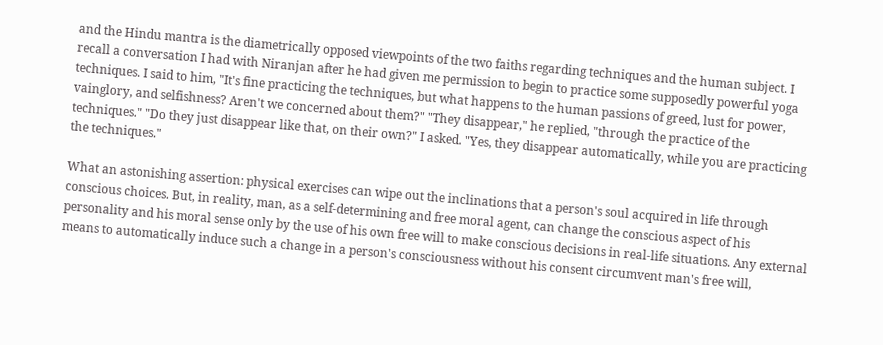and the Hindu mantra is the diametrically opposed viewpoints of the two faiths regarding techniques and the human subject. I recall a conversation I had with Niranjan after he had given me permission to begin to practice some supposedly powerful yoga techniques. I said to him, "It's fine practicing the techniques, but what happens to the human passions of greed, lust for power, vainglory, and selfishness? Aren't we concerned about them?" "They disappear," he replied, "through the practice of the techniques." "Do they just disappear like that, on their own?" I asked. "Yes, they disappear automatically, while you are practicing the techniques."

What an astonishing assertion: physical exercises can wipe out the inclinations that a person's soul acquired in life through conscious choices. But, in reality, man, as a self-determining and free moral agent, can change the conscious aspect of his personality and his moral sense only by the use of his own free will to make conscious decisions in real-life situations. Any external means to automatically induce such a change in a person's consciousness without his consent circumvent man's free will,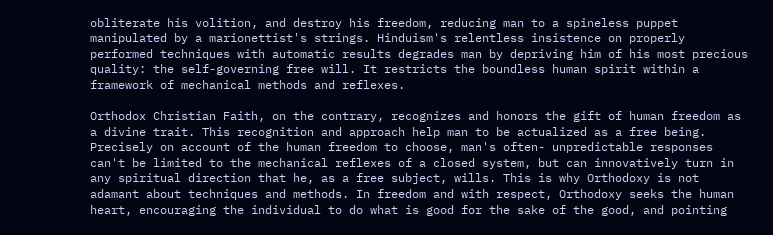obliterate his volition, and destroy his freedom, reducing man to a spineless puppet manipulated by a marionettist's strings. Hinduism's relentless insistence on properly performed techniques with automatic results degrades man by depriving him of his most precious quality: the self-governing free will. It restricts the boundless human spirit within a framework of mechanical methods and reflexes.

Orthodox Christian Faith, on the contrary, recognizes and honors the gift of human freedom as a divine trait. This recognition and approach help man to be actualized as a free being. Precisely on account of the human freedom to choose, man's often- unpredictable responses can't be limited to the mechanical reflexes of a closed system, but can innovatively turn in any spiritual direction that he, as a free subject, wills. This is why Orthodoxy is not adamant about techniques and methods. In freedom and with respect, Orthodoxy seeks the human heart, encouraging the individual to do what is good for the sake of the good, and pointing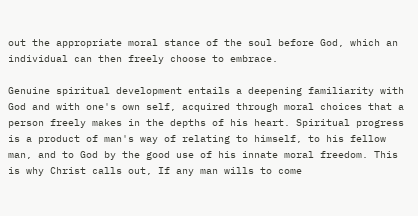out the appropriate moral stance of the soul before God, which an individual can then freely choose to embrace.

Genuine spiritual development entails a deepening familiarity with God and with one's own self, acquired through moral choices that a person freely makes in the depths of his heart. Spiritual progress is a product of man's way of relating to himself, to his fellow man, and to God by the good use of his innate moral freedom. This is why Christ calls out, If any man wills to come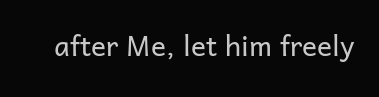after Me, let him freely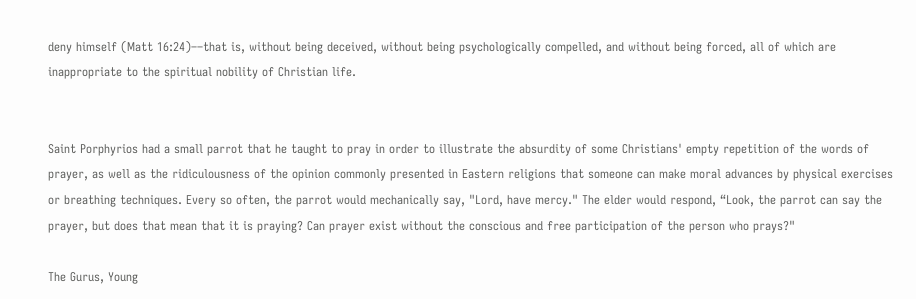deny himself (Matt 16:24)––that is, without being deceived, without being psychologically compelled, and without being forced, all of which are inappropriate to the spiritual nobility of Christian life.


Saint Porphyrios had a small parrot that he taught to pray in order to illustrate the absurdity of some Christians' empty repetition of the words of prayer, as well as the ridiculousness of the opinion commonly presented in Eastern religions that someone can make moral advances by physical exercises or breathing techniques. Every so often, the parrot would mechanically say, "Lord, have mercy." The elder would respond, “Look, the parrot can say the prayer, but does that mean that it is praying? Can prayer exist without the conscious and free participation of the person who prays?"

The Gurus, Young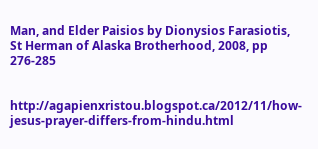Man, and Elder Paisios by Dionysios Farasiotis, St Herman of Alaska Brotherhood, 2008, pp 276-285


http://agapienxristou.blogspot.ca/2012/11/how-jesus-prayer-differs-from-hindu.html